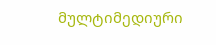მულტიმედიური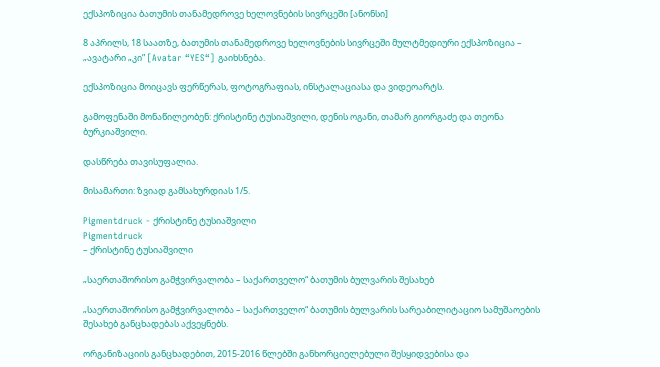ექსპოზიცია ბათუმის თანამედროვე ხელოვნების სივრცეში [ანონსი]

8 აპრილს, 18 საათზე, ბათუმის თანამედროვე ხელოვნების სივრცეში მულტმედიური ექსპოზიცია – „ავატარი „კი” [Avatar “YES“] გაიხსნება.

ექსპოზიცია მოიცავს ფერწერას, ფოტოგრაფიას, ინსტალაციასა და ვიდეოარტს.

გამოფენაში მონაწილეობენ: ქრისტინე ტუსიაშვილი, დენის ოგანი, თამარ გიორგაძე და თეონა ბურკიაშვილი.

დასწრება თავისუფალია.

მისამართი: ზვიად გამსახურდიას 1/5.

Pigmentdruck - ქრისტინე ტუსიაშვილი
Pigmentdruck
– ქრისტინე ტუსიაშვილი

„საერთაშორისო გამჭვირვალობა – საქართველო“ ბათუმის ბულვარის შესახებ

„საერთაშორისო გამჭვირვალობა – საქართველო“ ბათუმის ბულვარის სარეაბილიტაციო სამუშაოების შესახებ განცხადებას აქვეყნებს.

ორგანიზაციის განცხადებით, 2015-2016 წლებში განხორციელებული შესყიდვებისა და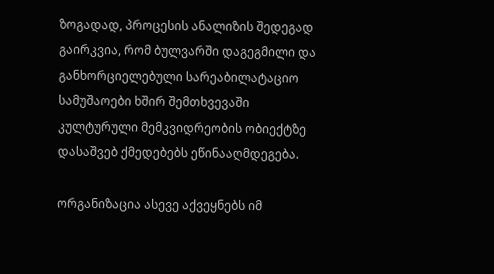ზოგადად, პროცესის ანალიზის შედეგად გაირკვია, რომ ბულვარში დაგეგმილი და განხორციელებული სარეაბილატაციო სამუშაოები ხშირ შემთხვევაში კულტურული მემკვიდრეობის ობიექტზე დასაშვებ ქმედებებს ეწინააღმდეგება.

ორგანიზაცია ასევე აქვეყნებს იმ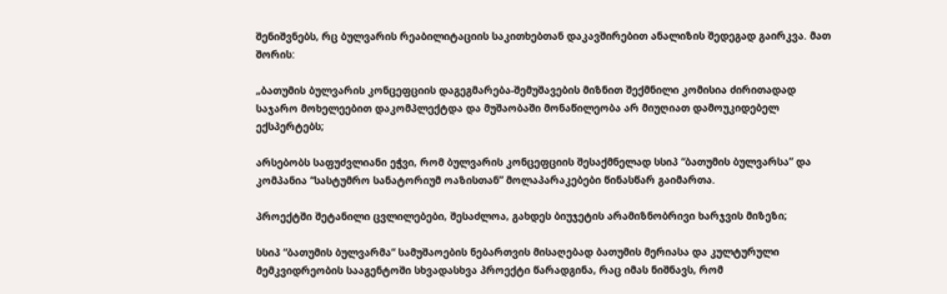შენიშვნებს, რც ბულვარის რეაბილიტაციის საკითხებთან დაკავშირებით ანალიზის შედეგად გაირკვა. მათ შორის:

„ბათუმის ბულვარის კონცეფციის დაგეგმარება-შემუშავების მიზნით შექმნილი კომისია ძირითადად საჯარო მოხელეებით დაკომპლექტდა და მუშაობაში მონაწილეობა არ მიუღიათ დამოუკიდებელ ექსპერტებს;

არსებობს საფუძვლიანი ეჭვი, რომ ბულვარის კონცეფციის შესაქმნელად სსიპ “ბათუმის ბულვარსა” და კომპანია “სასტუმრო სანატორიუმ ოაზისთან” მოლაპარაკებები წინასწარ გაიმართა.

პროექტში შეტანილი ცვლილებები, შესაძლოა, გახდეს ბიუჯეტის არამიზნობრივი ხარჯვის მიზეზი;

სსიპ “ბათუმის ბულვარმა“ სამუშაოების ნებართვის მისაღებად ბათუმის მერიასა და კულტურული მემკვიდრეობის სააგენტოში სხვადასხვა პროექტი წარადგინა, რაც იმას ნიშნავს, რომ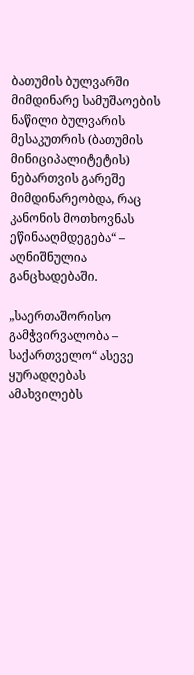ბათუმის ბულვარში მიმდინარე სამუშაოების ნაწილი ბულვარის მესაკუთრის (ბათუმის მინიციპალიტეტის) ნებართვის გარეშე მიმდინარეობდა, რაც კანონის მოთხოვნას ეწინააღმდეგება“ – აღნიშნულია განცხადებაში.

„საერთაშორისო გამჭვირვალობა – საქართველო“ ასევე ყურადღებას ამახვილებს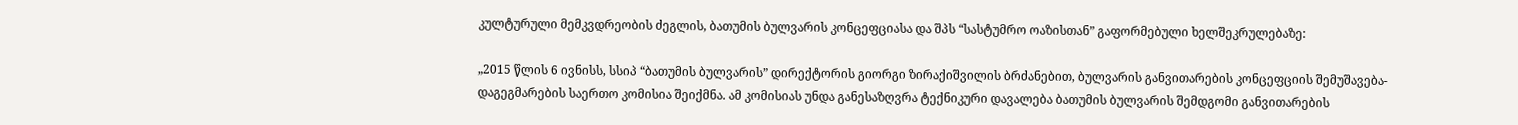კულტურული მემკვდრეობის ძეგლის, ბათუმის ბულვარის კონცეფციასა და შპს “სასტუმრო ოაზისთან” გაფორმებული ხელშეკრულებაზე:

„2015 წლის 6 ივნისს, სსიპ “ბათუმის ბულვარის” დირექტორის გიორგი ზირაქიშვილის ბრძანებით, ბულვარის განვითარების კონცეფციის შემუშავება-დაგეგმარების საერთო კომისია შეიქმნა. ამ კომისიას უნდა განესაზღვრა ტექნიკური დავალება ბათუმის ბულვარის შემდგომი განვითარების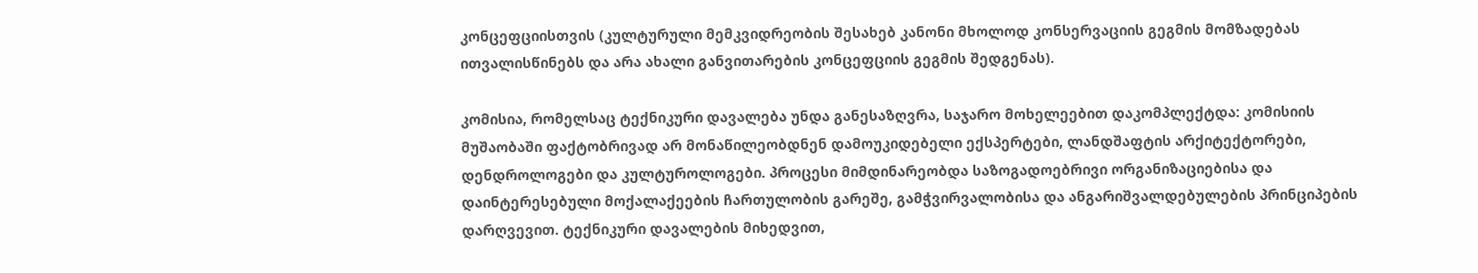კონცეფციისთვის (კულტურული მემკვიდრეობის შესახებ კანონი მხოლოდ კონსერვაციის გეგმის მომზადებას ითვალისწინებს და არა ახალი განვითარების კონცეფციის გეგმის შედგენას).

კომისია, რომელსაც ტექნიკური დავალება უნდა განესაზღვრა, საჯარო მოხელეებით დაკომპლექტდა: კომისიის მუშაობაში ფაქტობრივად არ მონაწილეობდნენ დამოუკიდებელი ექსპერტები, ლანდშაფტის არქიტექტორები, დენდროლოგები და კულტუროლოგები. პროცესი მიმდინარეობდა საზოგადოებრივი ორგანიზაციებისა და დაინტერესებული მოქალაქეების ჩართულობის გარეშე, გამჭვირვალობისა და ანგარიშვალდებულების პრინციპების დარღვევით. ტექნიკური დავალების მიხედვით,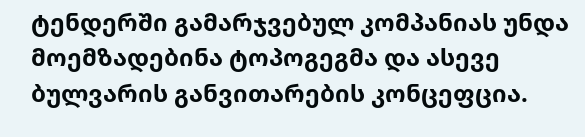ტენდერში გამარჯვებულ კომპანიას უნდა მოემზადებინა ტოპოგეგმა და ასევე ბულვარის განვითარების კონცეფცია.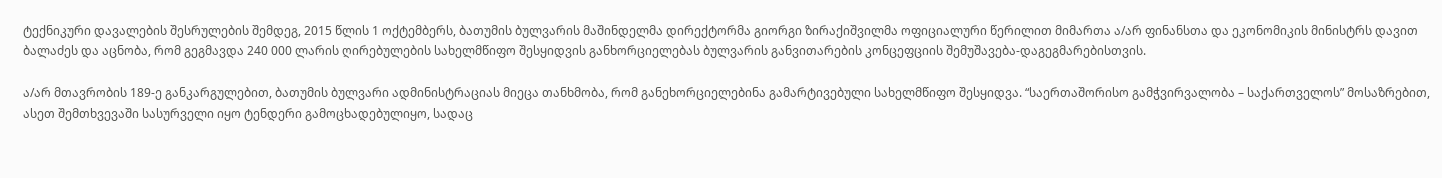ტექნიკური დავალების შესრულების შემდეგ, 2015 წლის 1 ოქტემბერს, ბათუმის ბულვარის მაშინდელმა დირექტორმა გიორგი ზირაქიშვილმა ოფიციალური წერილით მიმართა ა/არ ფინანსთა და ეკონომიკის მინისტრს დავით ბალაძეს და აცნობა, რომ გეგმავდა 240 000 ლარის ღირებულების სახელმწიფო შესყიდვის განხორციელებას ბულვარის განვითარების კონცეფციის შემუშავება-დაგეგმარებისთვის.

ა/არ მთავრობის 189-ე განკარგულებით, ბათუმის ბულვარი ადმინისტრაციას მიეცა თანხმობა, რომ განეხორციელებინა გამარტივებული სახელმწიფო შესყიდვა. “საერთაშორისო გამჭვირვალობა – საქართველოს” მოსაზრებით, ასეთ შემთხვევაში სასურველი იყო ტენდერი გამოცხადებულიყო, სადაც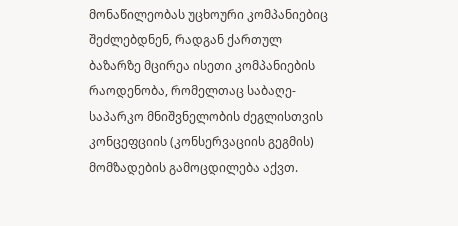მონაწილეობას უცხოური კომპანიებიც შეძლებდნენ, რადგან ქართულ ბაზარზე მცირეა ისეთი კომპანიების რაოდენობა, რომელთაც საბაღე-საპარკო მნიშვნელობის ძეგლისთვის კონცეფციის (კონსერვაციის გეგმის) მომზადების გამოცდილება აქვთ.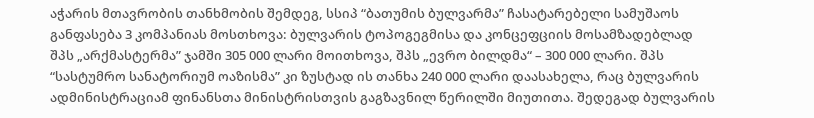აჭარის მთავრობის თანხმობის შემდეგ, სსიპ “ბათუმის ბულვარმა” ჩასატარებელი სამუშაოს განფასება 3 კომპანიას მოსთხოვა: ბულვარის ტოპოგეგმისა და კონცეფციის მოსამზადებლად შპს „არქმასტერმა” ჯამში 305 000 ლარი მოითხოვა, შპს „ევრო ბილდმა“ – 300 000 ლარი. შპს “სასტუმრო სანატორიუმ ოაზისმა” კი ზუსტად ის თანხა 240 000 ლარი დაასახელა, რაც ბულვარის ადმინისტრაციამ ფინანსთა მინისტრისთვის გაგზავნილ წერილში მიუთითა. შედეგად ბულვარის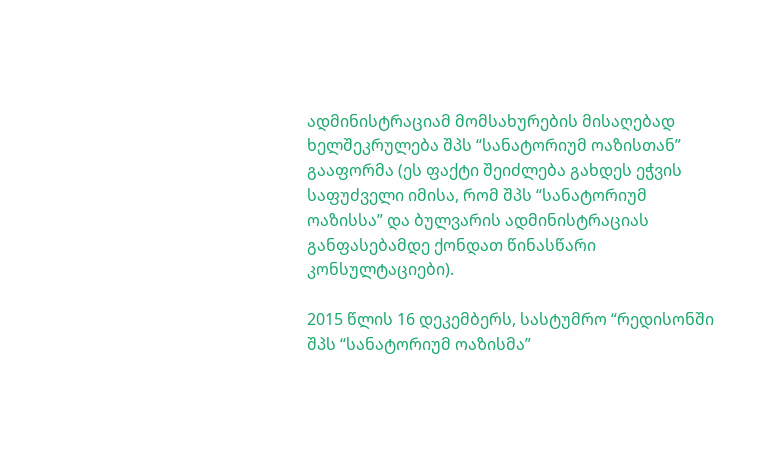ადმინისტრაციამ მომსახურების მისაღებად ხელშეკრულება შპს “სანატორიუმ ოაზისთან” გააფორმა (ეს ფაქტი შეიძლება გახდეს ეჭვის საფუძველი იმისა, რომ შპს “სანატორიუმ ოაზისსა” და ბულვარის ადმინისტრაციას განფასებამდე ქონდათ წინასწარი კონსულტაციები).

2015 წლის 16 დეკემბერს, სასტუმრო “რედისონში შპს “სანატორიუმ ოაზისმა”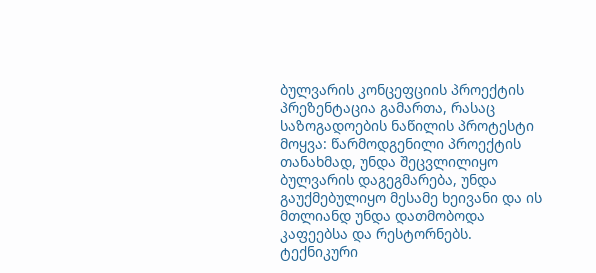ბულვარის კონცეფციის პროექტის პრეზენტაცია გამართა, რასაც საზოგადოების ნაწილის პროტესტი მოყვა: წარმოდგენილი პროექტის თანახმად, უნდა შეცვლილიყო ბულვარის დაგეგმარება, უნდა გაუქმებულიყო მესამე ხეივანი და ის მთლიანდ უნდა დათმობოდა კაფეებსა და რესტორნებს. ტექნიკური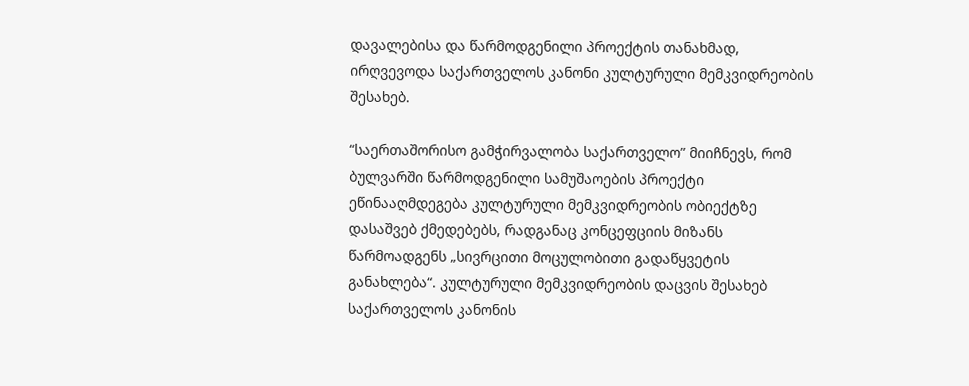დავალებისა და წარმოდგენილი პროექტის თანახმად, ირღვევოდა საქართველოს კანონი კულტურული მემკვიდრეობის შესახებ.

“საერთაშორისო გამჭირვალობა საქართველო” მიიჩნევს, რომ ბულვარში წარმოდგენილი სამუშაოების პროექტი ეწინააღმდეგება კულტურული მემკვიდრეობის ობიექტზე დასაშვებ ქმედებებს, რადგანაც კონცეფციის მიზანს წარმოადგენს „სივრცითი მოცულობითი გადაწყვეტის განახლება“. კულტურული მემკვიდრეობის დაცვის შესახებ საქართველოს კანონის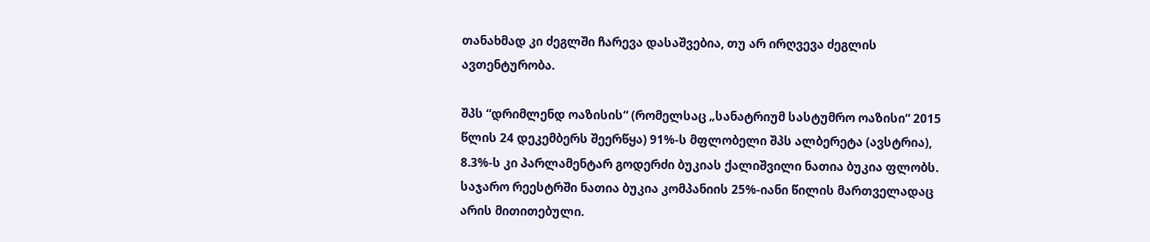თანახმად კი ძეგლში ჩარევა დასაშვებია, თუ არ ირღვევა ძეგლის ავთენტურობა.

შპს “დრიმლენდ ოაზისის“ (რომელსაც „სანატრიუმ სასტუმრო ოაზისი“ 2015 წლის 24 დეკემბერს შეერწყა) 91%-ს მფლობელი შპს ალბერეტა (ავსტრია), 8.3%-ს კი პარლამენტარ გოდერძი ბუკიას ქალიშვილი ნათია ბუკია ფლობს. საჯარო რეესტრში ნათია ბუკია კომპანიის 25%-იანი წილის მართველადაც არის მითითებული.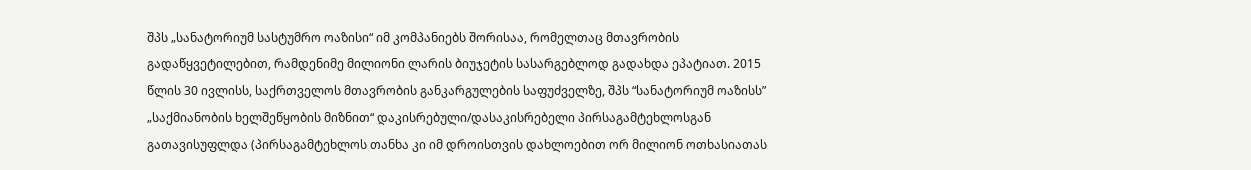შპს „სანატორიუმ სასტუმრო ოაზისი“ იმ კომპანიებს შორისაა, რომელთაც მთავრობის გადაწყვეტილებით, რამდენიმე მილიონი ლარის ბიუჯეტის სასარგებლოდ გადახდა ეპატიათ. 2015 წლის 30 ივლისს, საქრთველოს მთავრობის განკარგულების საფუძველზე, შპს “სანატორიუმ ოაზისს” „საქმიანობის ხელშეწყობის მიზნით“ დაკისრებული/დასაკისრებელი პირსაგამტეხლოსგან გათავისუფლდა (პირსაგამტეხლოს თანხა კი იმ დროისთვის დახლოებით ორ მილიონ ოთხასიათას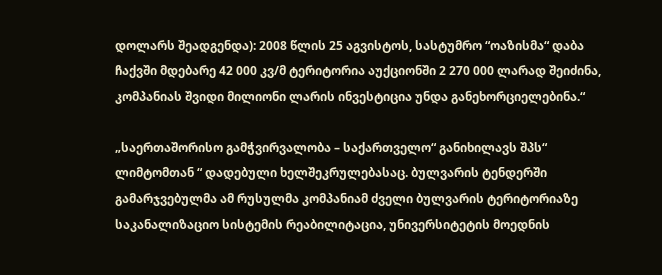დოლარს შეადგენდა): 2008 წლის 25 აგვისტოს, სასტუმრო “ოაზისმა“ დაბა ჩაქვში მდებარე 42 000 კვ/მ ტერიტორია აუქციონში 2 270 000 ლარად შეიძინა, კომპანიას შვიდი მილიონი ლარის ინვესტიცია უნდა განეხორციელებინა.“

„საერთაშორისო გამჭვირვალობა – საქართველო“ განიხილავს შპს“ ლიმტომთან “ დადებული ხელშეკრულებასაც. ბულვარის ტენდერში გამარჯვებულმა ამ რუსულმა კომპანიამ ძველი ბულვარის ტერიტორიაზე საკანალიზაციო სისტემის რეაბილიტაცია, უნივერსიტეტის მოედნის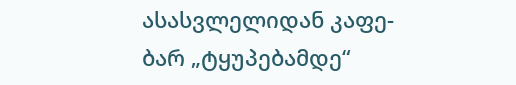ასასვლელიდან კაფე-ბარ „ტყუპებამდე“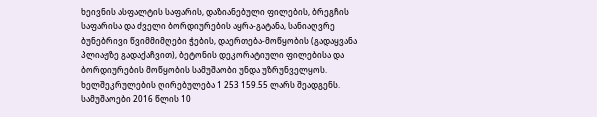ხეივნის ასფალტის საფარის, დაზიანებული ფილების, ბრეგჩის საფარისა და ძველი ბორდიურების აყრა-გატანა, სანიაღვრე ბუნებრივი წვიმმიმღები ჭების, დაერთება-მოწყობის (გადაყვანა პლიაჟზე გადაქაჩვით), ბეტონის დეკორატიული ფილებისა და ბორდიურების მოწყობის სამუშაობი უნდა უზრუნველყოს. ხელშეკრულების ღირებულება 1 253 159.55 ლარს შეადგენს. სამუშაოები 2016 წლის 10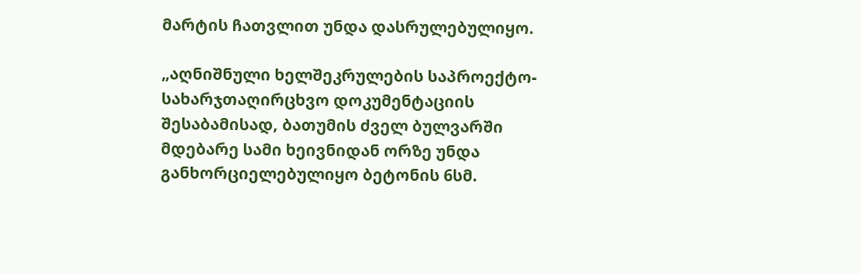მარტის ჩათვლით უნდა დასრულებულიყო.

„აღნიშნული ხელშეკრულების საპროექტო-სახარჯთაღირცხვო დოკუმენტაციის შესაბამისად, ბათუმის ძველ ბულვარში მდებარე სამი ხეივნიდან ორზე უნდა განხორციელებულიყო ბეტონის 6სმ.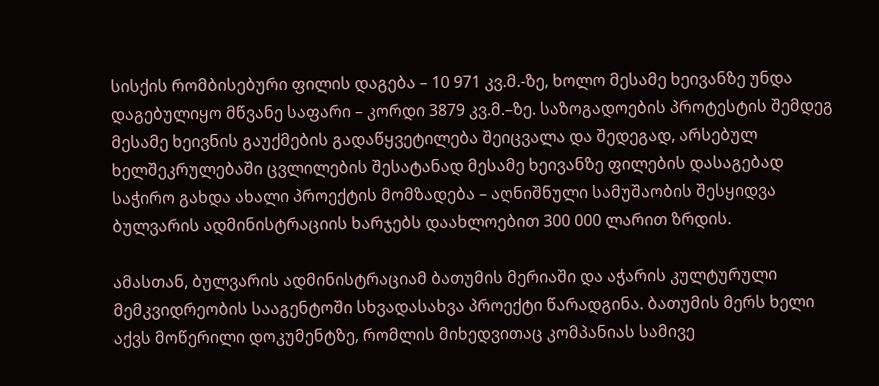სისქის რომბისებური ფილის დაგება – 10 971 კვ.მ.-ზე, ხოლო მესამე ხეივანზე უნდა დაგებულიყო მწვანე საფარი – კორდი 3879 კვ.მ.–ზე. საზოგადოების პროტესტის შემდეგ მესამე ხეივნის გაუქმების გადაწყვეტილება შეიცვალა და შედეგად, არსებულ ხელშეკრულებაში ცვლილების შესატანად მესამე ხეივანზე ფილების დასაგებად საჭირო გახდა ახალი პროექტის მომზადება – აღნიშნული სამუშაობის შესყიდვა ბულვარის ადმინისტრაციის ხარჯებს დაახლოებით 300 000 ლარით ზრდის.

ამასთან, ბულვარის ადმინისტრაციამ ბათუმის მერიაში და აჭარის კულტურული მემკვიდრეობის სააგენტოში სხვადასახვა პროექტი წარადგინა. ბათუმის მერს ხელი აქვს მოწერილი დოკუმენტზე, რომლის მიხედვითაც კომპანიას სამივე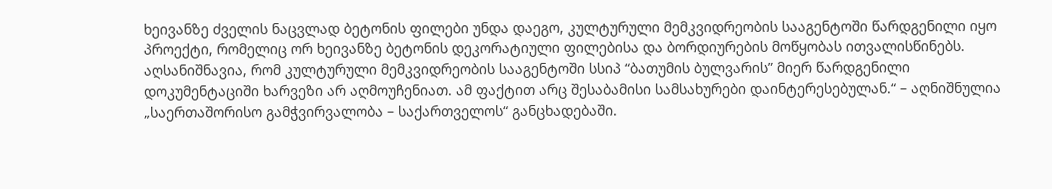ხეივანზე ძველის ნაცვლად ბეტონის ფილები უნდა დაეგო, კულტურული მემკვიდრეობის სააგენტოში წარდგენილი იყო პროექტი, რომელიც ორ ხეივანზე ბეტონის დეკორატიული ფილებისა და ბორდიურების მოწყობას ითვალისწინებს. აღსანიშნავია, რომ კულტურული მემკვიდრეობის სააგენტოში სსიპ “ბათუმის ბულვარის” მიერ წარდგენილი დოკუმენტაციში ხარვეზი არ აღმოუჩენიათ. ამ ფაქტით არც შესაბამისი სამსახურები დაინტერესებულან.“ – აღნიშნულია „საერთაშორისო გამჭვირვალობა – საქართველოს“ განცხადებაში.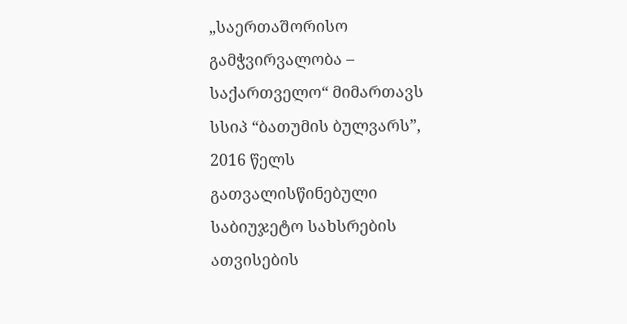„საერთაშორისო გამჭვირვალობა – საქართველო“ მიმართავს სსიპ “ბათუმის ბულვარს”, 2016 წელს გათვალისწინებული საბიუჯეტო სახსრების ათვისების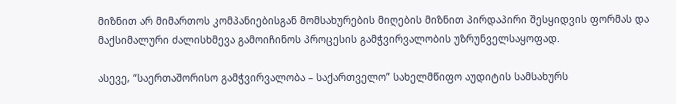მიზნით არ მიმართოს კომპანიებისგან მომსახურების მიღების მიზნით პირდაპირი შესყიდვის ფორმას და მაქსიმალური ძალისხმევა გამოიჩინოს პროცესის გამჭვირვალობის უზრუნველსაყოფად.

ასევე, “საერთაშორისო გამჭვირვალობა – საქართველო” სახელმწიფო აუდიტის სამსახურს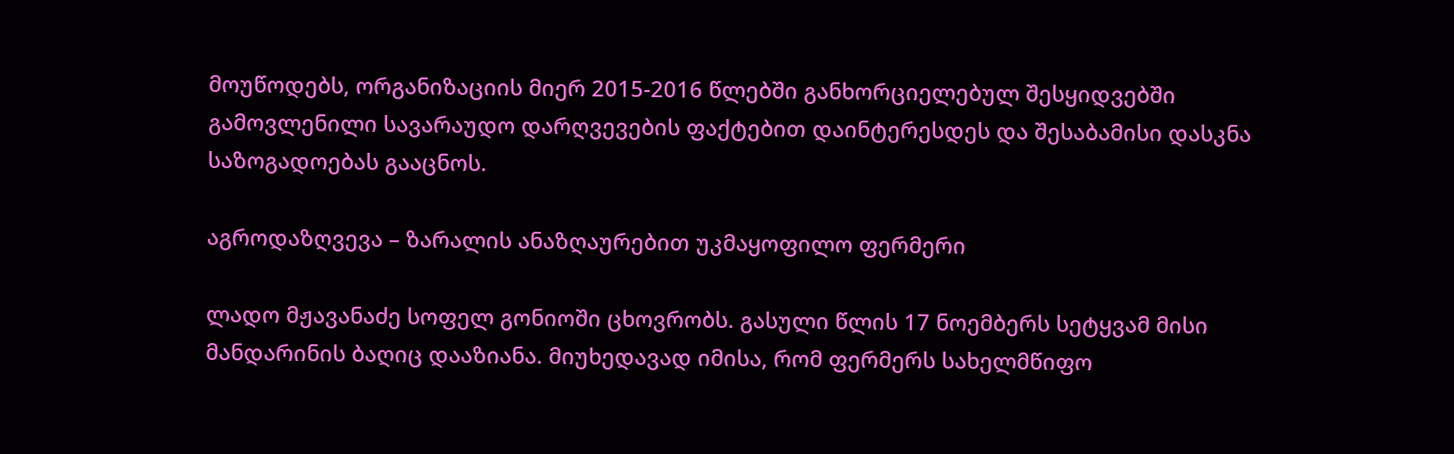მოუწოდებს, ორგანიზაციის მიერ 2015-2016 წლებში განხორციელებულ შესყიდვებში გამოვლენილი სავარაუდო დარღვევების ფაქტებით დაინტერესდეს და შესაბამისი დასკნა საზოგადოებას გააცნოს.

აგროდაზღვევა – ზარალის ანაზღაურებით უკმაყოფილო ფერმერი

ლადო მჟავანაძე სოფელ გონიოში ცხოვრობს. გასული წლის 17 ნოემბერს სეტყვამ მისი მანდარინის ბაღიც დააზიანა. მიუხედავად იმისა, რომ ფერმერს სახელმწიფო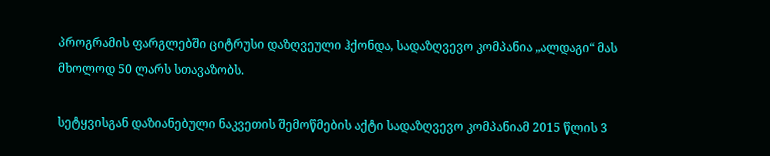პროგრამის ფარგლებში ციტრუსი დაზღვეული ჰქონდა, სადაზღვევო კომპანია „ალდაგი“ მას მხოლოდ 50 ლარს სთავაზობს.

სეტყვისგან დაზიანებული ნაკვეთის შემოწმების აქტი სადაზღვევო კომპანიამ 2015 წლის 3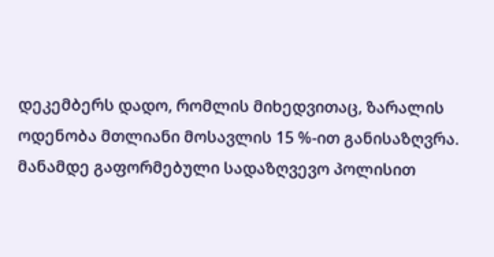დეკემბერს დადო, რომლის მიხედვითაც, ზარალის ოდენობა მთლიანი მოსავლის 15 %-ით განისაზღვრა. მანამდე გაფორმებული სადაზღვევო პოლისით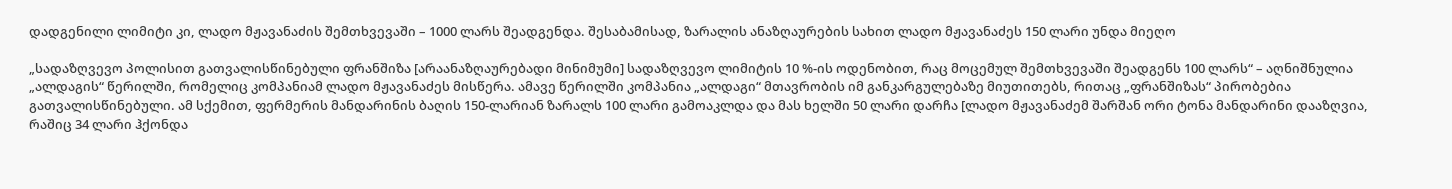დადგენილი ლიმიტი კი, ლადო მჟავანაძის შემთხვევაში – 1000 ლარს შეადგენდა. შესაბამისად, ზარალის ანაზღაურების სახით ლადო მჟავანაძეს 150 ლარი უნდა მიეღო

„სადაზღვევო პოლისით გათვალისწინებული ფრანშიზა [არაანაზღაურებადი მინიმუმი] სადაზღვევო ლიმიტის 10 %-ის ოდენობით, რაც მოცემულ შემთხვევაში შეადგენს 100 ლარს“ – აღნიშნულია „ალდაგის“ წერილში, რომელიც კომპანიამ ლადო მჟავანაძეს მისწერა. ამავე წერილში კომპანია „ალდაგი“ მთავრობის იმ განკარგულებაზე მიუთითებს, რითაც „ფრანშიზას“ პირობებია გათვალისწინებული. ამ სქემით, ფერმერის მანდარინის ბაღის 150-ლარიან ზარალს 100 ლარი გამოაკლდა და მას ხელში 50 ლარი დარჩა [ლადო მჟავანაძემ შარშან ორი ტონა მანდარინი დააზღვია, რაშიც 34 ლარი ჰქონდა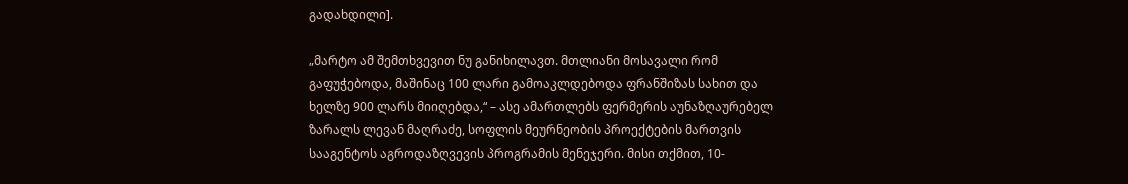გადახდილი].

„მარტო ამ შემთხვევით ნუ განიხილავთ. მთლიანი მოსავალი რომ გაფუჭებოდა, მაშინაც 100 ლარი გამოაკლდებოდა ფრანშიზას სახით და ხელზე 900 ლარს მიიღებდა,“ – ასე ამართლებს ფერმერის აუნაზღაურებელ ზარალს ლევან მაღრაძე, სოფლის მეურნეობის პროექტების მართვის სააგენტოს აგროდაზღვევის პროგრამის მენეჯერი. მისი თქმით, 10-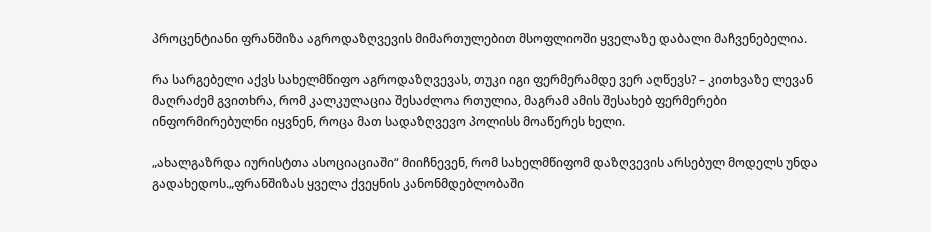პროცენტიანი ფრანშიზა აგროდაზღვევის მიმართულებით მსოფლიოში ყველაზე დაბალი მაჩვენებელია.

რა სარგებელი აქვს სახელმწიფო აგროდაზღვევას, თუკი იგი ფერმერამდე ვერ აღწევს? – კითხვაზე ლევან მაღრაძემ გვითხრა, რომ კალკულაცია შესაძლოა რთულია, მაგრამ ამის შესახებ ფერმერები ინფორმირებულნი იყვნენ, როცა მათ სადაზღვევო პოლისს მოაწერეს ხელი.

„ახალგაზრდა იურისტთა ასოციაციაში“ მიიჩნევენ, რომ სახელმწიფომ დაზღვევის არსებულ მოდელს უნდა გადახედოს.„ფრანშიზას ყველა ქვეყნის კანონმდებლობაში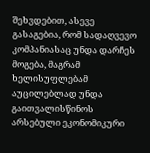შეხვდებით, ასევე გასაგებია, რომ სადაღვევო კომპანიასაც უნდა დარჩეს მოგება, მაგრამ ხელისუფლებამ აუცილებლად უნდა გაითვალისწინოს არსებული ეკონომიკური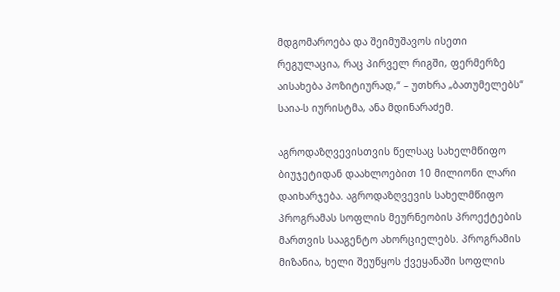მდგომაროება და შეიმუშავოს ისეთი რეგულაცია, რაც პირველ რიგში, ფერმერზე აისახება პოზიტიურად,“ – უთხრა „ბათუმელებს“ საია-ს იურისტმა, ანა მდინარაძემ.

აგროდაზღვევისთვის წელსაც სახელმწიფო ბიუჯეტიდან დაახლოებით 10 მილიონი ლარი დაიხარჯება. აგროდაზღვევის სახელმწიფო პროგრამას სოფლის მეურნეობის პროექტების მართვის სააგენტო ახორციელებს. პროგრამის მიზანია, ხელი შეუწყოს ქვეყანაში სოფლის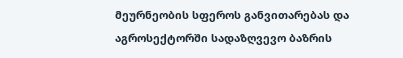მეურნეობის სფეროს განვითარებას და აგროსექტორში სადაზღვევო ბაზრის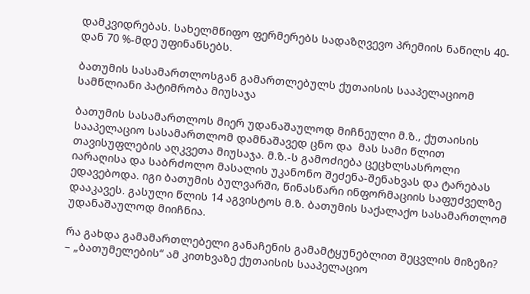დამკვიდრებას. სახელმწიფო ფერმერებს სადაზღვევო პრემიის ნაწილს 40-დან 70 %-მდე უფინანსებს.

ბათუმის სასამართლოსგან გამართლებულს ქუთაისის სააპელაციომ სამწლიანი პატიმრობა მიუსაჯა

ბათუმის სასამართლოს მიერ უდანაშაულოდ მიჩნეული მ.ზ., ქუთაისის სააპელაციო სასამართლომ დამნაშავედ ცნო და  მას სამი წლით თავისუფლების აღკვეთა მიუსაჯა. მ.ზ.-ს გამოძიება ცეცხლსასროლი იარაღისა და საბრძოლო მასალის უკანონო შეძენა-შენახვას და ტარებას ედავებოდა. იგი ბათუმის ბულვარში, წინასწარი ინფორმაციის საფუძველზე დააკავეს. გასული წლის 14 აგვისტოს მ.ზ. ბათუმის საქალაქო სასამართლომ უდანაშაულოდ მიიჩნია.

რა გახდა გამამართლებელი განაჩენის გამამტყუნებლით შეცვლის მიზეზი? – „ბათუმელების“ ამ კითხვაზე ქუთაისის სააპელაციო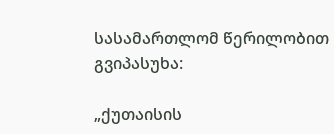სასამართლომ წერილობით გვიპასუხა:

„ქუთაისის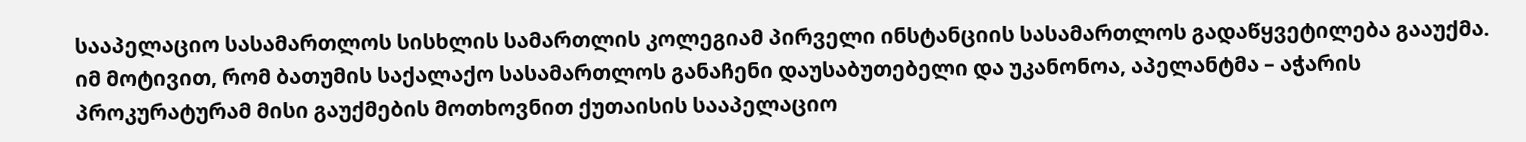სააპელაციო სასამართლოს სისხლის სამართლის კოლეგიამ პირველი ინსტანციის სასამართლოს გადაწყვეტილება გააუქმა. იმ მოტივით, რომ ბათუმის საქალაქო სასამართლოს განაჩენი დაუსაბუთებელი და უკანონოა, აპელანტმა – აჭარის პროკურატურამ მისი გაუქმების მოთხოვნით ქუთაისის სააპელაციო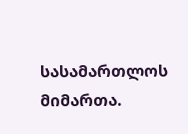სასამართლოს მიმართა.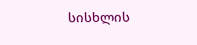სისხლის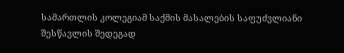სამართლის კოლეგიამ საქმის მასალების საფუძვლიანი შესწავლის შედეგად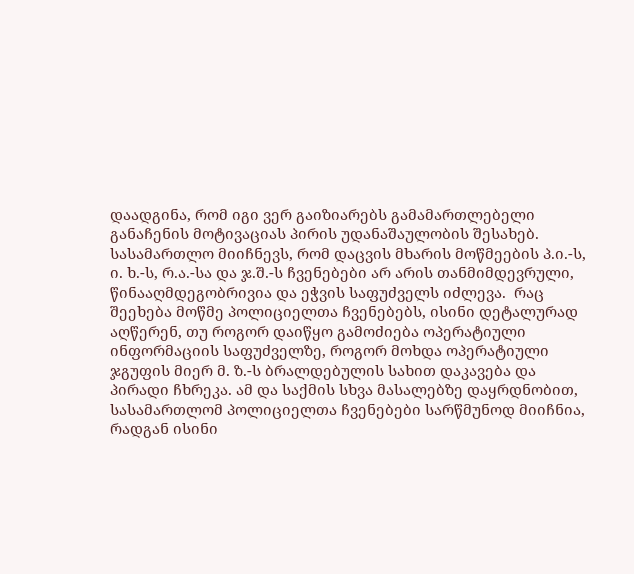დაადგინა, რომ იგი ვერ გაიზიარებს გამამართლებელი განაჩენის მოტივაციას პირის უდანაშაულობის შესახებ.  სასამართლო მიიჩნევს, რომ დაცვის მხარის მოწმეების პ.ი.-ს, ი. ხ.-ს, რ.ა.-სა და ჯ.შ.-ს ჩვენებები არ არის თანმიმდევრული, წინააღმდეგობრივია და ეჭვის საფუძველს იძლევა.  რაც შეეხება მოწმე პოლიციელთა ჩვენებებს, ისინი დეტალურად აღწერენ, თუ როგორ დაიწყო გამოძიება ოპერატიული ინფორმაციის საფუძველზე, როგორ მოხდა ოპერატიული ჯგუფის მიერ მ. ზ.-ს ბრალდებულის სახით დაკავება და პირადი ჩხრეკა. ამ და საქმის სხვა მასალებზე დაყრდნობით, სასამართლომ პოლიციელთა ჩვენებები სარწმუნოდ მიიჩნია, რადგან ისინი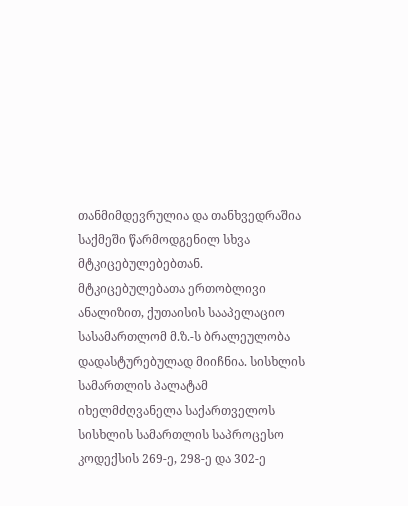თანმიმდევრულია და თანხვედრაშია საქმეში წარმოდგენილ სხვა მტკიცებულებებთან. მტკიცებულებათა ერთობლივი ანალიზით, ქუთაისის სააპელაციო სასამართლომ მ.ზ.-ს ბრალეულობა დადასტურებულად მიიჩნია. სისხლის სამართლის პალატამ იხელმძღვანელა საქართველოს სისხლის სამართლის საპროცესო კოდექსის 269-ე, 298-ე და 302-ე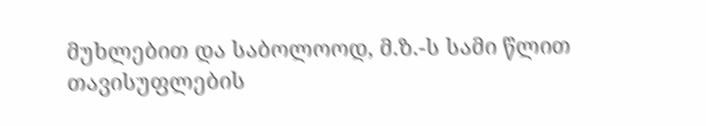მუხლებით და საბოლოოდ, მ.ზ.-ს სამი წლით თავისუფლების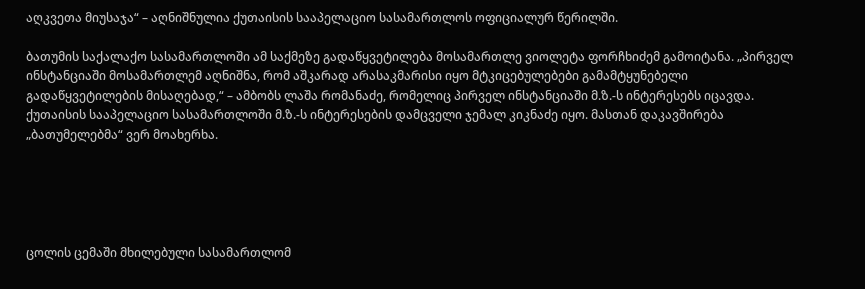აღკვეთა მიუსაჯა“ – აღნიშნულია ქუთაისის სააპელაციო სასამართლოს ოფიციალურ წერილში.

ბათუმის საქალაქო სასამართლოში ამ საქმეზე გადაწყვეტილება მოსამართლე ვიოლეტა ფორჩხიძემ გამოიტანა. „პირველ ინსტანციაში მოსამართლემ აღნიშნა, რომ აშკარად არასაკმარისი იყო მტკიცებულებები გამამტყუნებელი გადაწყვეტილების მისაღებად,“ – ამბობს ლაშა რომანაძე, რომელიც პირველ ინსტანციაში მ.ზ.-ს ინტერესებს იცავდა. ქუთაისის სააპელაციო სასამართლოში მ.ზ.-ს ინტერესების დამცველი ჯემალ კიკნაძე იყო. მასთან დაკავშირება „ბათუმელებმა“ ვერ მოახერხა.





ცოლის ცემაში მხილებული სასამართლომ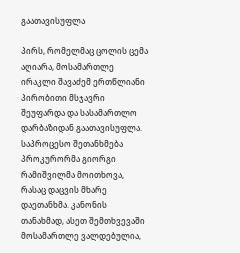გაათავისუფლა

პირს, რომელმაც ცოლის ცემა აღიარა, მოსამართლე ირაკლი შავაძემ ერთწლიანი პირობითი მსჯავრი შეუფარდა და სასამართლო დარბაზიდან გაათავისუფლა. საპროცესო შეთანხმება პროკურორმა გიორგი რამიშვილმა მოითხოვა, რასაც დაცვის მხარე დაეთანხმა. კანონის თანახმად, ასეთ შემთხვევაში მოსამართლე ვალდებულია,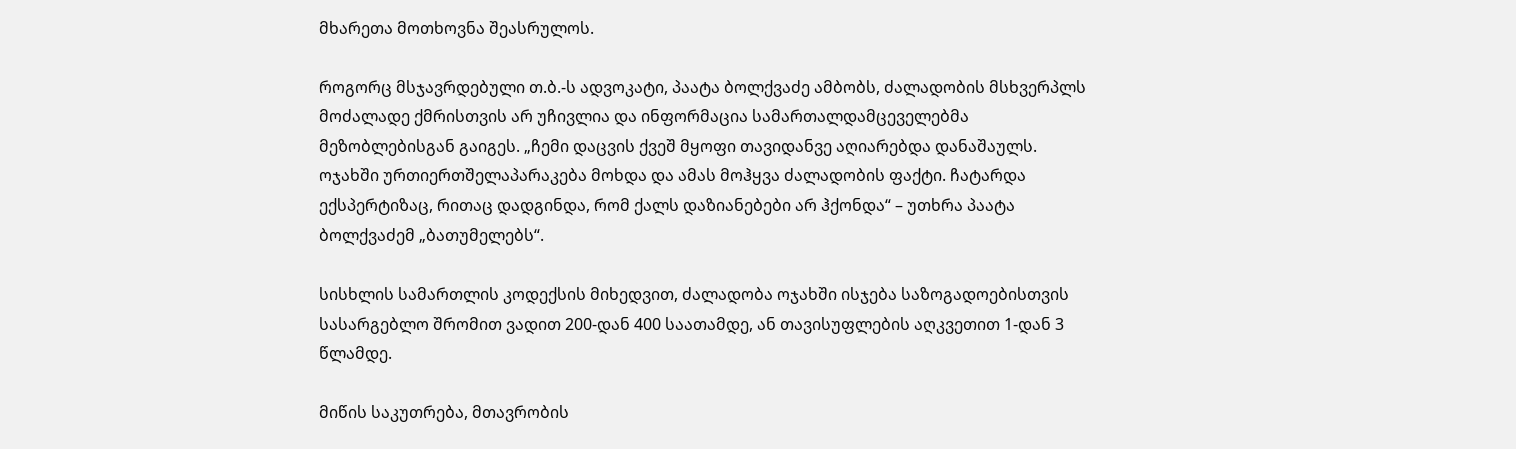მხარეთა მოთხოვნა შეასრულოს.

როგორც მსჯავრდებული თ.ბ.-ს ადვოკატი, პაატა ბოლქვაძე ამბობს, ძალადობის მსხვერპლს მოძალადე ქმრისთვის არ უჩივლია და ინფორმაცია სამართალდამცეველებმა მეზობლებისგან გაიგეს. „ჩემი დაცვის ქვეშ მყოფი თავიდანვე აღიარებდა დანაშაულს. ოჯახში ურთიერთშელაპარაკება მოხდა და ამას მოჰყვა ძალადობის ფაქტი. ჩატარდა ექსპერტიზაც, რითაც დადგინდა, რომ ქალს დაზიანებები არ ჰქონდა“ – უთხრა პაატა ბოლქვაძემ „ბათუმელებს“.

სისხლის სამართლის კოდექსის მიხედვით, ძალადობა ოჯახში ისჯება საზოგადოებისთვის სასარგებლო შრომით ვადით 200-დან 400 საათამდე, ან თავისუფლების აღკვეთით 1-დან 3 წლამდე.

მიწის საკუთრება, მთავრობის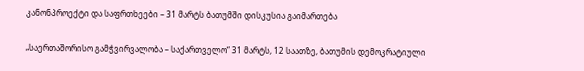კანონპროექტი და საფრთხეები – 31 მარტს ბათუმში დისკუსია გაიმართება

„საერთაშორისო გამჭვირვალობა – საქართველო“ 31 მარტს, 12 საათზე, ბათუმის დემოკრატიული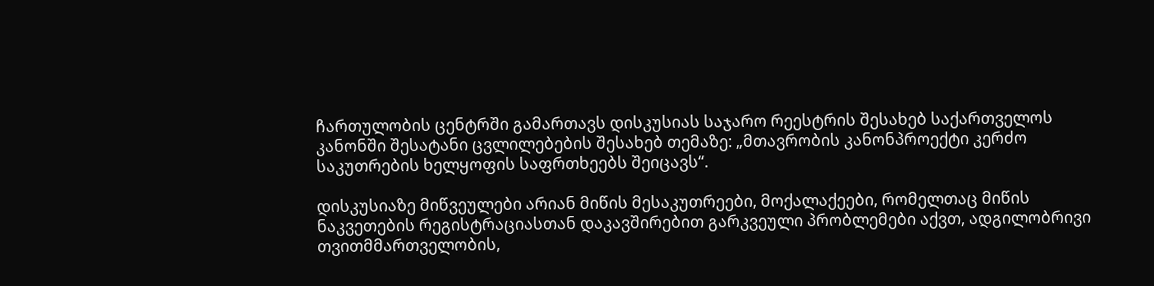ჩართულობის ცენტრში გამართავს დისკუსიას საჯარო რეესტრის შესახებ საქართველოს კანონში შესატანი ცვლილებების შესახებ თემაზე: „მთავრობის კანონპროექტი კერძო საკუთრების ხელყოფის საფრთხეებს შეიცავს“.

დისკუსიაზე მიწვეულები არიან მიწის მესაკუთრეები, მოქალაქეები, რომელთაც მიწის ნაკვეთების რეგისტრაციასთან დაკავშირებით გარკვეული პრობლემები აქვთ, ადგილობრივი თვითმმართველობის,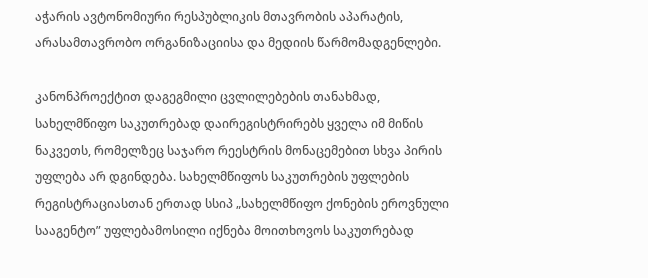აჭარის ავტონომიური რესპუბლიკის მთავრობის აპარატის, არასამთავრობო ორგანიზაციისა და მედიის წარმომადგენლები.

კანონპროექტით დაგეგმილი ცვლილებების თანახმად, სახელმწიფო საკუთრებად დაირეგისტრირებს ყველა იმ მიწის ნაკვეთს, რომელზეც საჯარო რეესტრის მონაცემებით სხვა პირის უფლება არ დგინდება. სახელმწიფოს საკუთრების უფლების რეგისტრაციასთან ერთად სსიპ „სახელმწიფო ქონების ეროვნული სააგენტო” უფლებამოსილი იქნება მოითხოვოს საკუთრებად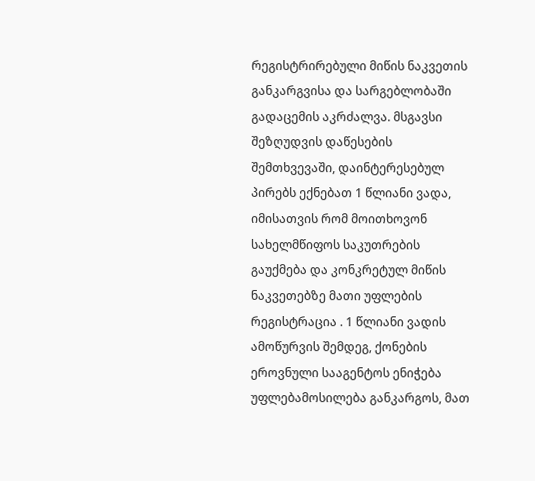რეგისტრირებული მიწის ნაკვეთის განკარგვისა და სარგებლობაში გადაცემის აკრძალვა. მსგავსი შეზღუდვის დაწესების შემთხვევაში, დაინტერესებულ პირებს ექნებათ 1 წლიანი ვადა, იმისათვის რომ მოითხოვონ სახელმწიფოს საკუთრების გაუქმება და კონკრეტულ მიწის ნაკვეთებზე მათი უფლების რეგისტრაცია . 1 წლიანი ვადის ამოწურვის შემდეგ, ქონების ეროვნული სააგენტოს ენიჭება უფლებამოსილება განკარგოს, მათ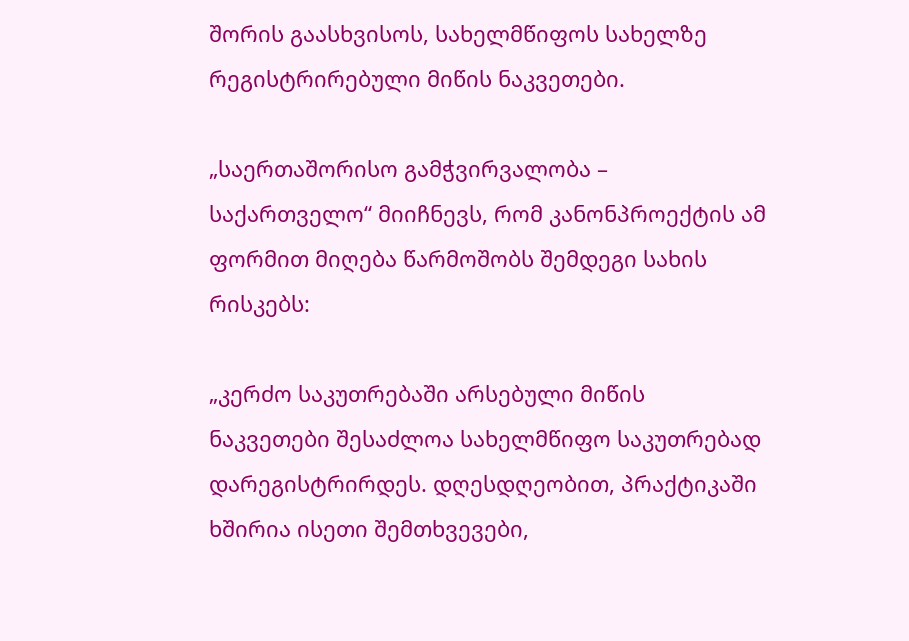შორის გაასხვისოს, სახელმწიფოს სახელზე რეგისტრირებული მიწის ნაკვეთები.

„საერთაშორისო გამჭვირვალობა – საქართველო“ მიიჩნევს, რომ კანონპროექტის ამ ფორმით მიღება წარმოშობს შემდეგი სახის რისკებს:

„კერძო საკუთრებაში არსებული მიწის ნაკვეთები შესაძლოა სახელმწიფო საკუთრებად დარეგისტრირდეს. დღესდღეობით, პრაქტიკაში ხშირია ისეთი შემთხვევები,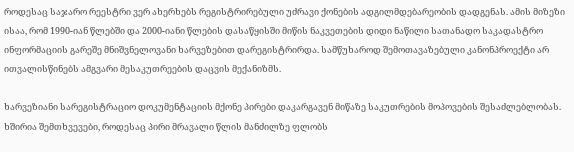როდესაც საჯარო რეესტრი ვერ ახერხებს რეგისტრირებული უძრავი ქონების ადგილმდებარეობის დადგენას. ამის მიზეზი ისაა, რომ 1990-იან წლებში და 2000-იანი წლების დასაწყისში მიწის ნაკვეთების დიდი ნაწილი სათანადო საკადასტრო ინფორმაციის გარეშე მნიშვნელოვანი ხარვეზებით დარეგისტრირდა. სამწუხაროდ შემოთავაზებული კანონპროექტი არ ითვალისწინებს ამგვარი მესაკუთრეების დაცვის მექანიზმს.

ხარვეზიანი სარეგისტრაციო დოკუმენტაციის მქონე პირები დაკარგავენ მიწაზე საკუთრების მოპოვების შესაძლებლობას. ხშირია შემთხვევები, როდესაც პირი მრავალი წლის მანძილზე ფლობს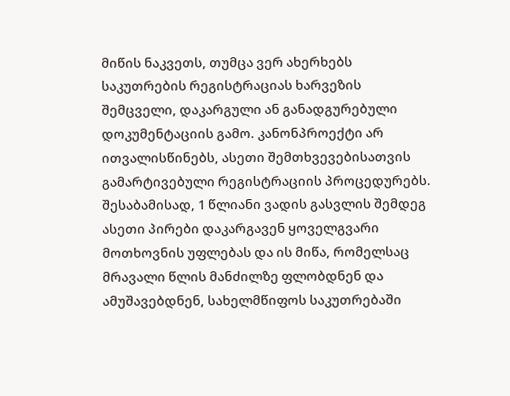მიწის ნაკვეთს, თუმცა ვერ ახერხებს საკუთრების რეგისტრაციას ხარვეზის შემცველი, დაკარგული ან განადგურებული დოკუმენტაციის გამო. კანონპროექტი არ ითვალისწინებს, ასეთი შემთხვევებისათვის გამარტივებული რეგისტრაციის პროცედურებს. შესაბამისად, 1 წლიანი ვადის გასვლის შემდეგ ასეთი პირები დაკარგავენ ყოველგვარი მოთხოვნის უფლებას და ის მიწა, რომელსაც მრავალი წლის მანძილზე ფლობდნენ და ამუშავებდნენ, სახელმწიფოს საკუთრებაში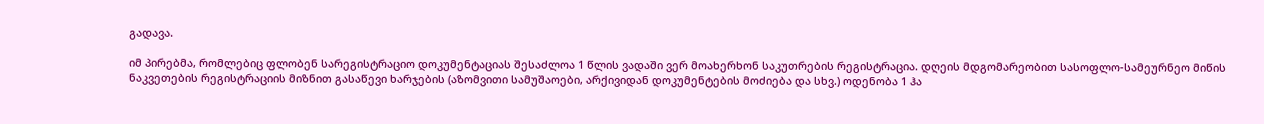გადავა.

იმ პირებმა, რომლებიც ფლობენ სარეგისტრაციო დოკუმენტაციას შესაძლოა 1 წლის ვადაში ვერ მოახერხონ საკუთრების რეგისტრაცია. დღეის მდგომარეობით სასოფლო-სამეურნეო მიწის ნაკვეთების რეგისტრაციის მიზნით გასაწევი ხარჯების (აზომვითი სამუშაოები, არქივიდან დოკუმენტების მოძიება და სხვ.) ოდენობა 1 ჰა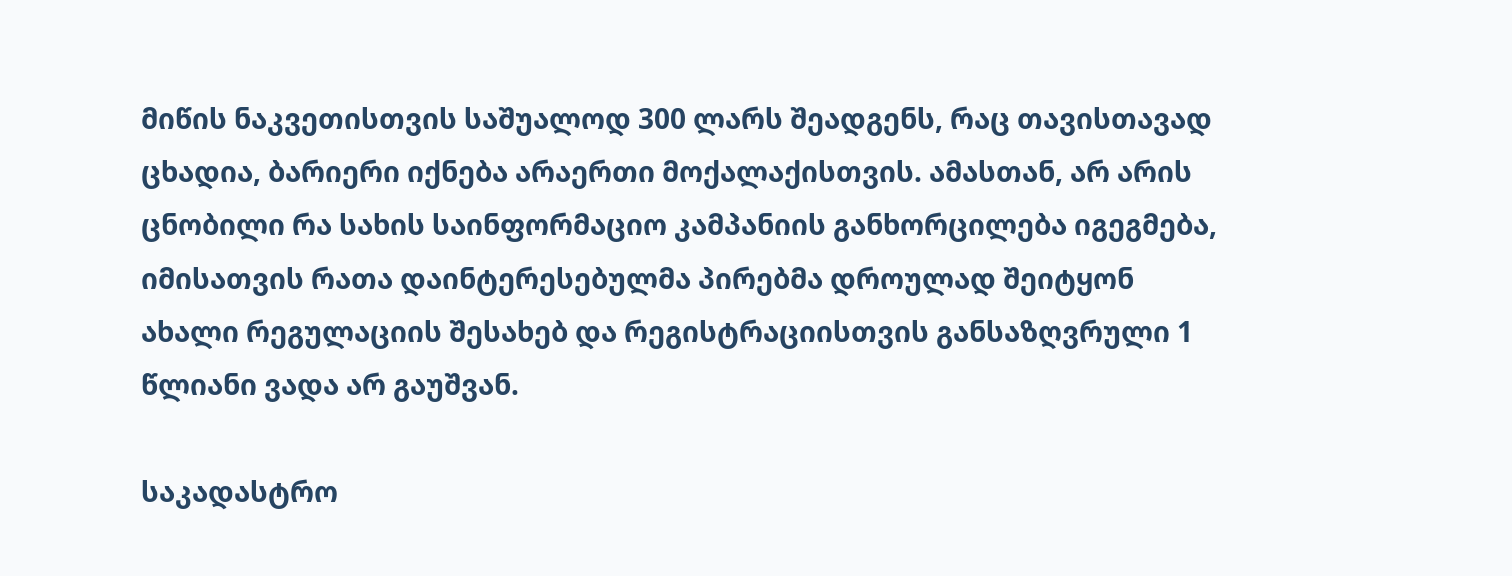მიწის ნაკვეთისთვის საშუალოდ 300 ლარს შეადგენს, რაც თავისთავად ცხადია, ბარიერი იქნება არაერთი მოქალაქისთვის. ამასთან, არ არის ცნობილი რა სახის საინფორმაციო კამპანიის განხორცილება იგეგმება, იმისათვის რათა დაინტერესებულმა პირებმა დროულად შეიტყონ ახალი რეგულაციის შესახებ და რეგისტრაციისთვის განსაზღვრული 1 წლიანი ვადა არ გაუშვან.

საკადასტრო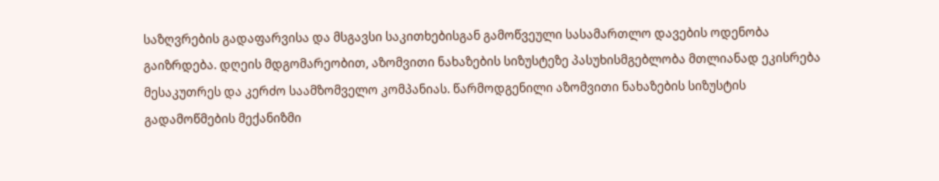საზღვრების გადაფარვისა და მსგავსი საკითხებისგან გამოწვეული სასამართლო დავების ოდენობა გაიზრდება. დღეის მდგომარეობით, აზომვითი ნახაზების სიზუსტეზე პასუხისმგებლობა მთლიანად ეკისრება მესაკუთრეს და კერძო საამზომველო კომპანიას. წარმოდგენილი აზომვითი ნახაზების სიზუსტის გადამოწმების მექანიზმი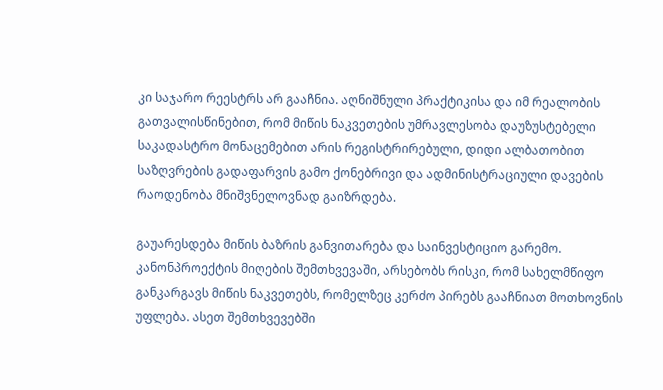კი საჯარო რეესტრს არ გააჩნია. აღნიშნული პრაქტიკისა და იმ რეალობის გათვალისწინებით, რომ მიწის ნაკვეთების უმრავლესობა დაუზუსტებელი საკადასტრო მონაცემებით არის რეგისტრირებული, დიდი ალბათობით საზღვრების გადაფარვის გამო ქონებრივი და ადმინისტრაციული დავების რაოდენობა მნიშვნელოვნად გაიზრდება.

გაუარესდება მიწის ბაზრის განვითარება და საინვესტიციო გარემო. კანონპროექტის მიღების შემთხვევაში, არსებობს რისკი, რომ სახელმწიფო განკარგავს მიწის ნაკვეთებს, რომელზეც კერძო პირებს გააჩნიათ მოთხოვნის უფლება. ასეთ შემთხვევებში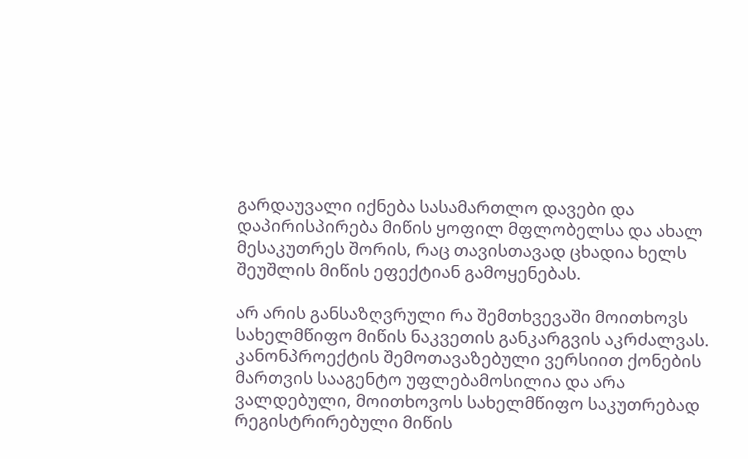გარდაუვალი იქნება სასამართლო დავები და დაპირისპირება მიწის ყოფილ მფლობელსა და ახალ მესაკუთრეს შორის, რაც თავისთავად ცხადია ხელს შეუშლის მიწის ეფექტიან გამოყენებას.

არ არის განსაზღვრული რა შემთხვევაში მოითხოვს სახელმწიფო მიწის ნაკვეთის განკარგვის აკრძალვას. კანონპროექტის შემოთავაზებული ვერსიით ქონების მართვის სააგენტო უფლებამოსილია და არა ვალდებული, მოითხოვოს სახელმწიფო საკუთრებად რეგისტრირებული მიწის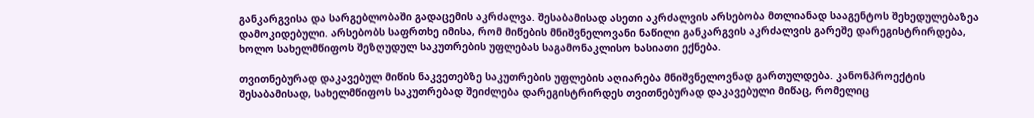განკარგვისა და სარგებლობაში გადაცემის აკრძალვა. შესაბამისად ასეთი აკრძალვის არსებობა მთლიანად სააგენტოს შეხედულებაზეა დამოკიდებული. არსებობს საფრთხე იმისა, რომ მიწების მნიშვნელოვანი ნაწილი განკარგვის აკრძალვის გარეშე დარეგისტრირდება, ხოლო სახელმწიფოს შეზღუდულ საკუთრების უფლებას საგამონაკლისო ხასიათი ექნება.

თვითნებურად დაკავებულ მიწის ნაკვეთებზე საკუთრების უფლების აღიარება მნიშვნელოვნად გართულდება. კანონპროექტის შესაბამისად, სახელმწიფოს საკუთრებად შეიძლება დარეგისტრირდეს თვითნებურად დაკავებული მიწაც, რომელიც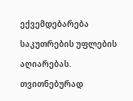ექვემდებარება საკუთრების უფლების აღიარებას. თვითნებურად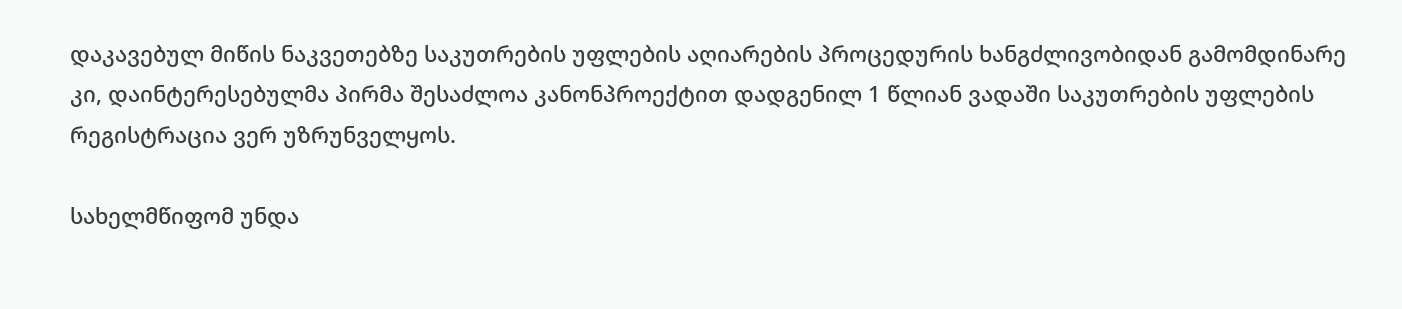დაკავებულ მიწის ნაკვეთებზე საკუთრების უფლების აღიარების პროცედურის ხანგძლივობიდან გამომდინარე კი, დაინტერესებულმა პირმა შესაძლოა კანონპროექტით დადგენილ 1 წლიან ვადაში საკუთრების უფლების რეგისტრაცია ვერ უზრუნველყოს.

სახელმწიფომ უნდა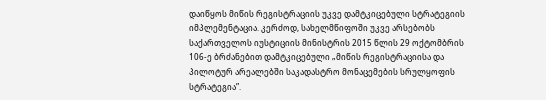დაიწყოს მიწის რეგისტრაციის უკვე დამტკიცებული სტრატეგიის იმპლემენტაცია. კერძოდ, სახელმწიფოში უკვე არსებობს საქართველოს იუსტიციის მინისტრის 2015 წლის 29 ოქტომბრის 106-ე ბრძანებით დამტკიცებული „მიწის რეგისტრაციისა და პილოტურ არეალებში საკადასტრო მონაცემების სრულყოფის სტრატეგია”.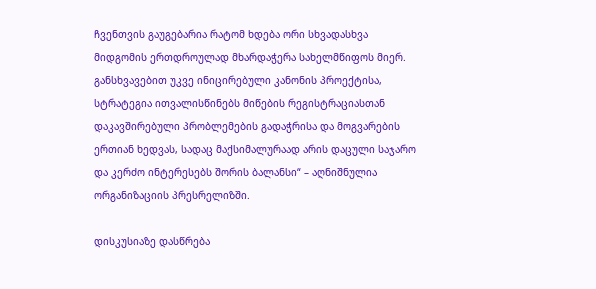ჩვენთვის გაუგებარია რატომ ხდება ორი სხვადასხვა მიდგომის ერთდროულად მხარდაჭერა სახელმწიფოს მიერ. განსხვავებით უკვე ინიცირებული კანონის პროექტისა, სტრატეგია ითვალისწინებს მიწების რეგისტრაციასთან დაკავშირებული პრობლემების გადაჭრისა და მოგვარების ერთიან ხედვას, სადაც მაქსიმალურაად არის დაცული საჯარო და კერძო ინტერესებს შორის ბალანსი“ – აღნიშნულია ორგანიზაციის პრესრელიზში.

დისკუსიაზე დასწრება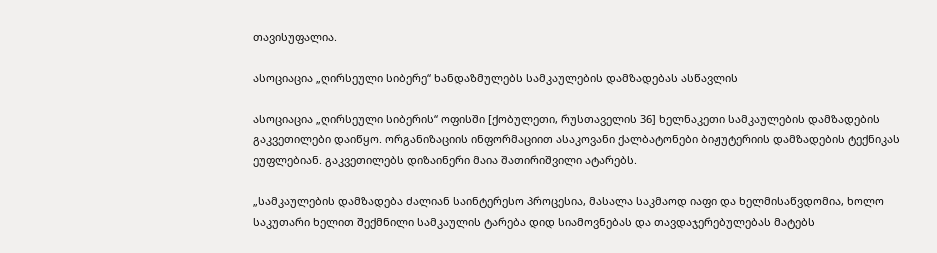თავისუფალია.

ასოციაცია „ღირსეული სიბერე“ ხანდაზმულებს სამკაულების დამზადებას ასწავლის

ასოციაცია „ღირსეული სიბერის“ ოფისში [ქობულეთი, რუსთაველის 36] ხელნაკეთი სამკაულების დამზადების გაკვეთილები დაიწყო. ორგანიზაციის ინფორმაციით ასაკოვანი ქალბატონები ბიჟუტერიის დამზადების ტექნიკას ეუფლებიან. გაკვეთილებს დიზაინერი მაია შათირიშვილი ატარებს.

„სამკაულების დამზადება ძალიან საინტერესო პროცესია, მასალა საკმაოდ იაფი და ხელმისაწვდომია, ხოლო საკუთარი ხელით შექმნილი სამკაულის ტარება დიდ სიამოვნებას და თავდაჯერებულებას მატებს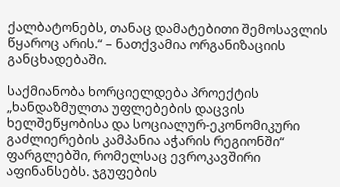ქალბატონებს, თანაც დამატებითი შემოსავლის წყაროც არის.“ – ნათქვამია ორგანიზაციის განცხადებაში.

საქმიანობა ხორციელდება პროექტის „ხანდაზმულთა უფლებების დაცვის ხელშეწყობისა და სოციალურ-ეკონომიკური გაძლიერების კამპანია აჭარის რეგიონში“ ფარგლებში, რომელსაც ევროკავშირი აფინანსებს. ჯგუფების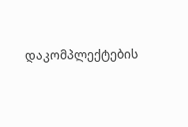დაკომპლექტების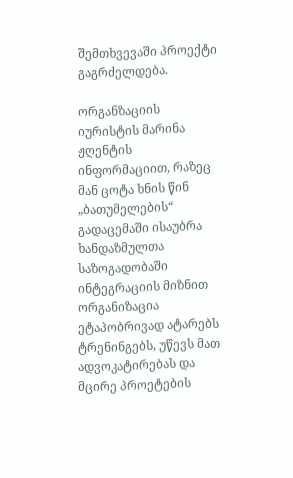შემთხვევაში პროექტი გაგრძელდება.

ორგანზაციის იურისტის მარინა ჟღენტის ინფორმაციით, რაზეც მან ცოტა ხნის წინ „ბათუმელების“ გადაცემაში ისაუბრა ხანდაზმულთა საზოგადობაში ინტეგრაციის მიზნით ორგანიზაცია ეტაპობრივად ატარებს ტრენინგებს, უწევს მათ ადვოკატირებას და მცირე პროეტების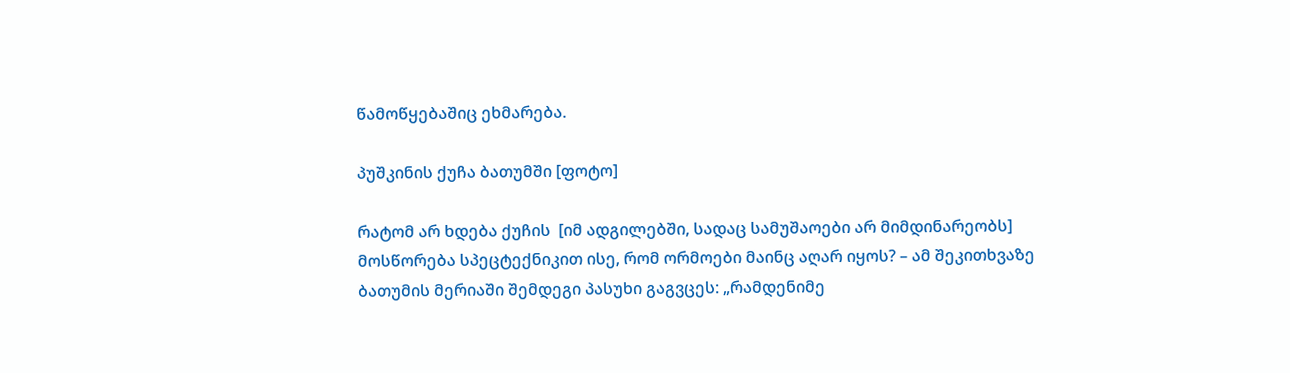წამოწყებაშიც ეხმარება.

პუშკინის ქუჩა ბათუმში [ფოტო]

რატომ არ ხდება ქუჩის  [იმ ადგილებში, სადაც სამუშაოები არ მიმდინარეობს] მოსწორება სპეცტექნიკით ისე, რომ ორმოები მაინც აღარ იყოს? – ამ შეკითხვაზე ბათუმის მერიაში შემდეგი პასუხი გაგვცეს: „რამდენიმე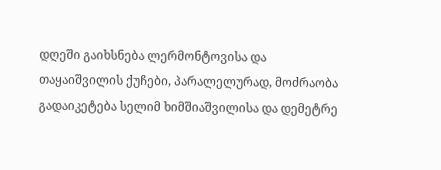დღეში გაიხსნება ლერმონტოვისა და თაყაიშვილის ქუჩები, პარალელურად, მოძრაობა გადაიკეტება სელიმ ხიმშიაშვილისა და დემეტრე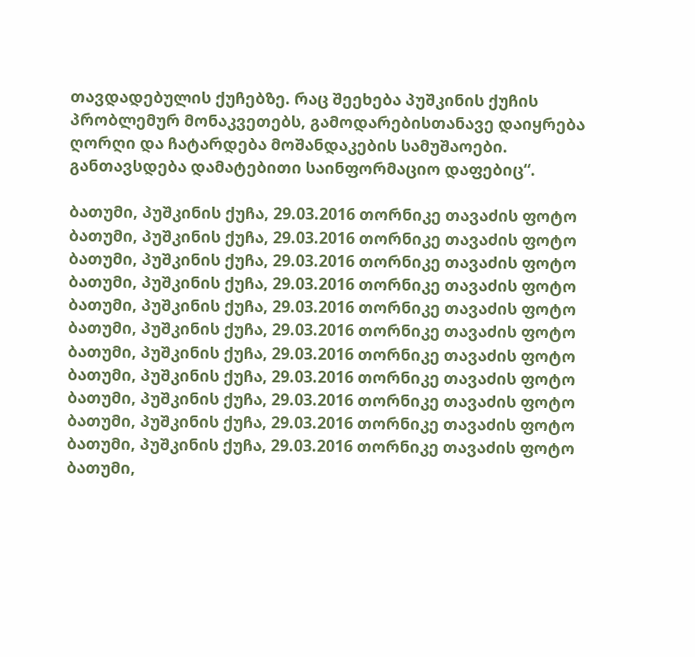თავდადებულის ქუჩებზე. რაც შეეხება პუშკინის ქუჩის პრობლემურ მონაკვეთებს, გამოდარებისთანავე დაიყრება ღორღი და ჩატარდება მოშანდაკების სამუშაოები. განთავსდება დამატებითი საინფორმაციო დაფებიც“.

ბათუმი, პუშკინის ქუჩა, 29.03.2016 თორნიკე თავაძის ფოტო
ბათუმი, პუშკინის ქუჩა, 29.03.2016 თორნიკე თავაძის ფოტო
ბათუმი, პუშკინის ქუჩა, 29.03.2016 თორნიკე თავაძის ფოტო
ბათუმი, პუშკინის ქუჩა, 29.03.2016 თორნიკე თავაძის ფოტო
ბათუმი, პუშკინის ქუჩა, 29.03.2016 თორნიკე თავაძის ფოტო
ბათუმი, პუშკინის ქუჩა, 29.03.2016 თორნიკე თავაძის ფოტო
ბათუმი, პუშკინის ქუჩა, 29.03.2016 თორნიკე თავაძის ფოტო
ბათუმი, პუშკინის ქუჩა, 29.03.2016 თორნიკე თავაძის ფოტო
ბათუმი, პუშკინის ქუჩა, 29.03.2016 თორნიკე თავაძის ფოტო
ბათუმი, პუშკინის ქუჩა, 29.03.2016 თორნიკე თავაძის ფოტო
ბათუმი, პუშკინის ქუჩა, 29.03.2016 თორნიკე თავაძის ფოტო
ბათუმი,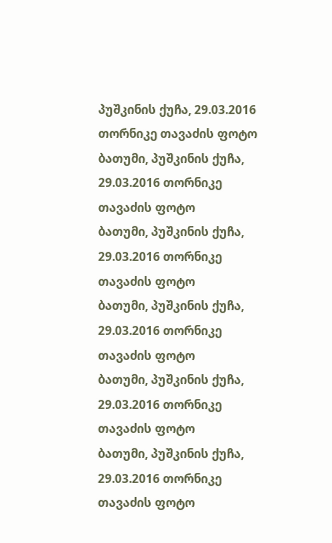პუშკინის ქუჩა, 29.03.2016 თორნიკე თავაძის ფოტო
ბათუმი, პუშკინის ქუჩა, 29.03.2016 თორნიკე თავაძის ფოტო
ბათუმი, პუშკინის ქუჩა, 29.03.2016 თორნიკე თავაძის ფოტო
ბათუმი, პუშკინის ქუჩა, 29.03.2016 თორნიკე თავაძის ფოტო
ბათუმი, პუშკინის ქუჩა, 29.03.2016 თორნიკე თავაძის ფოტო
ბათუმი, პუშკინის ქუჩა, 29.03.2016 თორნიკე თავაძის ფოტო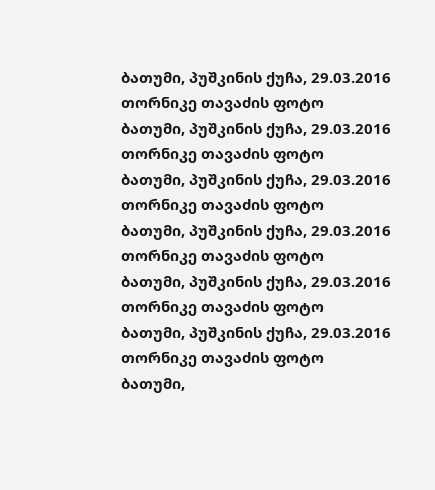ბათუმი, პუშკინის ქუჩა, 29.03.2016 თორნიკე თავაძის ფოტო
ბათუმი, პუშკინის ქუჩა, 29.03.2016 თორნიკე თავაძის ფოტო
ბათუმი, პუშკინის ქუჩა, 29.03.2016 თორნიკე თავაძის ფოტო
ბათუმი, პუშკინის ქუჩა, 29.03.2016 თორნიკე თავაძის ფოტო
ბათუმი, პუშკინის ქუჩა, 29.03.2016 თორნიკე თავაძის ფოტო
ბათუმი, პუშკინის ქუჩა, 29.03.2016 თორნიკე თავაძის ფოტო
ბათუმი,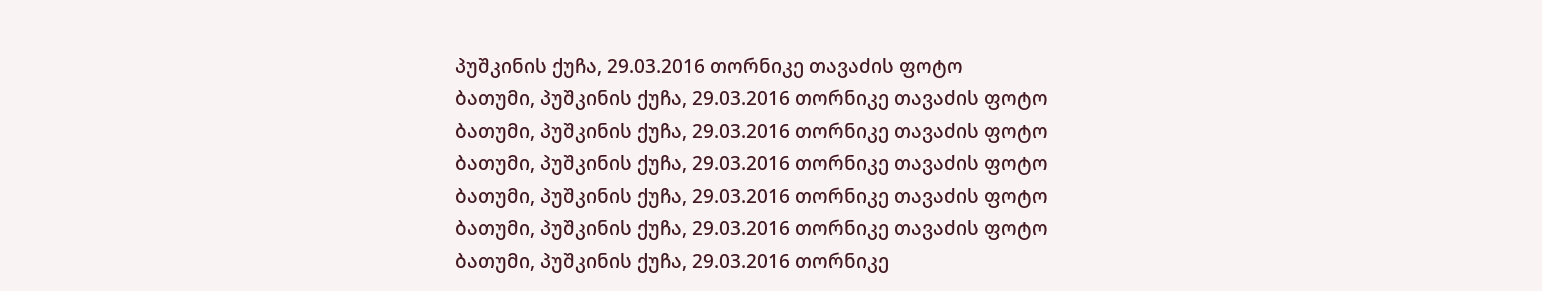პუშკინის ქუჩა, 29.03.2016 თორნიკე თავაძის ფოტო
ბათუმი, პუშკინის ქუჩა, 29.03.2016 თორნიკე თავაძის ფოტო
ბათუმი, პუშკინის ქუჩა, 29.03.2016 თორნიკე თავაძის ფოტო
ბათუმი, პუშკინის ქუჩა, 29.03.2016 თორნიკე თავაძის ფოტო
ბათუმი, პუშკინის ქუჩა, 29.03.2016 თორნიკე თავაძის ფოტო
ბათუმი, პუშკინის ქუჩა, 29.03.2016 თორნიკე თავაძის ფოტო
ბათუმი, პუშკინის ქუჩა, 29.03.2016 თორნიკე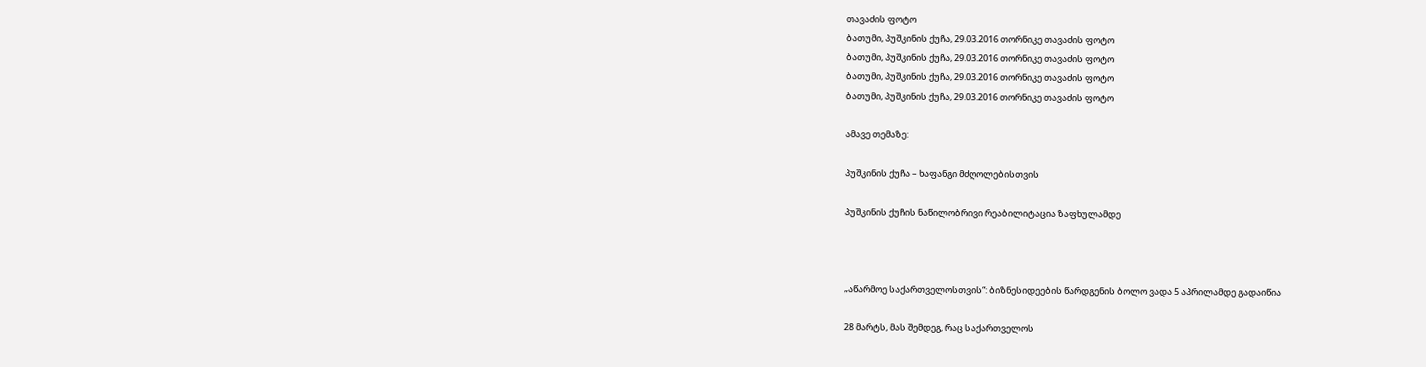თავაძის ფოტო
ბათუმი, პუშკინის ქუჩა, 29.03.2016 თორნიკე თავაძის ფოტო
ბათუმი, პუშკინის ქუჩა, 29.03.2016 თორნიკე თავაძის ფოტო
ბათუმი, პუშკინის ქუჩა, 29.03.2016 თორნიკე თავაძის ფოტო
ბათუმი, პუშკინის ქუჩა, 29.03.2016 თორნიკე თავაძის ფოტო

ამავე თემაზე:

პუშკინის ქუჩა – ხაფანგი მძღოლებისთვის

პუშკინის ქუჩის ნაწილობრივი რეაბილიტაცია ზაფხულამდე



„აწარმოე საქართველოსთვის“: ბიზნესიდეების წარდგენის ბოლო ვადა 5 აპრილამდე გადაიწია

28 მარტს, მას შემდეგ, რაც საქართველოს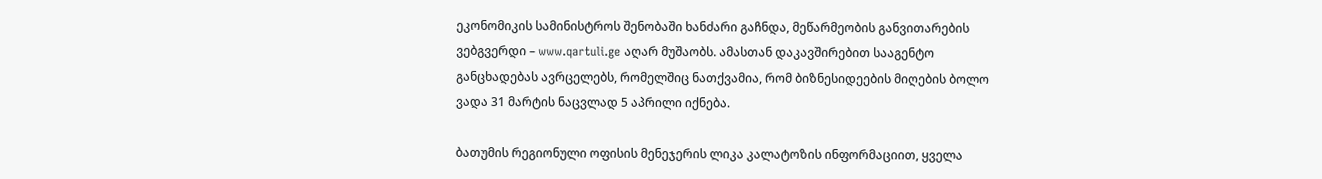ეკონომიკის სამინისტროს შენობაში ხანძარი გაჩნდა, მეწარმეობის განვითარების ვებგვერდი – www.qartuli.ge აღარ მუშაობს. ამასთან დაკავშირებით სააგენტო განცხადებას ავრცელებს, რომელშიც ნათქვამია, რომ ბიზნესიდეების მიღების ბოლო ვადა 31 მარტის ნაცვლად 5 აპრილი იქნება.

ბათუმის რეგიონული ოფისის მენეჯერის ლიკა კალატოზის ინფორმაციით, ყველა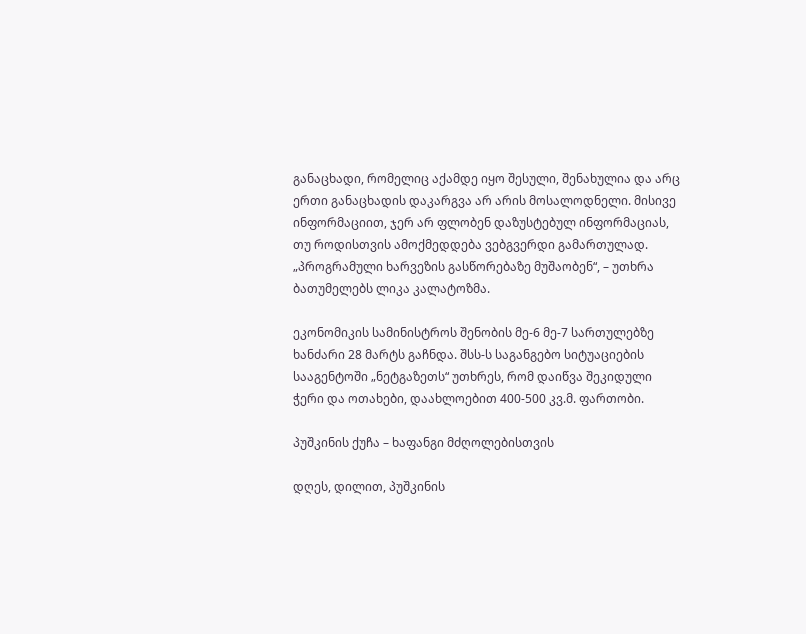განაცხადი, რომელიც აქამდე იყო შესული, შენახულია და არც ერთი განაცხადის დაკარგვა არ არის მოსალოდნელი. მისივე ინფორმაციით, ჯერ არ ფლობენ დაზუსტებულ ინფორმაციას, თუ როდისთვის ამოქმედდება ვებგვერდი გამართულად. „პროგრამული ხარვეზის გასწორებაზე მუშაობენ“, – უთხრა ბათუმელებს ლიკა კალატოზმა.

ეკონომიკის სამინისტროს შენობის მე-6 მე-7 სართულებზე ხანძარი 28 მარტს გაჩნდა. შსს-ს საგანგებო სიტუაციების სააგენტოში „ნეტგაზეთს“ უთხრეს, რომ დაიწვა შეკიდული ჭერი და ოთახები, დაახლოებით 400-500 კვ.მ. ფართობი.

პუშკინის ქუჩა – ხაფანგი მძღოლებისთვის

დღეს, დილით, პუშკინის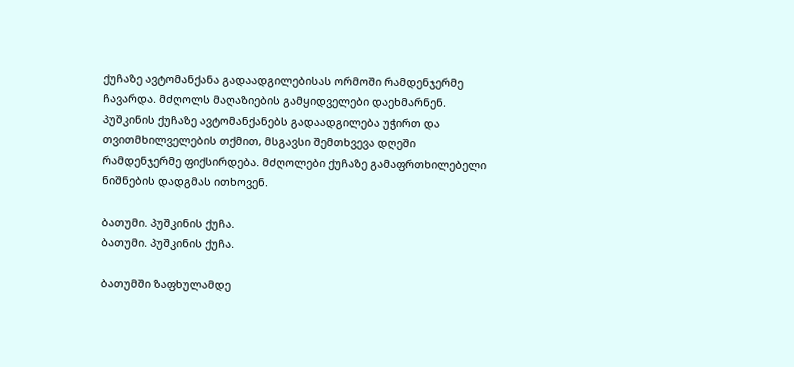ქუჩაზე ავტომანქანა გადაადგილებისას ორმოში რამდენჯერმე ჩავარდა. მძღოლს მაღაზიების გამყიდველები დაეხმარნენ. პუშკინის ქუჩაზე ავტომანქანებს გადაადგილება უჭირთ და თვითმხილველების თქმით, მსგავსი შემთხვევა დღეში რამდენჯერმე ფიქსირდება. მძღოლები ქუჩაზე გამაფრთხილებელი ნიშნების დადგმას ითხოვენ.

ბათუმი. პუშკინის ქუჩა.
ბათუმი. პუშკინის ქუჩა.

ბათუმში ზაფხულამდე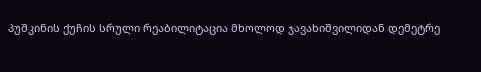პუშკინის ქუჩის სრული რეაბილიტაცია მხოლოდ ჯავახიშვილიდან დემეტრე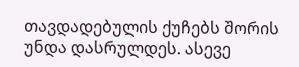თავდადებულის ქუჩებს შორის უნდა დასრულდეს. ასევე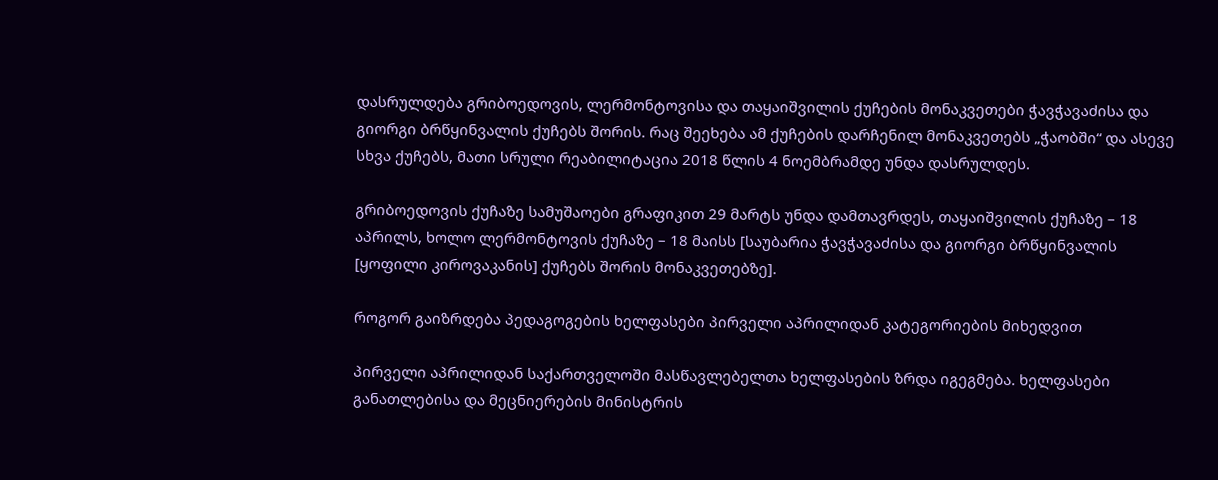დასრულდება გრიბოედოვის, ლერმონტოვისა და თაყაიშვილის ქუჩების მონაკვეთები ჭავჭავაძისა და გიორგი ბრწყინვალის ქუჩებს შორის. რაც შეეხება ამ ქუჩების დარჩენილ მონაკვეთებს „ჭაობში“ და ასევე სხვა ქუჩებს, მათი სრული რეაბილიტაცია 2018 წლის 4 ნოემბრამდე უნდა დასრულდეს.

გრიბოედოვის ქუჩაზე სამუშაოები გრაფიკით 29 მარტს უნდა დამთავრდეს, თაყაიშვილის ქუჩაზე – 18 აპრილს, ხოლო ლერმონტოვის ქუჩაზე – 18 მაისს [საუბარია ჭავჭავაძისა და გიორგი ბრწყინვალის [ყოფილი კიროვაკანის] ქუჩებს შორის მონაკვეთებზე].

როგორ გაიზრდება პედაგოგების ხელფასები პირველი აპრილიდან კატეგორიების მიხედვით

პირველი აპრილიდან საქართველოში მასწავლებელთა ხელფასების ზრდა იგეგმება. ხელფასები განათლებისა და მეცნიერების მინისტრის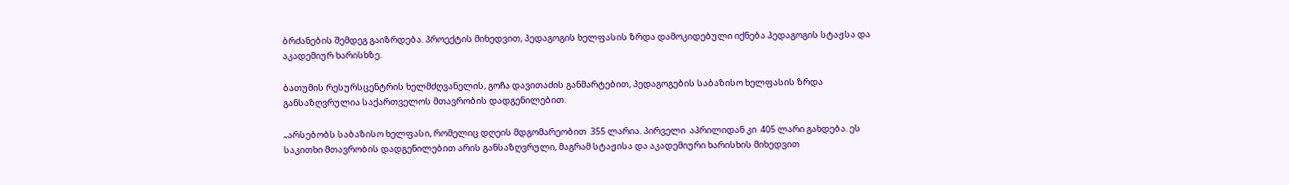ბრძანების შემდეგ გაიზრდება. პროექტის მიხედვით, პედაგოგის ხელფასის ზრდა დამოკიდებული იქნება პედაგოგის სტაჟსა და აკადემიურ ხარისხზე.

ბათუმის რესურსცენტრის ხელმძღვანელის, გოჩა დავითაძის განმარტებით, პედაგოგების საბაზისო ხელფასის ზრდა განსაზღვრულია საქართველოს მთავრობის დადგენილებით.

„არსებობს საბაზისო ხელფასი, რომელიც დღეის მდგომარეობით  355 ლარია. პირველი  აპრილიდან კი  405 ლარი გახდება. ეს საკითხი მთავრობის დადგენილებით არის განსაზღვრული, მაგრამ სტაჟისა და აკადემიური ხარისხის მიხედვით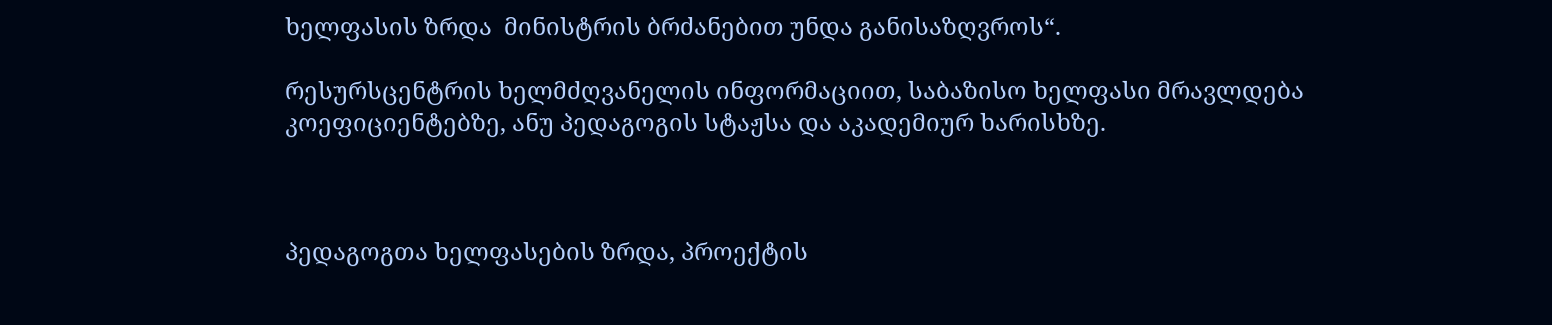ხელფასის ზრდა  მინისტრის ბრძანებით უნდა განისაზღვროს“.

რესურსცენტრის ხელმძღვანელის ინფორმაციით, საბაზისო ხელფასი მრავლდება კოეფიციენტებზე, ანუ პედაგოგის სტაჟსა და აკადემიურ ხარისხზე.



პედაგოგთა ხელფასების ზრდა, პროექტის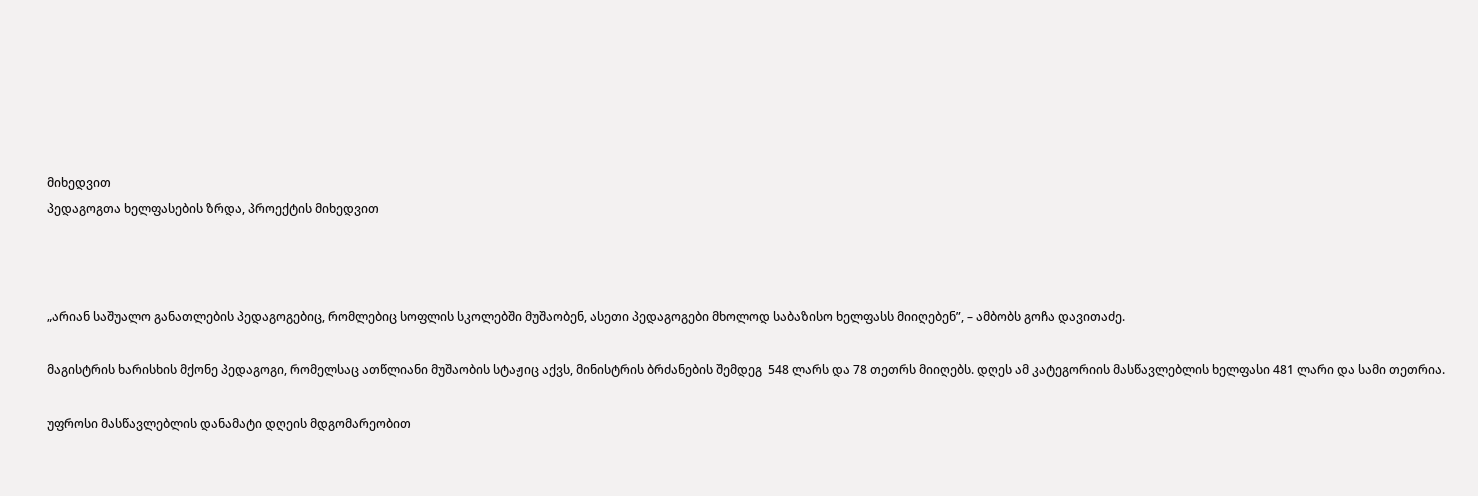მიხედვით
პედაგოგთა ხელფასების ზრდა, პროექტის მიხედვით



„არიან საშუალო განათლების პედაგოგებიც, რომლებიც სოფლის სკოლებში მუშაობენ, ასეთი პედაგოგები მხოლოდ საბაზისო ხელფასს მიიღებენ”, – ამბობს გოჩა დავითაძე.

მაგისტრის ხარისხის მქონე პედაგოგი, რომელსაც ათწლიანი მუშაობის სტაჟიც აქვს, მინისტრის ბრძანების შემდეგ  548 ლარს და 78 თეთრს მიიღებს. დღეს ამ კატეგორიის მასწავლებლის ხელფასი 481 ლარი და სამი თეთრია.

უფროსი მასწავლებლის დანამატი დღეის მდგომარეობით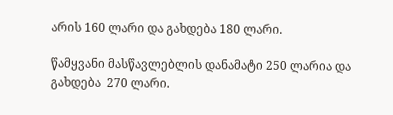არის 160 ლარი და გახდება 180 ლარი.

წამყვანი მასწავლებლის დანამატი 250 ლარია და გახდება  270 ლარი.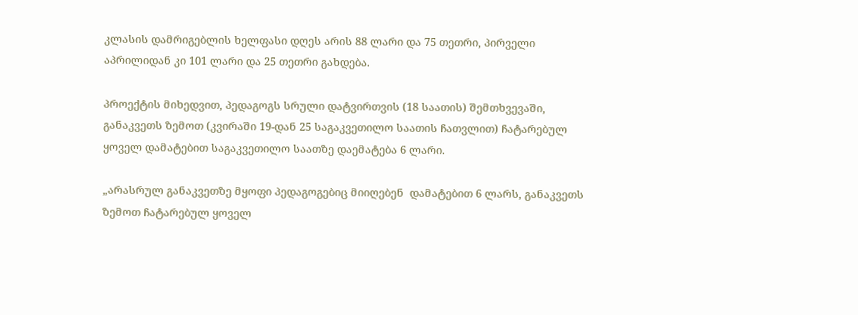კლასის დამრიგებლის ხელფასი დღეს არის 88 ლარი და 75 თეთრი, პირველი აპრილიდან კი 101 ლარი და 25 თეთრი გახდება.

პროექტის მიხედვით, პედაგოგს სრული დატვირთვის (18 საათის) შემთხვევაში, განაკვეთს ზემოთ (კვირაში 19-დან 25 საგაკვეთილო საათის ჩათვლით) ჩატარებულ ყოველ დამატებით საგაკვეთილო საათზე დაემატება 6 ლარი.

„არასრულ განაკვეთზე მყოფი პედაგოგებიც მიიღებენ  დამატებით 6 ლარს, განაკვეთს ზემოთ ჩატარებულ ყოველ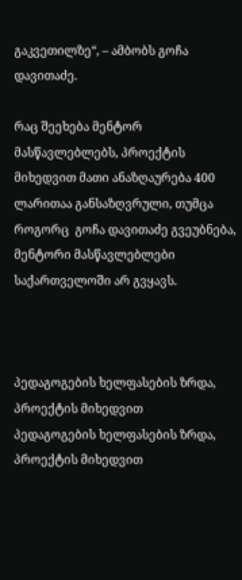გაკვეთილზე“, – ამბობს გოჩა დავითაძე.

რაც შეეხება მენტორ მასწავლებლებს, პროექტის მიხედვით მათი ანაზღაურება 400 ლარითაა განსაზღვრული, თუმცა როგორც  გოჩა დავითაძე გვეუბნება, მენტორი მასწავლებლები საქართველოში არ გვყავს.



პედაგოგების ხელფასების ზრდა, პროექტის მიხედვით
პედაგოგების ხელფასების ზრდა, პროექტის მიხედვით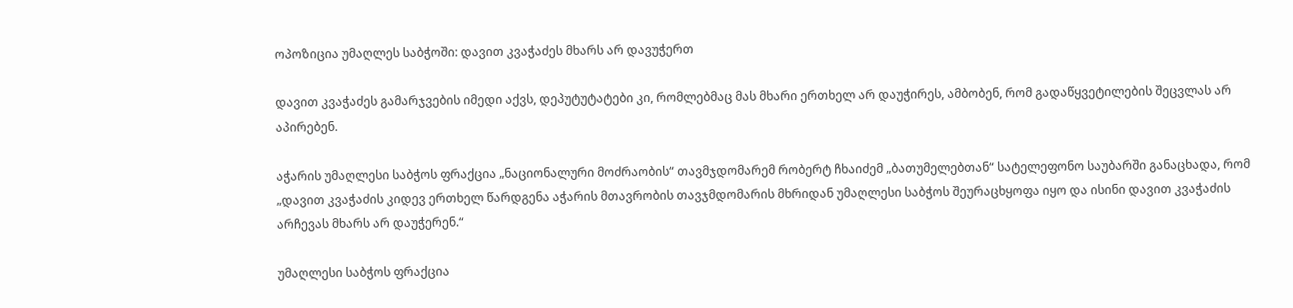ოპოზიცია უმაღლეს საბჭოში: დავით კვაჭაძეს მხარს არ დავუჭერთ

დავით კვაჭაძეს გამარჯვების იმედი აქვს, დეპუტუტატები კი, რომლებმაც მას მხარი ერთხელ არ დაუჭირეს, ამბობენ, რომ გადაწყვეტილების შეცვლას არ აპირებენ.

აჭარის უმაღლესი საბჭოს ფრაქცია „ნაციონალური მოძრაობის“ თავმჯდომარემ რობერტ ჩხაიძემ „ბათუმელებთან“ სატელეფონო საუბარში განაცხადა, რომ „დავით კვაჭაძის კიდევ ერთხელ წარდგენა აჭარის მთავრობის თავჯმდომარის მხრიდან უმაღლესი საბჭოს შეურაცხყოფა იყო და ისინი დავით კვაჭაძის არჩევას მხარს არ დაუჭერენ.“

უმაღლესი საბჭოს ფრაქცია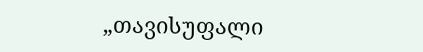„თავისუფალი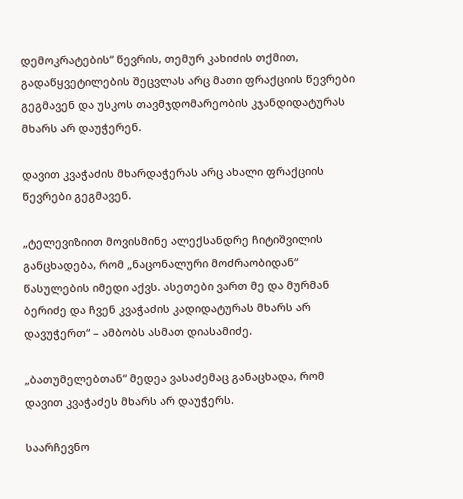დემოკრატების“ წევრის, თემურ კახიძის თქმით, გადაწყვეტილების შეცვლას არც მათი ფრაქციის წევრები გეგმავენ და უსკოს თავმჯდომარეობის კჯანდიდატურას მხარს არ დაუჭერენ.

დავით კვაჭაძის მხარდაჭერას არც ახალი ფრაქციის წევრები გეგმავენ.

„ტელევიზიით მოვისმინე ალექსანდრე ჩიტიშვილის განცხადება, რომ „ნაცონალური მოძრაობიდან“ წასულების იმედი აქვს. ასეთები ვართ მე და მურმან ბერიძე და ჩვენ კვაჭაძის კადიდატურას მხარს არ დავუჭერთ“ – ამბობს ასმათ დიასამიძე.

„ბათუმელებთან“ მედეა ვასაძემაც განაცხადა, რომ დავით კვაჭაძეს მხარს არ დაუჭერს.

საარჩევნო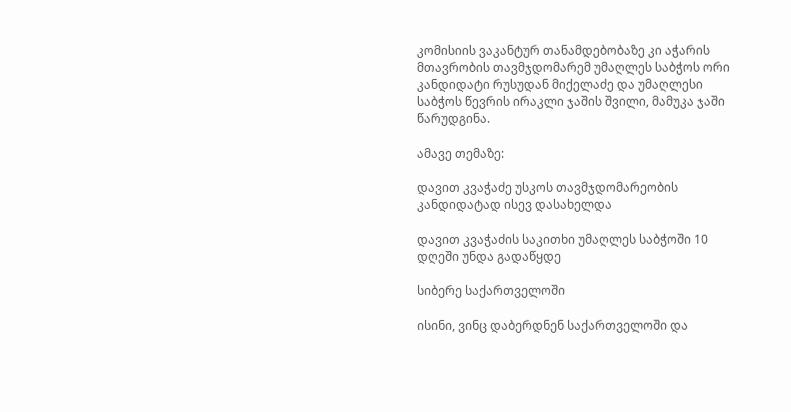კომისიის ვაკანტურ თანამდებობაზე კი აჭარის მთავრობის თავმჯდომარემ უმაღლეს საბჭოს ორი კანდიდატი რუსუდან მიქელაძე და უმაღლესი საბჭოს წევრის ირაკლი ჯაშის შვილი, მამუკა ჯაში წარუდგინა.

ამავე თემაზე:

დავით კვაჭაძე უსკოს თავმჯდომარეობის კანდიდატად ისევ დასახელდა

დავით კვაჭაძის საკითხი უმაღლეს საბჭოში 10 დღეში უნდა გადაწყდე

სიბერე საქართველოში

ისინი, ვინც დაბერდნენ საქართველოში და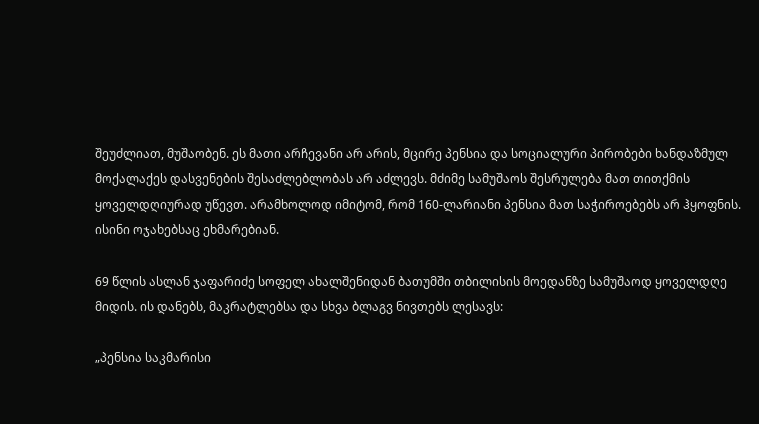შეუძლიათ, მუშაობენ. ეს მათი არჩევანი არ არის, მცირე პენსია და სოციალური პირობები ხანდაზმულ მოქალაქეს დასვენების შესაძლებლობას არ აძლევს. მძიმე სამუშაოს შესრულება მათ თითქმის ყოველდღიურად უწევთ. არამხოლოდ იმიტომ, რომ 160-ლარიანი პენსია მათ საჭიროებებს არ ჰყოფნის. ისინი ოჯახებსაც ეხმარებიან.

69 წლის ასლან ჯაფარიძე სოფელ ახალშენიდან ბათუმში თბილისის მოედანზე სამუშაოდ ყოველდღე მიდის. ის დანებს, მაკრატლებსა და სხვა ბლაგვ ნივთებს ლესავს:

„პენსია საკმარისი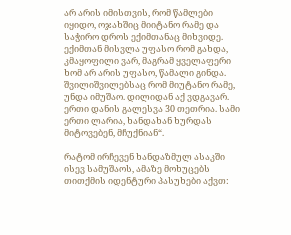არ არის იმისთვის, რომ წამლები იყიდო, ოჯახშიც მიიტანო რამე და საჭირო დროს ექიმთანაც მიხვიდე. ექიმთან მისვლა უფასო რომ გახდა, კმაყოფილი ვარ, მაგრამ ყველაფერი ხომ არ არის უფასო, წამალი გინდა. შვილიშვილებსაც რომ მიუტანო რამე, უნდა იმუშაო. დილიდან აქ ვდგავარ. ერთი დანის გალესვა 30 თეთრია. სამი ერთი ლარია, ხანდახან ხურდას მიტოვებენ, მჩუქნიან“.

რატომ ირჩევენ ხანდაზმულ ასაკში ისევ სამუშაოს, ამაზე მოხუცებს თითქმის იდენტური პასუხები აქვთ: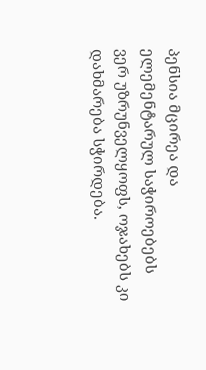პენსია მცირეა და ელემენტარულ საჭიროებებს ვერ უზრუნველყოფს, ოჯახებს კი დახმარება სჭირდება.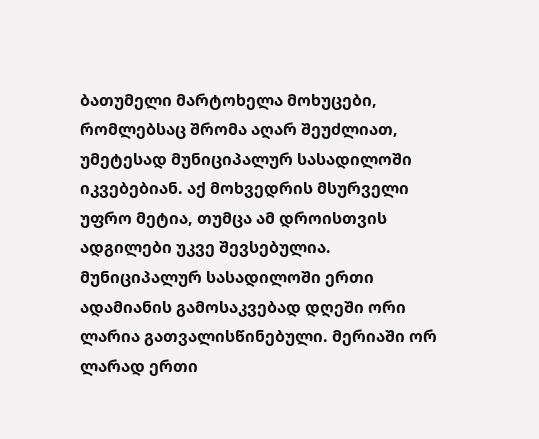ბათუმელი მარტოხელა მოხუცები, რომლებსაც შრომა აღარ შეუძლიათ, უმეტესად მუნიციპალურ სასადილოში იკვებებიან. აქ მოხვედრის მსურველი უფრო მეტია, თუმცა ამ დროისთვის ადგილები უკვე შევსებულია. მუნიციპალურ სასადილოში ერთი ადამიანის გამოსაკვებად დღეში ორი ლარია გათვალისწინებული. მერიაში ორ ლარად ერთი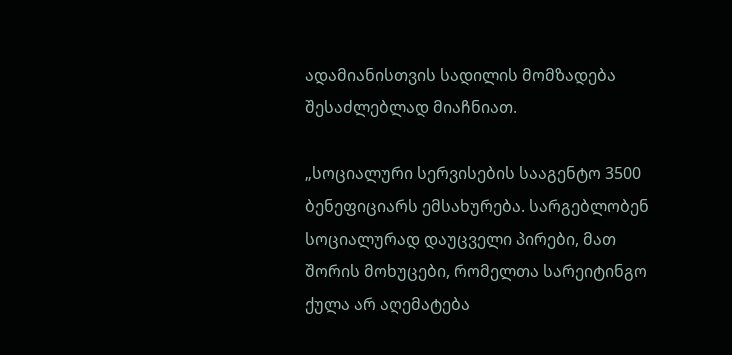ადამიანისთვის სადილის მომზადება შესაძლებლად მიაჩნიათ.

„სოციალური სერვისების სააგენტო 3500 ბენეფიციარს ემსახურება. სარგებლობენ სოციალურად დაუცველი პირები, მათ შორის მოხუცები, რომელთა სარეიტინგო ქულა არ აღემატება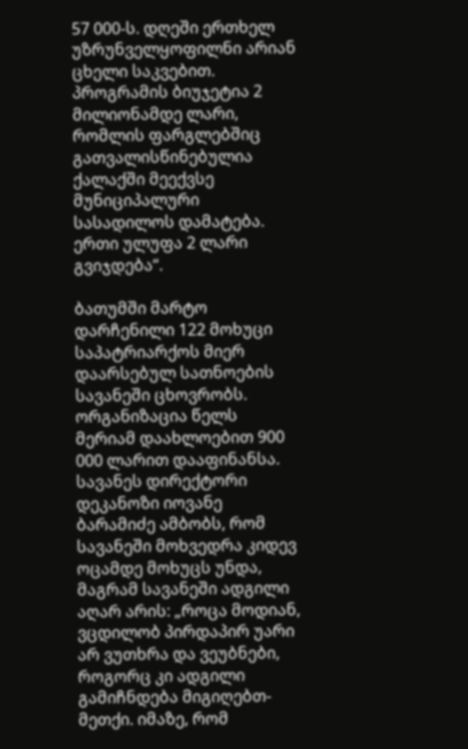57 000-ს. დღეში ერთხელ უზრუნველყოფილნი არიან ცხელი საკვებით. პროგრამის ბიუჯეტია 2 მილიონამდე ლარი, რომლის ფარგლებშიც გათვალისწინებულია ქალაქში მეექვსე მუნიციპალური სასადილოს დამატება. ერთი ულუფა 2 ლარი გვიჯდება“.

ბათუმში მარტო დარჩენილი 122 მოხუცი საპატრიარქოს მიერ დაარსებულ სათნოების სავანეში ცხოვრობს. ორგანიზაცია წელს მერიამ დაახლოებით 900 000 ლარით დააფინანსა. სავანეს დირექტორი დეკანოზი იოვანე ბარამიძე ამბობს, რომ სავანეში მოხვედრა კიდევ ოცამდე მოხუცს უნდა, მაგრამ სავანეში ადგილი აღარ არის: „როცა მოდიან, ვცდილობ პირდაპირ უარი არ ვუთხრა და ვეუბნები, როგორც კი ადგილი გამიჩნდება მიგიღებთ-მეთქი. იმაზე, რომ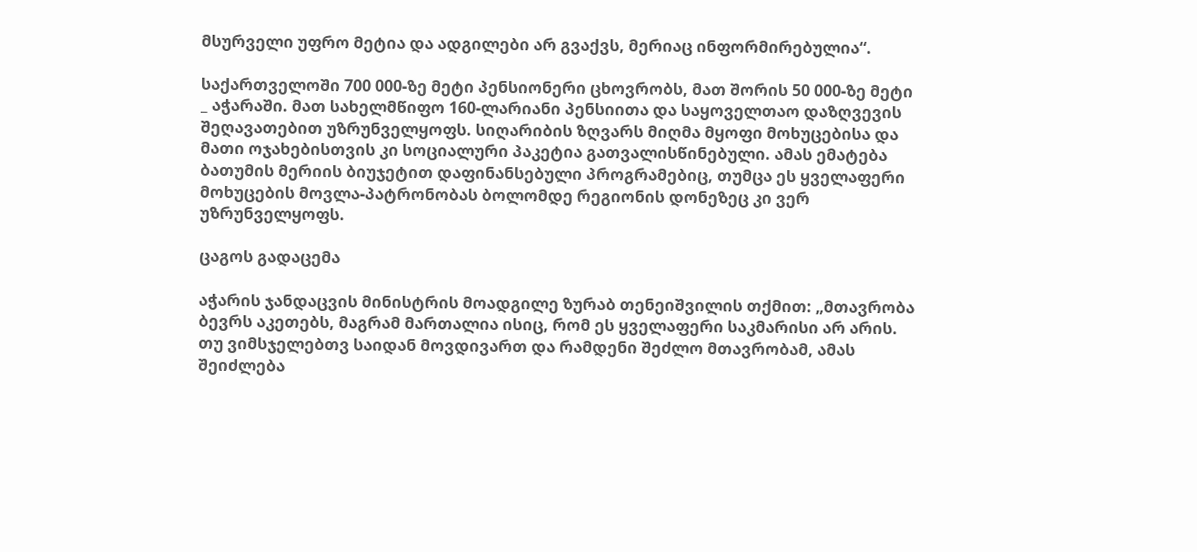მსურველი უფრო მეტია და ადგილები არ გვაქვს, მერიაც ინფორმირებულია“.

საქართველოში 700 000-ზე მეტი პენსიონერი ცხოვრობს, მათ შორის 50 000-ზე მეტი _ აჭარაში. მათ სახელმწიფო 160-ლარიანი პენსიითა და საყოველთაო დაზღვევის შეღავათებით უზრუნველყოფს. სიღარიბის ზღვარს მიღმა მყოფი მოხუცებისა და მათი ოჯახებისთვის კი სოციალური პაკეტია გათვალისწინებული. ამას ემატება ბათუმის მერიის ბიუჯეტით დაფინანსებული პროგრამებიც, თუმცა ეს ყველაფერი მოხუცების მოვლა-პატრონობას ბოლომდე რეგიონის დონეზეც კი ვერ უზრუნველყოფს.

ცაგოს გადაცემა

აჭარის ჯანდაცვის მინისტრის მოადგილე ზურაბ თენეიშვილის თქმით: „მთავრობა ბევრს აკეთებს, მაგრამ მართალია ისიც, რომ ეს ყველაფერი საკმარისი არ არის. თუ ვიმსჯელებთვ საიდან მოვდივართ და რამდენი შეძლო მთავრობამ, ამას შეიძლება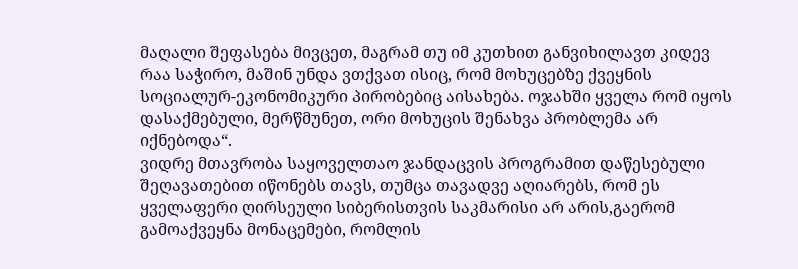მაღალი შეფასება მივცეთ, მაგრამ თუ იმ კუთხით განვიხილავთ კიდევ რაა საჭირო, მაშინ უნდა ვთქვათ ისიც, რომ მოხუცებზე ქვეყნის სოციალურ-ეკონომიკური პირობებიც აისახება. ოჯახში ყველა რომ იყოს დასაქმებული, მერწმუნეთ, ორი მოხუცის შენახვა პრობლემა არ იქნებოდა“.
ვიდრე მთავრობა საყოველთაო ჯანდაცვის პროგრამით დაწესებული შეღავათებით იწონებს თავს, თუმცა თავადვე აღიარებს, რომ ეს ყველაფერი ღირსეული სიბერისთვის საკმარისი არ არის,გაერომ გამოაქვეყნა მონაცემები, რომლის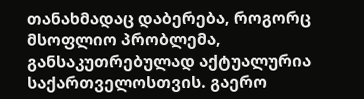თანახმადაც დაბერება, როგორც მსოფლიო პრობლემა, განსაკუთრებულად აქტუალურია საქართველოსთვის. გაერო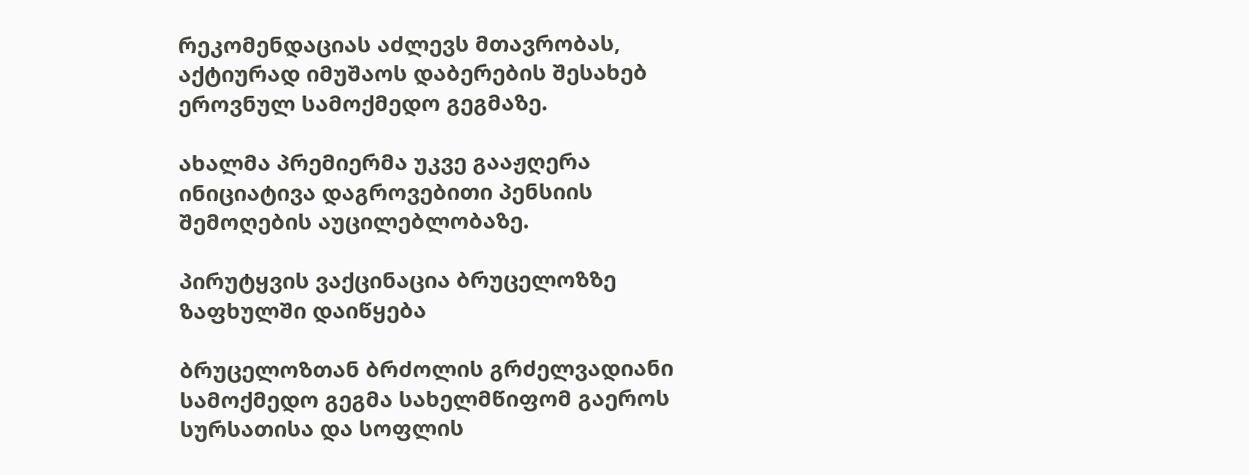რეკომენდაციას აძლევს მთავრობას, აქტიურად იმუშაოს დაბერების შესახებ ეროვნულ სამოქმედო გეგმაზე.

ახალმა პრემიერმა უკვე გააჟღერა ინიციატივა დაგროვებითი პენსიის შემოღების აუცილებლობაზე.

პირუტყვის ვაქცინაცია ბრუცელოზზე ზაფხულში დაიწყება

ბრუცელოზთან ბრძოლის გრძელვადიანი სამოქმედო გეგმა სახელმწიფომ გაეროს სურსათისა და სოფლის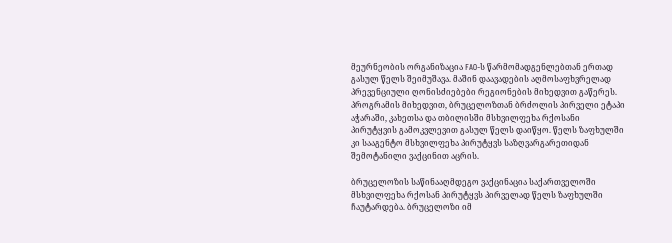მეურნეობის ორგანიზაცია FAO-ს წარმომადგენლებთან ერთად გასულ წელს შეიმუშავა. მაშინ დაავადების აღმოსაფხვრელად პრევენციული ღონისძიებები რეგიონების მიხედვით გაწერეს. პროგრამის მიხედვით, ბრუცელოზთან ბრძოლის პირველი ეტაპი აჭარაში, კახეთსა და თბილისში მსხვილფეხა რქოსანი პირუტყვის გამოკვლევით გასულ წელს დაიწყო. წელს ზაფხულში კი სააგენტო მსხვილფეხა პირუტყვს საზღვარგარეთიდან შემოტანილი ვაქცინით აცრის.

ბრუცელოზის საწინააღმდეგო ვაქცინაცია საქართველოში მსხვილფეხა რქოსან პირუტყვს პირველად წელს ზაფხულში ჩაუტარდება. ბრუცელოზი იმ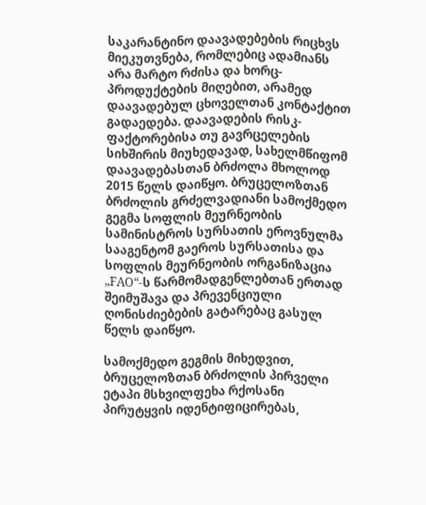საკარანტინო დაავადებების რიცხვს მიეკუთვნება, რომლებიც ადამიანს არა მარტო რძისა და ხორც-პროდუქტების მიღებით, არამედ დაავადებულ ცხოველთან კონტაქტით გადაედება. დაავადების რისკ-ფაქტორებისა თუ გავრცელების სიხშირის მიუხედავად, სახელმწიფომ დაავადებასთან ბრძოლა მხოლოდ 2015 წელს დაიწყო. ბრუცელოზთან ბრძოლის გრძელვადიანი სამოქმედო გეგმა სოფლის მეურნეობის სამინისტროს სურსათის ეროვნულმა სააგენტომ გაეროს სურსათისა და სოფლის მეურნეობის ორგანიზაცია „FAO“-ს წარმომადგენლებთან ერთად შეიმუშავა და პრევენციული ღონისძიებების გატარებაც გასულ წელს დაიწყო.

სამოქმედო გეგმის მიხედვით, ბრუცელოზთან ბრძოლის პირველი ეტაპი მსხვილფეხა რქოსანი პირუტყვის იდენტიფიცირებას,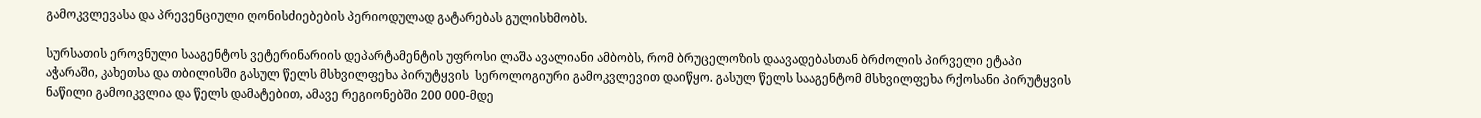გამოკვლევასა და პრევენციული ღონისძიებების პერიოდულად გატარებას გულისხმობს.

სურსათის ეროვნული სააგენტოს ვეტერინარიის დეპარტამენტის უფროსი ლაშა ავალიანი ამბობს, რომ ბრუცელოზის დაავადებასთან ბრძოლის პირველი ეტაპი აჭარაში, კახეთსა და თბილისში გასულ წელს მსხვილფეხა პირუტყვის  სეროლოგიური გამოკვლევით დაიწყო. გასულ წელს სააგენტომ მსხვილფეხა რქოსანი პირუტყვის ნაწილი გამოიკვლია და წელს დამატებით, ამავე რეგიონებში 200 000-მდე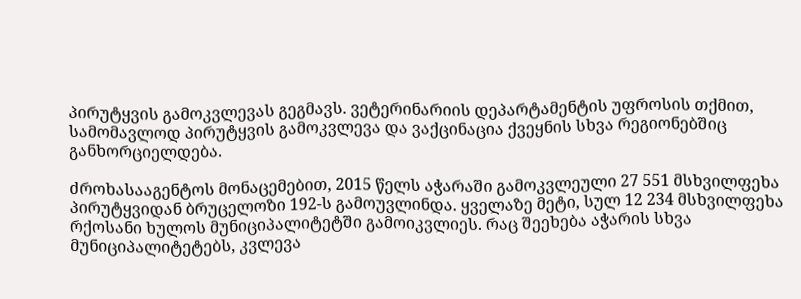პირუტყვის გამოკვლევას გეგმავს. ვეტერინარიის დეპარტამენტის უფროსის თქმით, სამომავლოდ პირუტყვის გამოკვლევა და ვაქცინაცია ქვეყნის სხვა რეგიონებშიც განხორციელდება.

ძროხასააგენტოს მონაცემებით, 2015 წელს აჭარაში გამოკვლეული 27 551 მსხვილფეხა პირუტყვიდან ბრუცელოზი 192-ს გამოუვლინდა. ყველაზე მეტი, სულ 12 234 მსხვილფეხა რქოსანი ხულოს მუნიციპალიტეტში გამოიკვლიეს. რაც შეეხება აჭარის სხვა მუნიციპალიტეტებს, კვლევა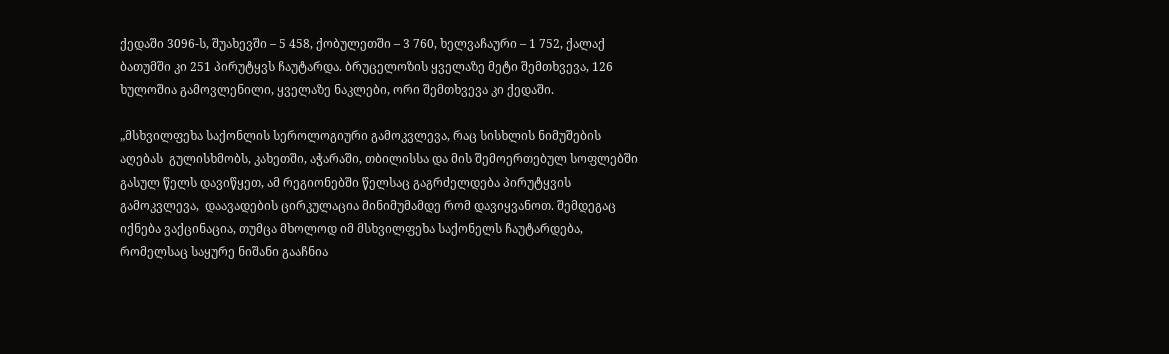ქედაში 3096-ს, შუახევში – 5 458, ქობულეთში – 3 760, ხელვაჩაური – 1 752, ქალაქ ბათუმში კი 251 პირუტყვს ჩაუტარდა. ბრუცელოზის ყველაზე მეტი შემთხვევა, 126 ხულოშია გამოვლენილი, ყველაზე ნაკლები, ორი შემთხვევა კი ქედაში.

„მსხვილფეხა საქონლის სეროლოგიური გამოკვლევა, რაც სისხლის ნიმუშების აღებას  გულისხმობს, კახეთში, აჭარაში, თბილისსა და მის შემოერთებულ სოფლებში გასულ წელს დავიწყეთ, ამ რეგიონებში წელსაც გაგრძელდება პირუტყვის გამოკვლევა,  დაავადების ცირკულაცია მინიმუმამდე რომ დავიყვანოთ. შემდეგაც იქნება ვაქცინაცია, თუმცა მხოლოდ იმ მსხვილფეხა საქონელს ჩაუტარდება, რომელსაც საყურე ნიშანი გააჩნია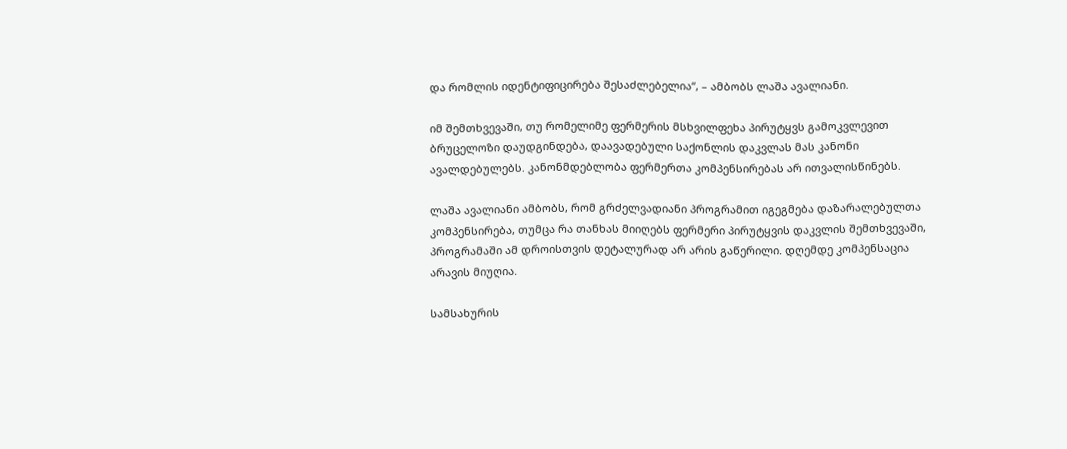და რომლის იდენტიფიცირება შესაძლებელია“, – ამბობს ლაშა ავალიანი.

იმ შემთხვევაში, თუ რომელიმე ფერმერის მსხვილფეხა პირუტყვს გამოკვლევით ბრუცელოზი დაუდგინდება, დაავადებული საქონლის დაკვლას მას კანონი ავალდებულებს. კანონმდებლობა ფერმერთა კომპენსირებას არ ითვალისწინებს.

ლაშა ავალიანი ამბობს, რომ გრძელვადიანი პროგრამით იგეგმება დაზარალებულთა კომპენსირება, თუმცა რა თანხას მიიღებს ფერმერი პირუტყვის დაკვლის შემთხვევაში, პროგრამაში ამ დროისთვის დეტალურად არ არის გაწერილი. დღემდე კომპენსაცია არავის მიუღია.

სამსახურის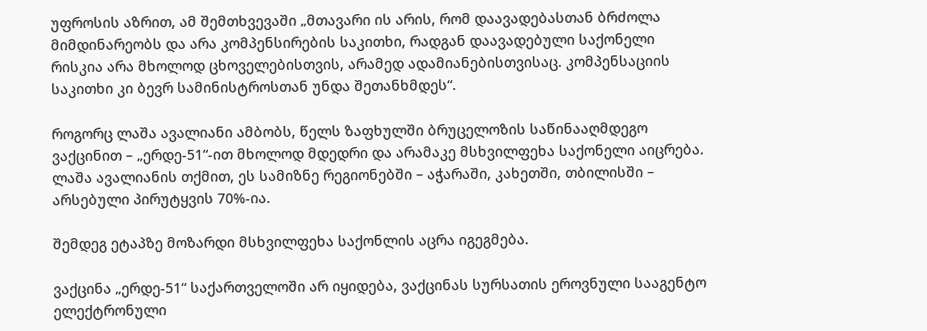უფროსის აზრით, ამ შემთხვევაში „მთავარი ის არის, რომ დაავადებასთან ბრძოლა მიმდინარეობს და არა კომპენსირების საკითხი, რადგან დაავადებული საქონელი რისკია არა მხოლოდ ცხოველებისთვის, არამედ ადამიანებისთვისაც. კომპენსაციის საკითხი კი ბევრ სამინისტროსთან უნდა შეთანხმდეს“.

როგორც ლაშა ავალიანი ამბობს, წელს ზაფხულში ბრუცელოზის საწინააღმდეგო ვაქცინით – „ერდე-51“-ით მხოლოდ მდედრი და არამაკე მსხვილფეხა საქონელი აიცრება. ლაშა ავალიანის თქმით, ეს სამიზნე რეგიონებში – აჭარაში, კახეთში, თბილისში – არსებული პირუტყვის 70%-ია.

შემდეგ ეტაპზე მოზარდი მსხვილფეხა საქონლის აცრა იგეგმება.

ვაქცინა „ერდე-51“ საქართველოში არ იყიდება, ვაქცინას სურსათის ეროვნული სააგენტო ელექტრონული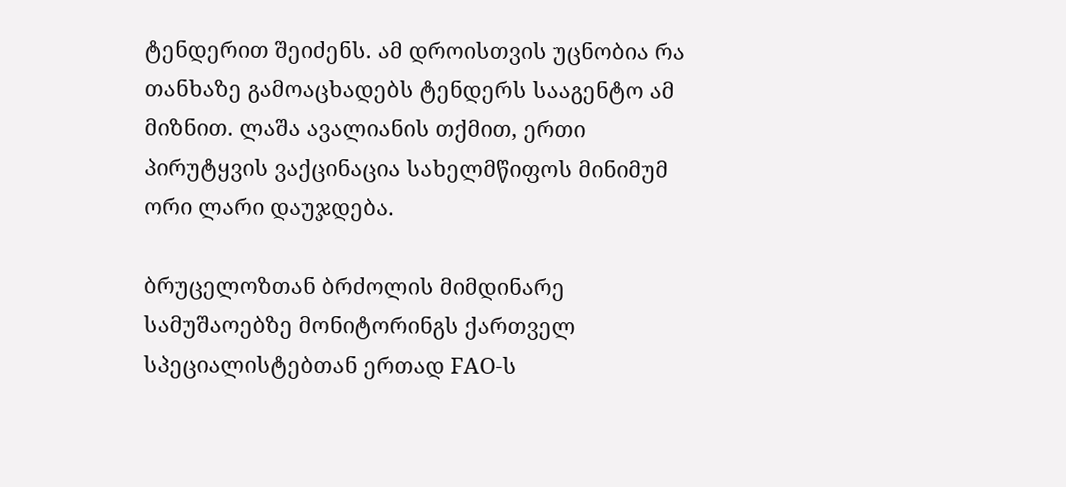ტენდერით შეიძენს. ამ დროისთვის უცნობია რა თანხაზე გამოაცხადებს ტენდერს სააგენტო ამ მიზნით. ლაშა ავალიანის თქმით, ერთი პირუტყვის ვაქცინაცია სახელმწიფოს მინიმუმ ორი ლარი დაუჯდება.

ბრუცელოზთან ბრძოლის მიმდინარე სამუშაოებზე მონიტორინგს ქართველ სპეციალისტებთან ერთად FAO-ს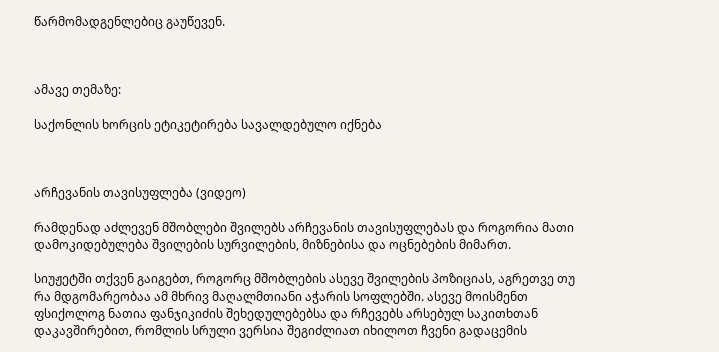წარმომადგენლებიც გაუწევენ.



ამავე თემაზე:

საქონლის ხორცის ეტიკეტირება სავალდებულო იქნება



არჩევანის თავისუფლება (ვიდეო)

რამდენად აძლევენ მშობლები შვილებს არჩევანის თავისუფლებას და როგორია მათი დამოკიდებულება შვილების სურვილების, მიზნებისა და ოცნებების მიმართ.

სიუჟეტში თქვენ გაიგებთ, როგორც მშობლების ასევე შვილების პოზიციას, აგრეთვე თუ რა მდგომარეობაა ამ მხრივ მაღალმთიანი აჭარის სოფლებში. ასევე მოისმენთ ფსიქოლოგ ნათია ფანჯიკიძის შეხედულებებსა და რჩევებს არსებულ საკითხთან დაკავშირებით, რომლის სრული ვერსია შეგიძლიათ იხილოთ ჩვენი გადაცემის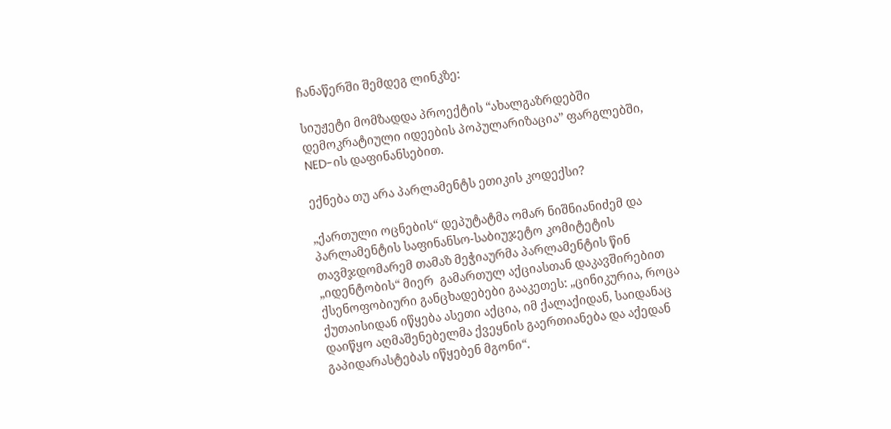ჩანაწერში შემდეგ ლინკზე:

სიუჟეტი მომზადდა პროექტის “ახალგაზრდებში დემოკრატიული იდეების პოპულარიზაცია” ფარგლებში, NED-ის დაფინანსებით.

ექნება თუ არა პარლამენტს ეთიკის კოდექსი?

„ქართული ოცნების“ დეპუტატმა ომარ ნიშნიანიძემ და პარლამენტის საფინანსო-საბიუჯეტო კომიტეტის თავმჯდომარემ თამაზ მეჭიაურმა პარლამენტის წინ „იდენტობის“ მიერ  გამართულ აქციასთან დაკავშირებით ქსენოფობიური განცხადებები გააკეთეს: „ცინიკურია, როცა ქუთაისიდან იწყება ასეთი აქცია, იმ ქალაქიდან, საიდანაც დაიწყო აღმაშენებელმა ქვეყნის გაერთიანება და აქედან გაპიდარასტებას იწყებენ მგონი“.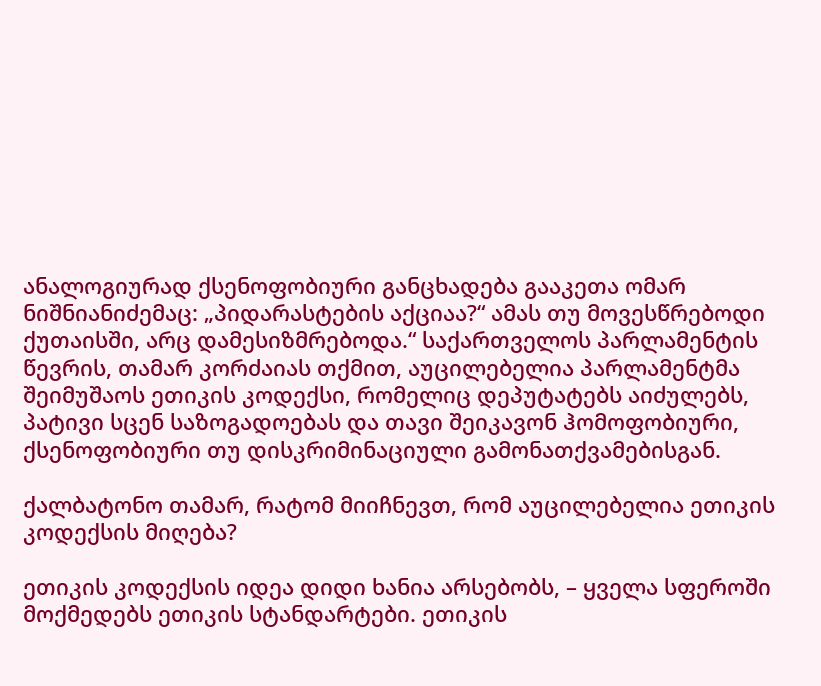ანალოგიურად ქსენოფობიური განცხადება გააკეთა ომარ ნიშნიანიძემაც: „პიდარასტების აქციაა?“ ამას თუ მოვესწრებოდი ქუთაისში, არც დამესიზმრებოდა.“ საქართველოს პარლამენტის წევრის, თამარ კორძაიას თქმით, აუცილებელია პარლამენტმა შეიმუშაოს ეთიკის კოდექსი, რომელიც დეპუტატებს აიძულებს, პატივი სცენ საზოგადოებას და თავი შეიკავონ ჰომოფობიური, ქსენოფობიური თუ დისკრიმინაციული გამონათქვამებისგან.

ქალბატონო თამარ, რატომ მიიჩნევთ, რომ აუცილებელია ეთიკის კოდექსის მიღება?

ეთიკის კოდექსის იდეა დიდი ხანია არსებობს, – ყველა სფეროში მოქმედებს ეთიკის სტანდარტები. ეთიკის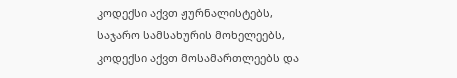კოდექსი აქვთ ჟურნალისტებს, საჯარო სამსახურის მოხელეებს, კოდექსი აქვთ მოსამართლეებს და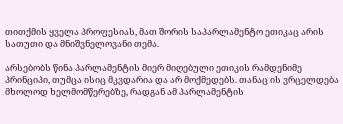თითქმის ყველა პროფესიას, მათ შორის საპარლამენტო ეთიკაც არის სათუთი და მნიშვნელოვანი თემა.

არსებობს წინა პარლამენტის მიერ მიღებული ეთიკის რამდენიმე პრინციპი, თუმცა ისიც მკვდარია და არ მოქმედებს. თანაც ის ვრცელდება მხოლოდ ხელმომწერებზე, რადგან ამ პარლამენტის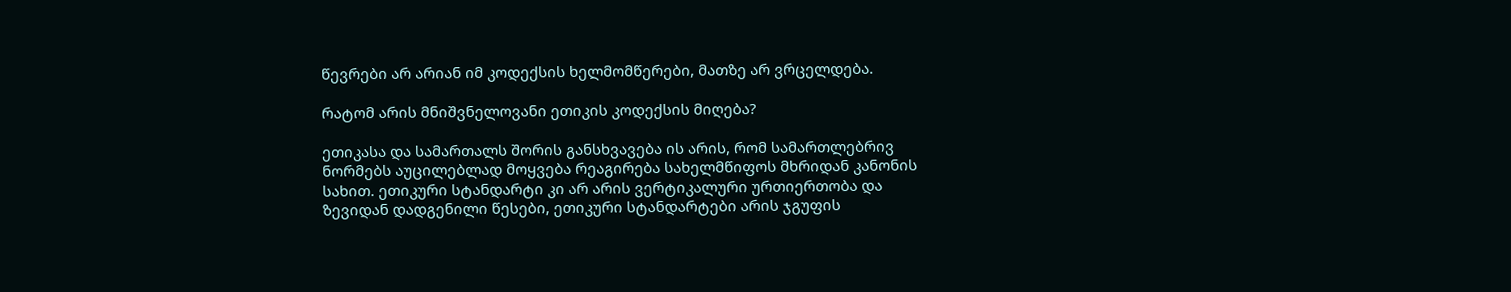წევრები არ არიან იმ კოდექსის ხელმომწერები, მათზე არ ვრცელდება.

რატომ არის მნიშვნელოვანი ეთიკის კოდექსის მიღება?

ეთიკასა და სამართალს შორის განსხვავება ის არის, რომ სამართლებრივ ნორმებს აუცილებლად მოყვება რეაგირება სახელმწიფოს მხრიდან კანონის სახით. ეთიკური სტანდარტი კი არ არის ვერტიკალური ურთიერთობა და ზევიდან დადგენილი წესები, ეთიკური სტანდარტები არის ჯგუფის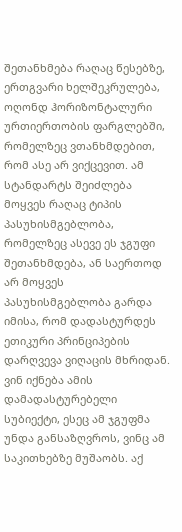შეთანხმება რაღაც წესებზე, ერთგვარი ხელშეკრულება, ოღონდ ჰორიზონტალური ურთიერთობის ფარგლებში, რომელზეც ვთანხმდებით, რომ ასე არ ვიქცევით. ამ სტანდარტს შეიძლება მოყვეს რაღაც ტიპის პასუხისმგებლობა, რომელზეც ასევე ეს ჯგუფი შეთანხმდება, ან საერთოდ არ მოყვეს პასუხისმგებლობა გარდა იმისა, რომ დადასტურდეს ეთიკური პრინციპების დარღვევა ვიღაცის მხრიდან. ვინ იქნება ამის დამადასტურებელი სუბიექტი, ესეც ამ ჯგუფმა უნდა განსაზღვროს, ვინც ამ საკითხებზე მუშაობს. აქ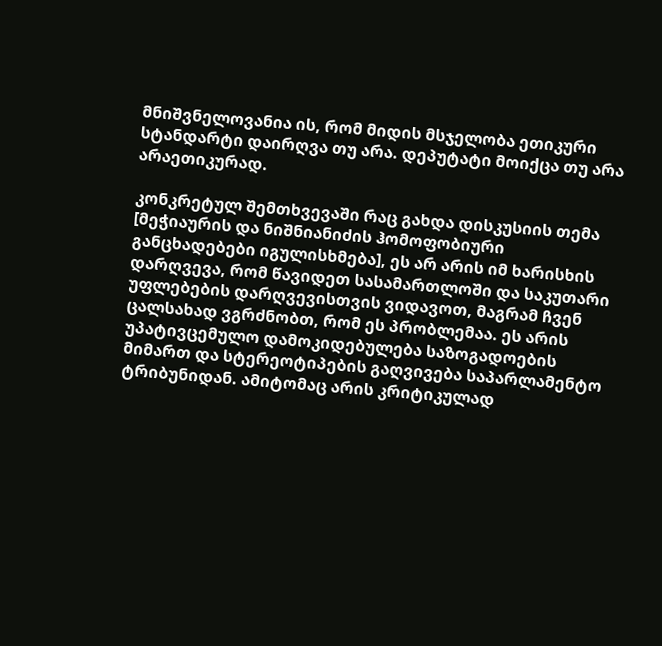მნიშვნელოვანია ის, რომ მიდის მსჯელობა ეთიკური სტანდარტი დაირღვა თუ არა. დეპუტატი მოიქცა თუ არა არაეთიკურად.

კონკრეტულ შემთხვევაში რაც გახდა დისკუსიის თემა [მეჭიაურის და ნიშნიანიძის ჰომოფობიური განცხადებები იგულისხმება], ეს არ არის იმ ხარისხის დარღვევა, რომ წავიდეთ სასამართლოში და საკუთარი უფლებების დარღვევისთვის ვიდავოთ, მაგრამ ჩვენ ცალსახად ვგრძნობთ, რომ ეს პრობლემაა. ეს არის უპატივცემულო დამოკიდებულება საზოგადოების მიმართ და სტერეოტიპების გაღვივება საპარლამენტო ტრიბუნიდან. ამიტომაც არის კრიტიკულად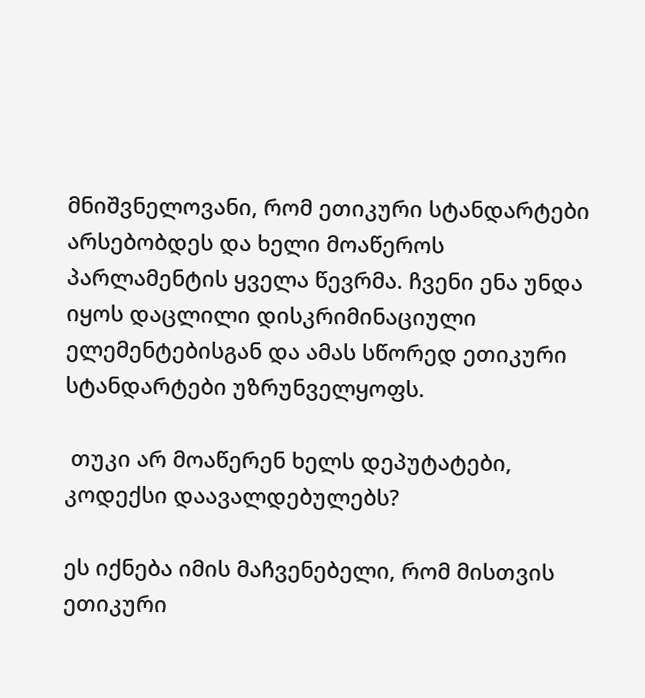მნიშვნელოვანი, რომ ეთიკური სტანდარტები არსებობდეს და ხელი მოაწეროს პარლამენტის ყველა წევრმა. ჩვენი ენა უნდა იყოს დაცლილი დისკრიმინაციული ელემენტებისგან და ამას სწორედ ეთიკური სტანდარტები უზრუნველყოფს.

 თუკი არ მოაწერენ ხელს დეპუტატები, კოდექსი დაავალდებულებს?

ეს იქნება იმის მაჩვენებელი, რომ მისთვის ეთიკური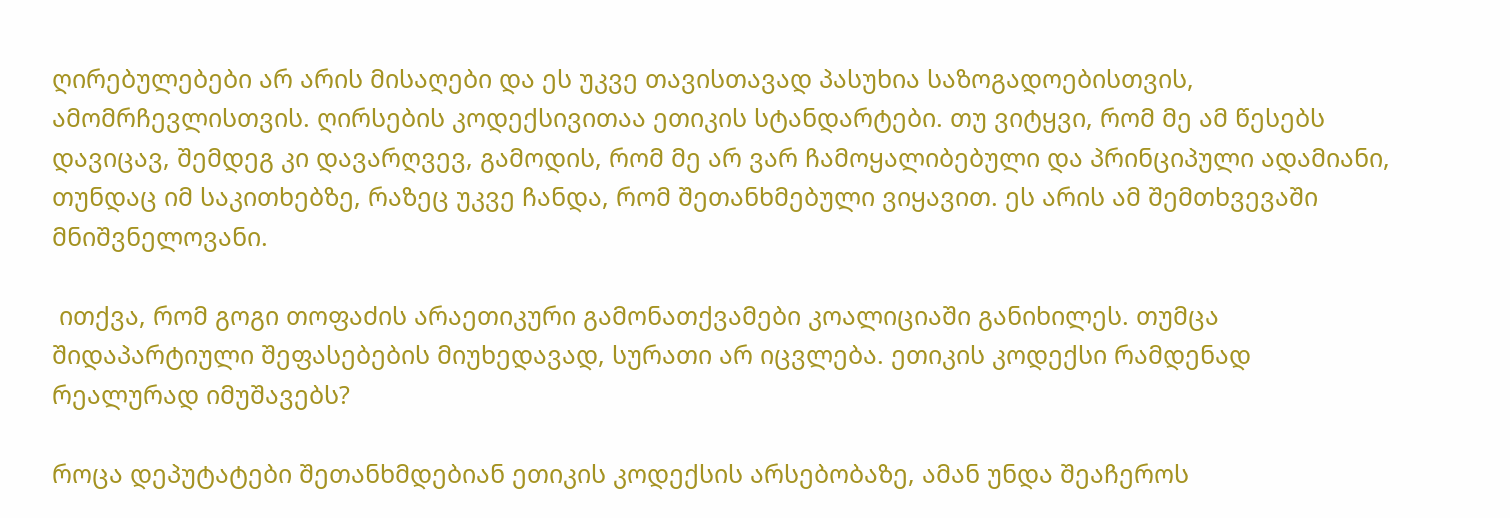ღირებულებები არ არის მისაღები და ეს უკვე თავისთავად პასუხია საზოგადოებისთვის, ამომრჩევლისთვის. ღირსების კოდექსივითაა ეთიკის სტანდარტები. თუ ვიტყვი, რომ მე ამ წესებს დავიცავ, შემდეგ კი დავარღვევ, გამოდის, რომ მე არ ვარ ჩამოყალიბებული და პრინციპული ადამიანი, თუნდაც იმ საკითხებზე, რაზეც უკვე ჩანდა, რომ შეთანხმებული ვიყავით. ეს არის ამ შემთხვევაში მნიშვნელოვანი.

 ითქვა, რომ გოგი თოფაძის არაეთიკური გამონათქვამები კოალიციაში განიხილეს. თუმცა შიდაპარტიული შეფასებების მიუხედავად, სურათი არ იცვლება. ეთიკის კოდექსი რამდენად რეალურად იმუშავებს?

როცა დეპუტატები შეთანხმდებიან ეთიკის კოდექსის არსებობაზე, ამან უნდა შეაჩეროს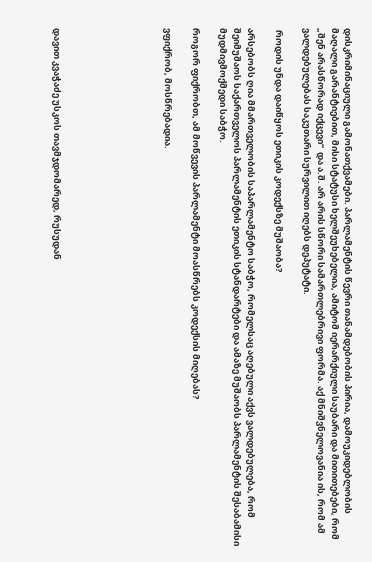დისკრიმინაციული გამონათქვამები. პარლამენტის წევრი თანამდებობის პირია, დამოუკიდებლობის მაღალი გარანტიებით, მისი სტატუსი ხელშეუხებელია, ამიტომ იერარქიული საუბარი და მითითებები, რომ „შენ არასწორად იქცევი“  და ა.შ. არ არის სწორი სამართლებრივი ფორმა. აქ მნიშვნელოვანია ის, რომ ამ ვალდებულებას საკუთარი სურვილით იღებს დეპუტატი.

 როდის უნდა დაიწყოს ეთიკის კოდექსზე მუშაობა?

არსებობს ღია მმართველობის საპარლამენტო საბჭო, რომელსაც აღებული აქვს ვალდებულება, რომ შეიმუშაოს საქართველოს პარლამენტის ეთიკის სტანდარტები და ამაზე მუშაობს პარლამენტის შესაბამისი მუდმივმოქმედი საბჭო.

როგორ ფიქრობთ, ამ მოწვევის პარლამენტი მოასწრებს კოდექსის მიღებას?

ვფიქრობ, მოსწრებადია.







დავით კვაჭაძე უსკოს თავმჯდომარედ, რუსუდან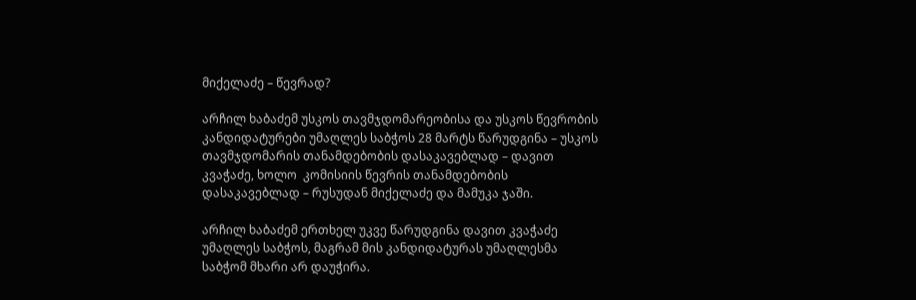მიქელაძე – წევრად?

არჩილ ხაბაძემ უსკოს თავმჯდომარეობისა და უსკოს წევრობის კანდიდატურები უმაღლეს საბჭოს 28 მარტს წარუდგინა – უსკოს თავმჯდომარის თანამდებობის დასაკავებლად – დავით კვაჭაძე, ხოლო  კომისიის წევრის თანამდებობის დასაკავებლად – რუსუდან მიქელაძე და მამუკა ჯაში.

არჩილ ხაბაძემ ერთხელ უკვე წარუდგინა დავით კვაჭაძე უმაღლეს საბჭოს, მაგრამ მის კანდიდატურას უმაღლესმა საბჭომ მხარი არ დაუჭირა.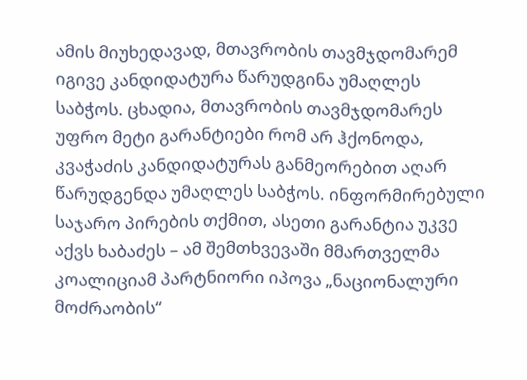ამის მიუხედავად, მთავრობის თავმჯდომარემ იგივე კანდიდატურა წარუდგინა უმაღლეს საბჭოს. ცხადია, მთავრობის თავმჯდომარეს უფრო მეტი გარანტიები რომ არ ჰქონოდა, კვაჭაძის კანდიდატურას განმეორებით აღარ წარუდგენდა უმაღლეს საბჭოს. ინფორმირებული საჯარო პირების თქმით, ასეთი გარანტია უკვე აქვს ხაბაძეს – ამ შემთხვევაში მმართველმა კოალიციამ პარტნიორი იპოვა „ნაციონალური მოძრაობის“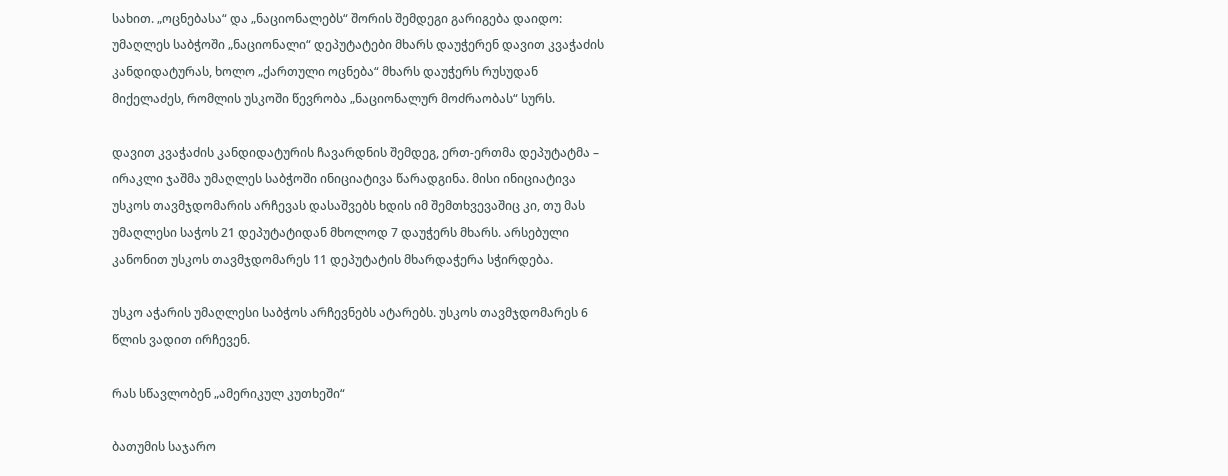სახით. „ოცნებასა“ და „ნაციონალებს“ შორის შემდეგი გარიგება დაიდო: უმაღლეს საბჭოში „ნაციონალი“ დეპუტატები მხარს დაუჭერენ დავით კვაჭაძის კანდიდატურას, ხოლო „ქართული ოცნება“ მხარს დაუჭერს რუსუდან მიქელაძეს, რომლის უსკოში წევრობა „ნაციონალურ მოძრაობას“ სურს.

დავით კვაჭაძის კანდიდატურის ჩავარდნის შემდეგ, ერთ-ერთმა დეპუტატმა – ირაკლი ჯაშმა უმაღლეს საბჭოში ინიციატივა წარადგინა. მისი ინიციატივა უსკოს თავმჯდომარის არჩევას დასაშვებს ხდის იმ შემთხვევაშიც კი, თუ მას უმაღლესი საჭოს 21 დეპუტატიდან მხოლოდ 7 დაუჭერს მხარს. არსებული კანონით უსკოს თავმჯდომარეს 11 დეპუტატის მხარდაჭერა სჭირდება.

უსკო აჭარის უმაღლესი საბჭოს არჩევნებს ატარებს. უსკოს თავმჯდომარეს 6 წლის ვადით ირჩევენ.

რას სწავლობენ „ამერიკულ კუთხეში“

ბათუმის საჯარო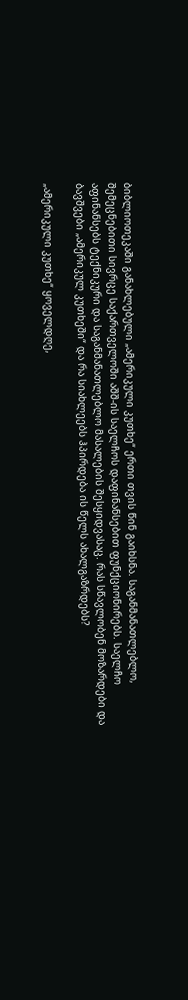ბიბლიოთეკაში განახლებული „ამერიკული კუთხე“ ერთი თვის წინ გაიხსნა. საგანმანათლებლო, შემეცნებითი სივრცე საქართველოში აშშ-ის საელჩოს დაფინანსებით ფუნქციონირებს. საელჩო აფინანსებს ტექნიკური და საგანმანათლებლო მასალების შესყიდვასაც. რას სწავლობენ მოზარდები და ბავშვები „ამერიკულ კუთხეში“ და რა სიახლეებს ჰპირდება ის წელს ახალგაზრდებს?

„ამერიკული კუთხე“ ყოველდღე,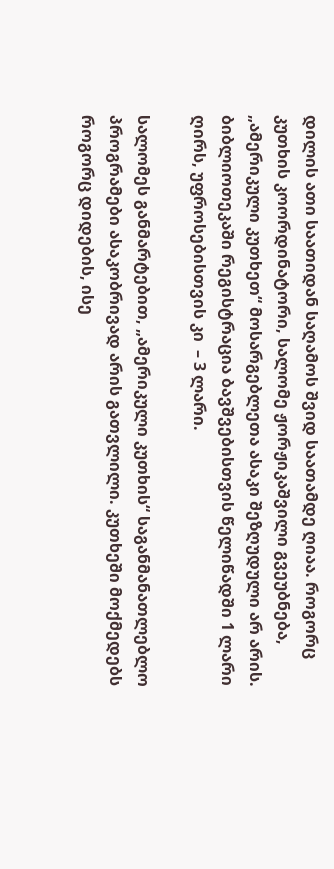დილის ათი საათიდან საღამოს შვიდ საათამდე ღიაა. როგორც კუთხის კოორდინატორი, სალომე ჟორჟიკაშვილი გვეუბნება, „ამერიკული კუთხეთ“ მოსარგებლეთა ასაკი შეზღუდული არ არის. ბიბლიოთეკაში რეგისტრაცია ბავშვებისთვის წელიწადში 1 ლარი ღირს, უფროსებისთვის კი  – 3 ლარი.

სალომეს განმარტებით, „ამერიკული კუთხის“ საგანმანათლებლო პროგრამები ასაკობრივად არის გათვლილი. კუთხეში მოქმედებს როგორც დიდების, ისე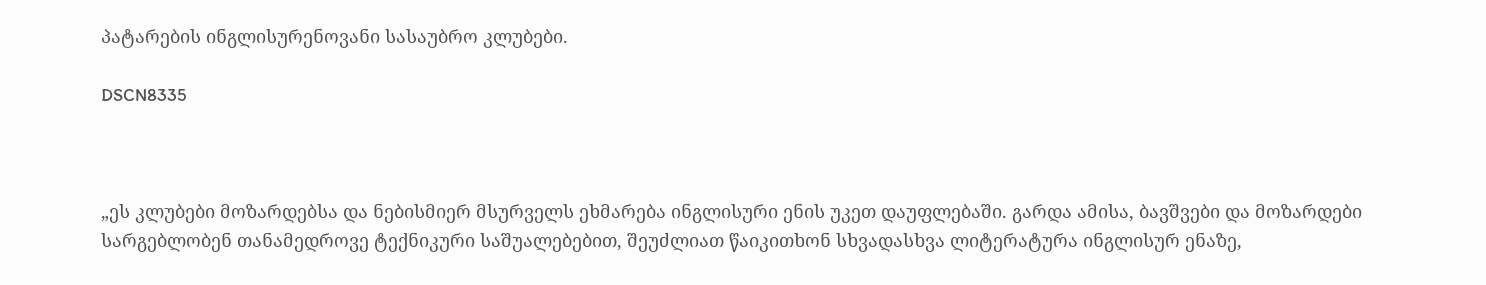პატარების ინგლისურენოვანი სასაუბრო კლუბები.

DSCN8335



„ეს კლუბები მოზარდებსა და ნებისმიერ მსურველს ეხმარება ინგლისური ენის უკეთ დაუფლებაში. გარდა ამისა, ბავშვები და მოზარდები სარგებლობენ თანამედროვე ტექნიკური საშუალებებით, შეუძლიათ წაიკითხონ სხვადასხვა ლიტერატურა ინგლისურ ენაზე,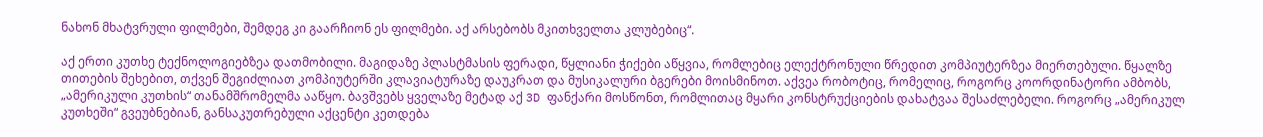ნახონ მხატვრული ფილმები, შემდეგ კი გაარჩიონ ეს ფილმები. აქ არსებობს მკითხველთა კლუბებიც“.

აქ ერთი კუთხე ტექნოლოგიებზეა დათმობილი. მაგიდაზე პლასტმასის ფერადი, წყლიანი ჭიქები აწყვია, რომლებიც ელექტრონული წრედით კომპიუტერზეა მიერთებული. წყალზე თითების შეხებით, თქვენ შეგიძლიათ კომპიუტერში კლავიატურაზე დაუკრათ და მუსიკალური ბგერები მოისმინოთ. აქვეა რობოტიც, რომელიც, როგორც კოორდინატორი ამბობს, „ამერიკული კუთხის“ თანამშრომელმა ააწყო. ბავშვებს ყველაზე მეტად აქ 3D ფანქარი მოსწონთ, რომლითაც მყარი კონსტრუქციების დახატვაა შესაძლებელი. როგორც „ამერიკულ კუთხეში“ გვეუბნებიან, განსაკუთრებული აქცენტი კეთდება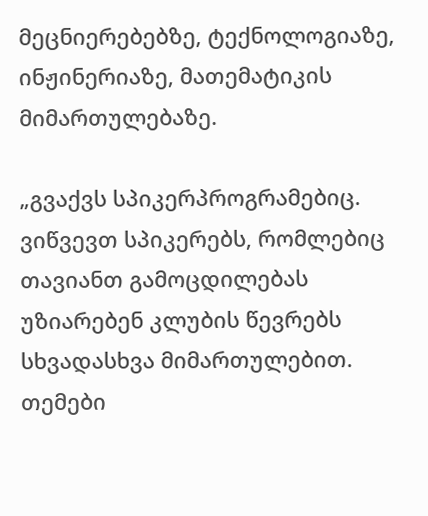მეცნიერებებზე, ტექნოლოგიაზე, ინჟინერიაზე, მათემატიკის მიმართულებაზე.

„გვაქვს სპიკერპროგრამებიც. ვიწვევთ სპიკერებს, რომლებიც თავიანთ გამოცდილებას უზიარებენ კლუბის წევრებს სხვადასხვა მიმართულებით. თემები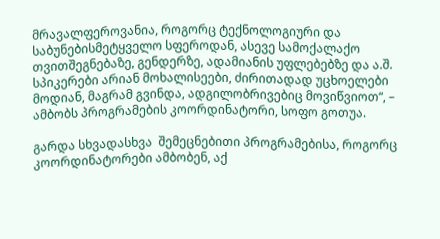მრავალფეროვანია, როგორც ტექნოლოგიური და საბუნებისმეტყველო სფეროდან, ასევე სამოქალაქო თვითშეგნებაზე, გენდერზე, ადამიანის უფლებებზე და ა.შ. სპიკერები არიან მოხალისეები, ძირითადად უცხოელები მოდიან, მაგრამ გვინდა, ადგილობრივებიც მოვიწვიოთ“, – ამბობს პროგრამების კოორდინატორი, სოფო გოთუა.

გარდა სხვადასხვა  შემეცნებითი პროგრამებისა, როგორც კოორდინატორები ამბობენ, აქ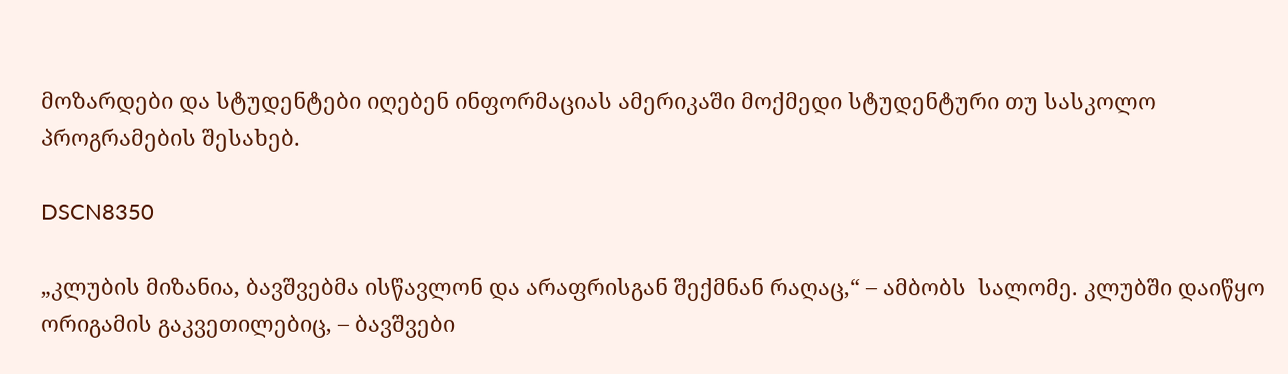მოზარდები და სტუდენტები იღებენ ინფორმაციას ამერიკაში მოქმედი სტუდენტური თუ სასკოლო პროგრამების შესახებ.

DSCN8350

„კლუბის მიზანია, ბავშვებმა ისწავლონ და არაფრისგან შექმნან რაღაც,“ – ამბობს  სალომე. კლუბში დაიწყო ორიგამის გაკვეთილებიც, – ბავშვები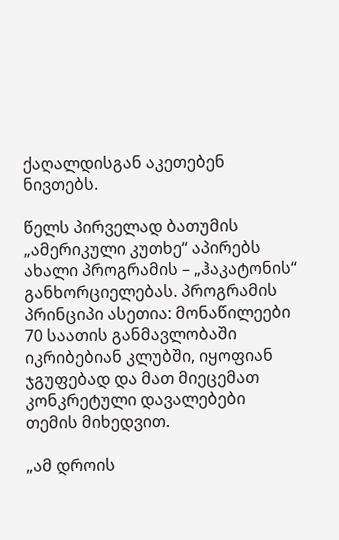ქაღალდისგან აკეთებენ ნივთებს.

წელს პირველად ბათუმის „ამერიკული კუთხე“ აპირებს ახალი პროგრამის – „ჰაკატონის“ განხორციელებას. პროგრამის პრინციპი ასეთია: მონაწილეები 70 საათის განმავლობაში იკრიბებიან კლუბში, იყოფიან ჯგუფებად და მათ მიეცემათ კონკრეტული დავალებები თემის მიხედვით.

„ამ დროის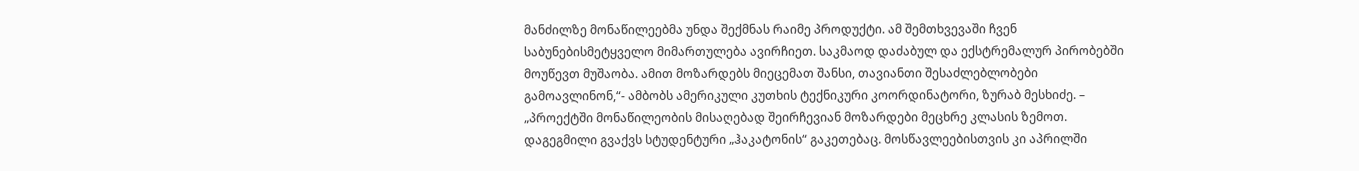მანძილზე მონაწილეებმა უნდა შექმნას რაიმე პროდუქტი. ამ შემთხვევაში ჩვენ საბუნებისმეტყველო მიმართულება ავირჩიეთ. საკმაოდ დაძაბულ და ექსტრემალურ პირობებში მოუწევთ მუშაობა. ამით მოზარდებს მიეცემათ შანსი, თავიანთი შესაძლებლობები გამოავლინონ,“- ამბობს ამერიკული კუთხის ტექნიკური კოორდინატორი, ზურაბ მესხიძე. – „პროექტში მონაწილეობის მისაღებად შეირჩევიან მოზარდები მეცხრე კლასის ზემოთ. დაგეგმილი გვაქვს სტუდენტური „ჰაკატონის“ გაკეთებაც. მოსწავლეებისთვის კი აპრილში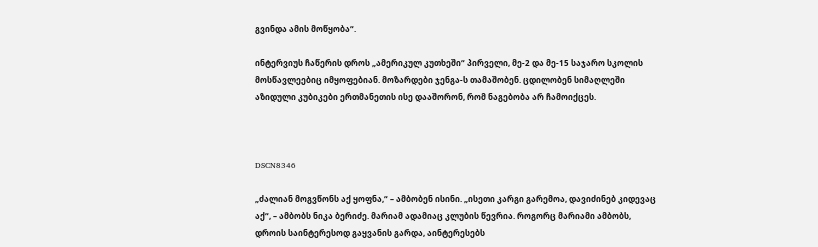გვინდა ამის მოწყობა“.

ინტერვიუს ჩაწერის დროს „ამერიკულ კუთხეში“ პირველი, მე-2 და მე-15 საჯარო სკოლის მოსწავლეებიც იმყოფებიან. მოზარდები ჯენგა-ს თამაშობენ. ცდილობენ სიმაღლეში აზიდული კუბიკები ერთმანეთის ისე დააშორონ, რომ ნაგებობა არ ჩამოიქცეს.



DSCN8346

„ძალიან მოგვწონს აქ ყოფნა,“ – ამბობენ ისინი. „ისეთი კარგი გარემოა, დავიძინებ კიდევაც აქ“, – ამბობს ნიკა ბერიძე. მარიამ ადამიაც კლუბის წევრია. როგორც მარიამი ამბობს, დროის საინტერესოდ გაყვანის გარდა, აინტერესებს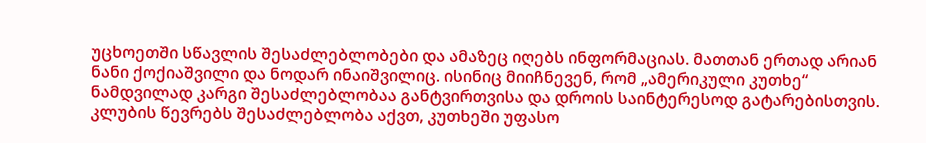უცხოეთში სწავლის შესაძლებლობები და ამაზეც იღებს ინფორმაციას. მათთან ერთად არიან ნანი ქოქიაშვილი და ნოდარ ინაიშვილიც. ისინიც მიიჩნევენ, რომ „ამერიკული კუთხე“ ნამდვილად კარგი შესაძლებლობაა განტვირთვისა და დროის საინტერესოდ გატარებისთვის. კლუბის წევრებს შესაძლებლობა აქვთ, კუთხეში უფასო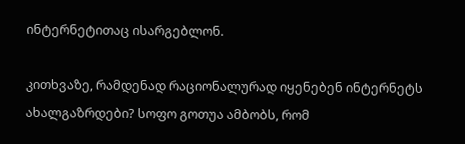ინტერნეტითაც ისარგებლონ.

კითხვაზე, რამდენად რაციონალურად იყენებენ ინტერნეტს ახალგაზრდები? სოფო გოთუა ამბობს, რომ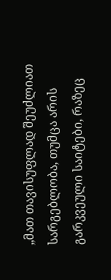„მათ თავისუფლად შეუძლიათ სარგებლობა, თუმცა არის გარკვეული საიტები, რაზეც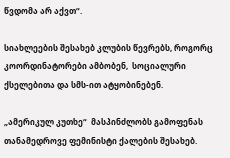წვდომა არ აქვთ“.

სიახლეების შესახებ კლუბის წევრებს, როგორც კოორდინატორები ამბობენ,  სოციალური ქსელებითა და სმს-ით ატყობინებენ.

„ამერიკულ კუთხე“  მასპინძლობს გამოფენას თანამედროვე ფემინისტი ქალების შესახებ.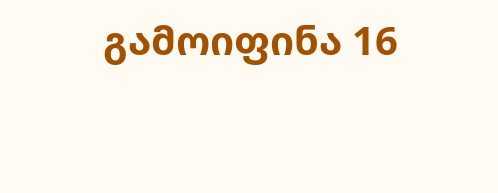გამოიფინა 16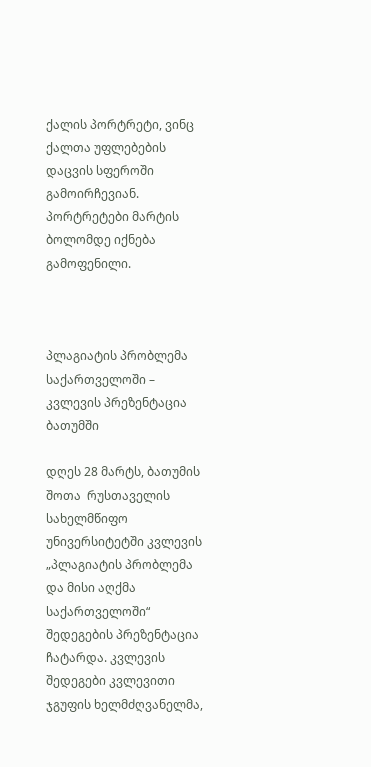ქალის პორტრეტი, ვინც ქალთა უფლებების დაცვის სფეროში გამოირჩევიან. პორტრეტები მარტის ბოლომდე იქნება გამოფენილი.



პლაგიატის პრობლემა საქართველოში – კვლევის პრეზენტაცია ბათუმში

დღეს 28 მარტს, ბათუმის შოთა  რუსთაველის სახელმწიფო უნივერსიტეტში კვლევის „პლაგიატის პრობლემა და მისი აღქმა საქართველოში“  შედეგების პრეზენტაცია ჩატარდა. კვლევის შედეგები კვლევითი ჯგუფის ხელმძღვანელმა,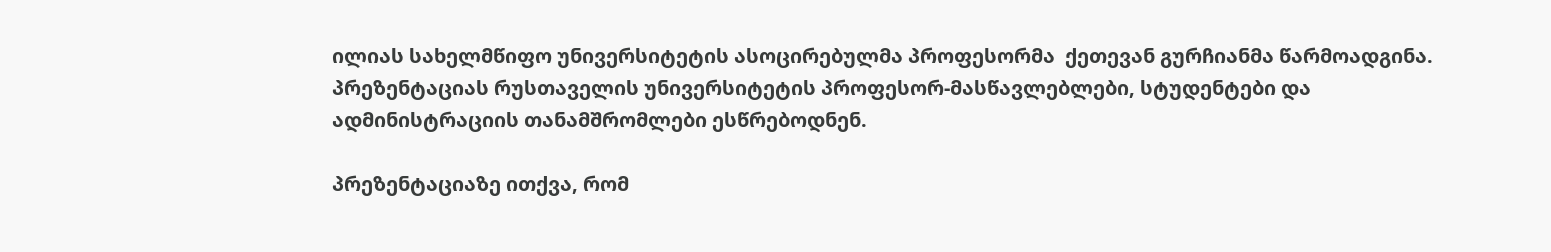ილიას სახელმწიფო უნივერსიტეტის ასოცირებულმა პროფესორმა  ქეთევან გურჩიანმა წარმოადგინა. პრეზენტაციას რუსთაველის უნივერსიტეტის პროფესორ-მასწავლებლები, სტუდენტები და ადმინისტრაციის თანამშრომლები ესწრებოდნენ.

პრეზენტაციაზე ითქვა, რომ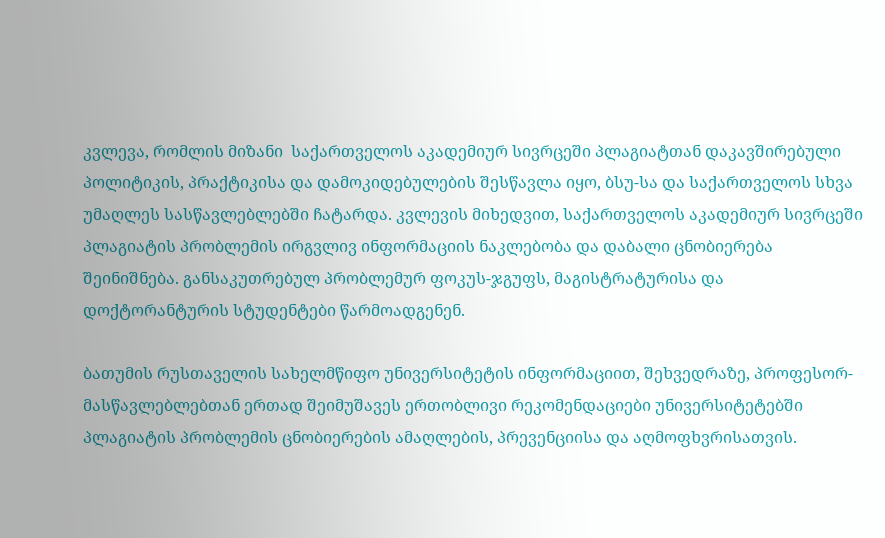კვლევა, რომლის მიზანი  საქართველოს აკადემიურ სივრცეში პლაგიატთან დაკავშირებული პოლიტიკის, პრაქტიკისა და დამოკიდებულების შესწავლა იყო, ბსუ-სა და საქართველოს სხვა  უმაღლეს სასწავლებლებში ჩატარდა. კვლევის მიხედვით, საქართველოს აკადემიურ სივრცეში პლაგიატის პრობლემის ირგვლივ ინფორმაციის ნაკლებობა და დაბალი ცნობიერება შეინიშნება. განსაკუთრებულ პრობლემურ ფოკუს-ჯგუფს, მაგისტრატურისა და დოქტორანტურის სტუდენტები წარმოადგენენ.

ბათუმის რუსთაველის სახელმწიფო უნივერსიტეტის ინფორმაციით, შეხვედრაზე, პროფესორ-მასწავლებლებთან ერთად შეიმუშავეს ერთობლივი რეკომენდაციები უნივერსიტეტებში პლაგიატის პრობლემის ცნობიერების ამაღლების, პრევენციისა და აღმოფხვრისათვის.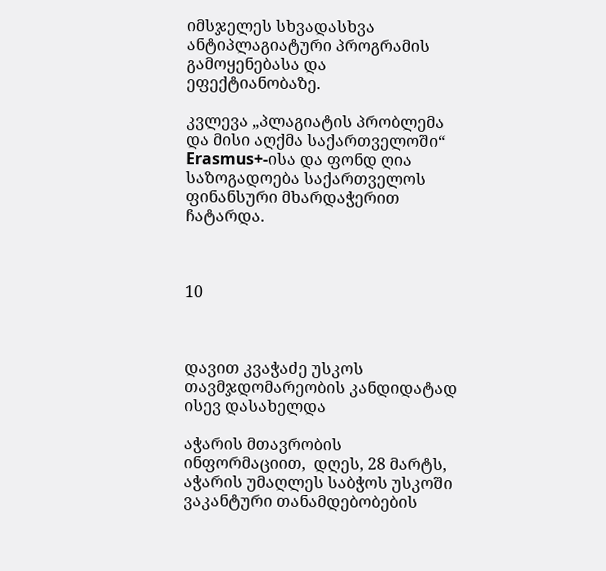იმსჯელეს სხვადასხვა ანტიპლაგიატური პროგრამის გამოყენებასა და ეფექტიანობაზე.

კვლევა „პლაგიატის პრობლემა და მისი აღქმა საქართველოში“  Erasmus+-ისა და ფონდ ღია საზოგადოება საქართველოს ფინანსური მხარდაჭერით ჩატარდა.



10



დავით კვაჭაძე უსკოს თავმჯდომარეობის კანდიდატად ისევ დასახელდა

აჭარის მთავრობის ინფორმაციით,  დღეს, 28 მარტს, აჭარის უმაღლეს საბჭოს უსკოში  ვაკანტური თანამდებობების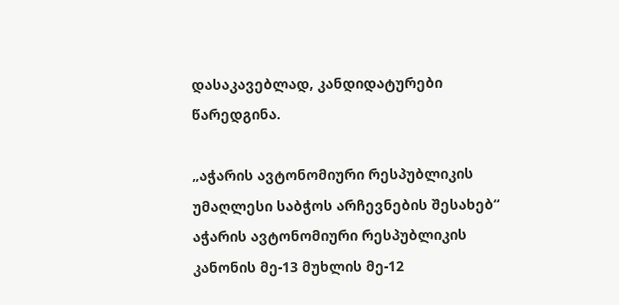დასაკავებლად, კანდიდატურები წარედგინა.

„აჭარის ავტონომიური რესპუბლიკის უმაღლესი საბჭოს არჩევნების შესახებ“ აჭარის ავტონომიური რესპუბლიკის კანონის მე-13 მუხლის მე-12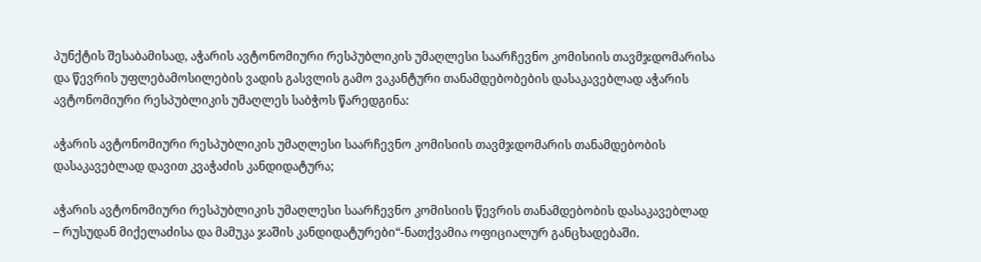პუნქტის შესაბამისად, აჭარის ავტონომიური რესპუბლიკის უმაღლესი საარჩევნო კომისიის თავმჯდომარისა და წევრის უფლებამოსილების ვადის გასვლის გამო ვაკანტური თანამდებობების დასაკავებლად აჭარის ავტონომიური რესპუბლიკის უმაღლეს საბჭოს წარედგინა:

აჭარის ავტონომიური რესპუბლიკის უმაღლესი საარჩევნო კომისიის თავმჯდომარის თანამდებობის დასაკავებლად დავით კვაჭაძის კანდიდატურა;

აჭარის ავტონომიური რესპუბლიკის უმაღლესი საარჩევნო კომისიის წევრის თანამდებობის დასაკავებლად – რუსუდან მიქელაძისა და მამუკა ჯაშის კანდიდატურები“-ნათქვამია ოფიციალურ განცხადებაში.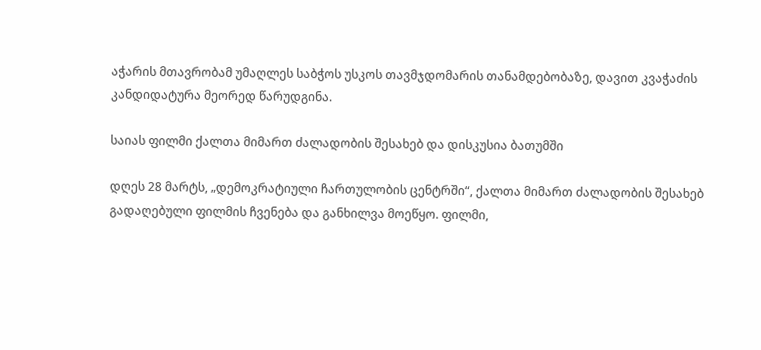აჭარის მთავრობამ უმაღლეს საბჭოს უსკოს თავმჯდომარის თანამდებობაზე, დავით კვაჭაძის კანდიდატურა მეორედ წარუდგინა.

საიას ფილმი ქალთა მიმართ ძალადობის შესახებ და დისკუსია ბათუმში

დღეს 28 მარტს, „დემოკრატიული ჩართულობის ცენტრში“, ქალთა მიმართ ძალადობის შესახებ გადაღებული ფილმის ჩვენება და განხილვა მოეწყო. ფილმი,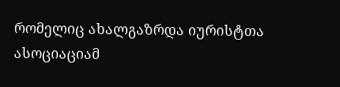რომელიც ახალგაზრდა იურისტთა ასოციაციამ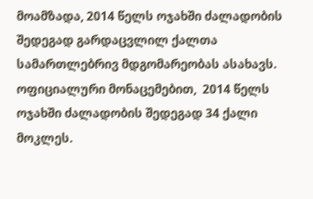მოამზადა, 2014 წელს ოჯახში ძალადობის შედეგად გარდაცვლილ ქალთა სამართლებრივ მდგომარეობას ასახავს. ოფიციალური მონაცემებით,  2014 წელს ოჯახში ძალადობის შედეგად 34 ქალი მოკლეს.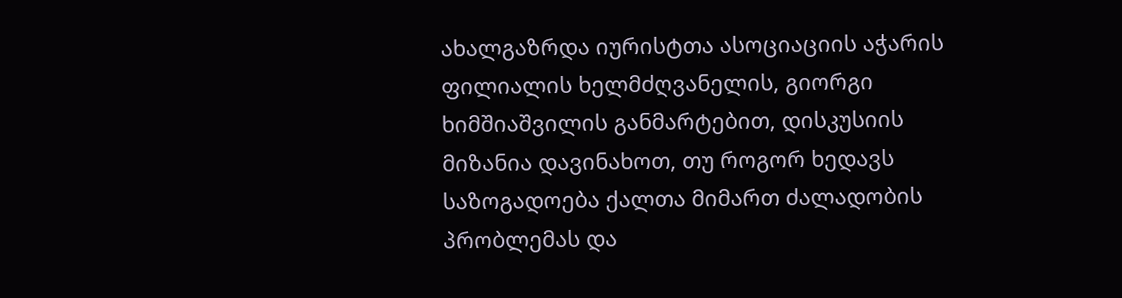ახალგაზრდა იურისტთა ასოციაციის აჭარის ფილიალის ხელმძღვანელის, გიორგი ხიმშიაშვილის განმარტებით, დისკუსიის მიზანია დავინახოთ, თუ როგორ ხედავს საზოგადოება ქალთა მიმართ ძალადობის პრობლემას და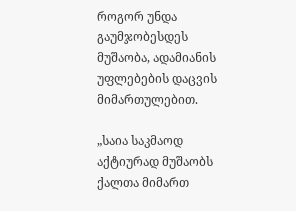როგორ უნდა გაუმჯობესდეს მუშაობა, ადამიანის უფლებების დაცვის მიმართულებით.

„საია საკმაოდ აქტიურად მუშაობს ქალთა მიმართ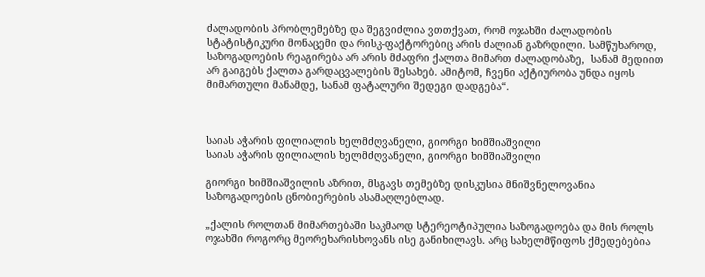ძალადობის პრობლემებზე და შეგვიძლია ვთთქვათ, რომ ოჯახში ძალადობის სტატისტიკური მონაცემი და რისკ-ფაქტორებიც არის ძალიან გაზრდილი. სამწუხაროდ, საზოგადოების რეაგირება არ არის მძაფრი ქალთა მიმართ ძალადობაზე,  სანამ მედიით არ გაიგებს ქალთა გარდაცვალების შესახებ. ამიტომ, ჩვენი აქტიურობა უნდა იყოს მიმართული მანამდე, სანამ ფატალური შედეგი დადგება“.



საიას აჭარის ფილიალის ხელმძღვანელი, გიორგი ხიმშიაშვილი
საიას აჭარის ფილიალის ხელმძღვანელი, გიორგი ხიმშიაშვილი

გიორგი ხიმშიაშვილის აზრით, მსგავს თემებზე დისკუსია მნიშვნელოვანია საზოგადოების ცნობიერების ასამაღლებლად.

„ქალის როლთან მიმართებაში საკმაოდ სტერეოტიპულია საზოგადოება და მის როლს ოჯახში როგორც მეორეხარისხოვანს ისე განიხილავს. არც სახელმწიფოს ქმედებებია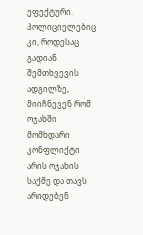ეფექტური. პოლიციელებიც კი, როდესაც გადიან შემთხვევის ადგილზე, მიიჩნევენ რომ ოჯახში მომხდარი კონფლიქტი არის ოჯახის საქმე და თავს არიდებენ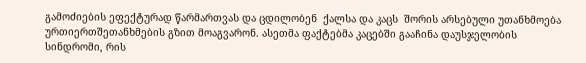გამოძიების ეფექტურად წარმართვას და ცდილობენ  ქალსა და კაცს  შორის არსებული უთანხმოება ურთიერთშეთანხმების გზით მოაგვარონ. ასეთმა ფაქტებმა კაცებში გააჩინა დაუსჯელობის სინდრომი, რის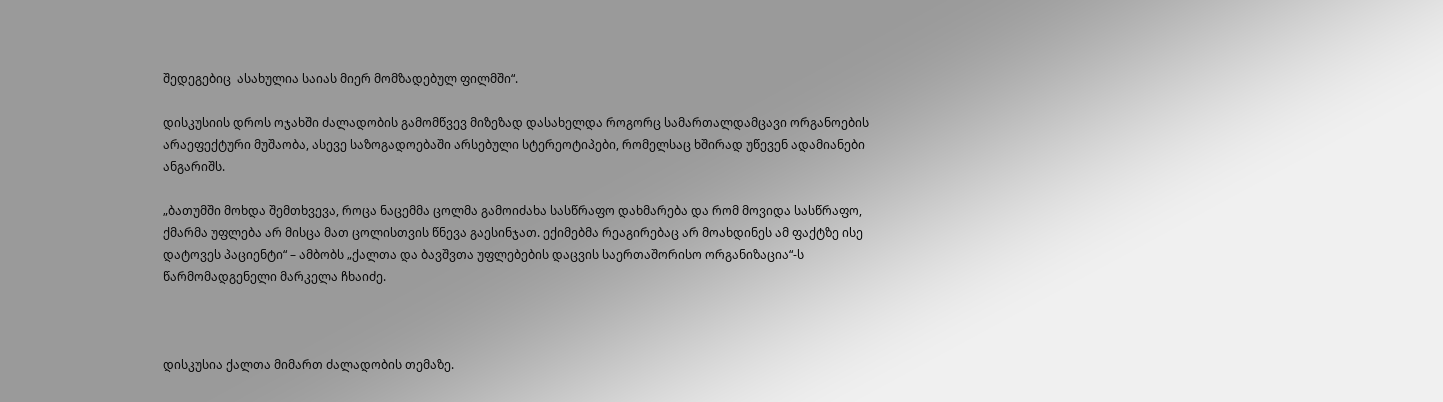შედეგებიც  ასახულია საიას მიერ მომზადებულ ფილმში“.

დისკუსიის დროს ოჯახში ძალადობის გამომწვევ მიზეზად დასახელდა როგორც სამართალდამცავი ორგანოების არაეფექტური მუშაობა, ასევე საზოგადოებაში არსებული სტერეოტიპები, რომელსაც ხშირად უწევენ ადამიანები ანგარიშს.

„ბათუმში მოხდა შემთხვევა, როცა ნაცემმა ცოლმა გამოიძახა სასწრაფო დახმარება და რომ მოვიდა სასწრაფო, ქმარმა უფლება არ მისცა მათ ცოლისთვის წნევა გაესინჯათ. ექიმებმა რეაგირებაც არ მოახდინეს ამ ფაქტზე ისე დატოვეს პაციენტი“ – ამბობს „ქალთა და ბავშვთა უფლებების დაცვის საერთაშორისო ორგანიზაცია“-ს წარმომადგენელი მარკელა ჩხაიძე.



დისკუსია ქალთა მიმართ ძალადობის თემაზე.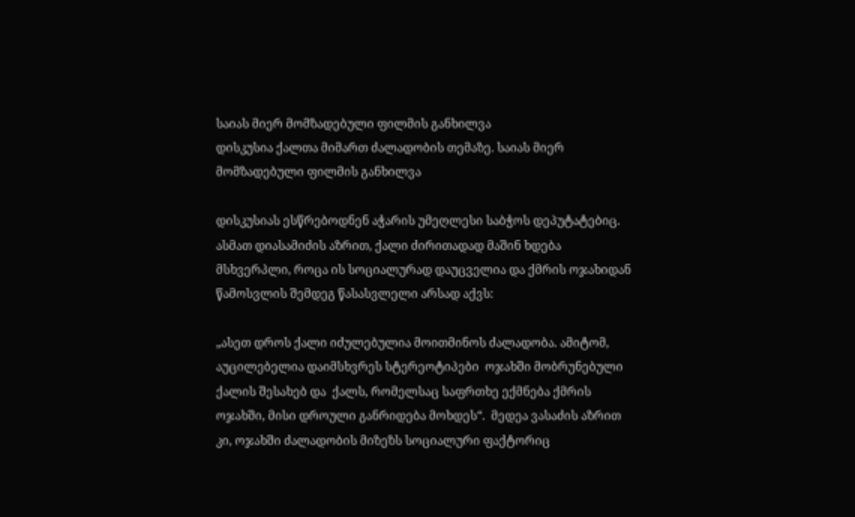საიას მიერ მომზადებული ფილმის განხილვა
დისკუსია ქალთა მიმართ ძალადობის თემაზე. საიას მიერ მომზადებული ფილმის განხილვა

დისკუსიას ესწრებოდნენ აჭარის უმეღლესი საბჭოს დეპუტატებიც. ასმათ დიასამიძის აზრით, ქალი ძირითადად მაშინ ხდება მსხვერპლი, როცა ის სოციალურად დაუცველია და ქმრის ოჯახიდან წამოსვლის შემდეგ წასასვლელი არსად აქვს:

„ასეთ დროს ქალი იძულებულია მოითმინოს ძალადობა. ამიტომ, აუცილებელია დაიმსხვრეს სტერეოტიპები  ოჯახში მობრუნებული ქალის შესახებ და  ქალს, რომელსაც საფრთხე ექმნება ქმრის ოჯახში, მისი დროული განრიდება მოხდეს“.  მედეა ვასაძის აზრით კი, ოჯახში ძალადობის მიზეზს სოციალური ფაქტორიც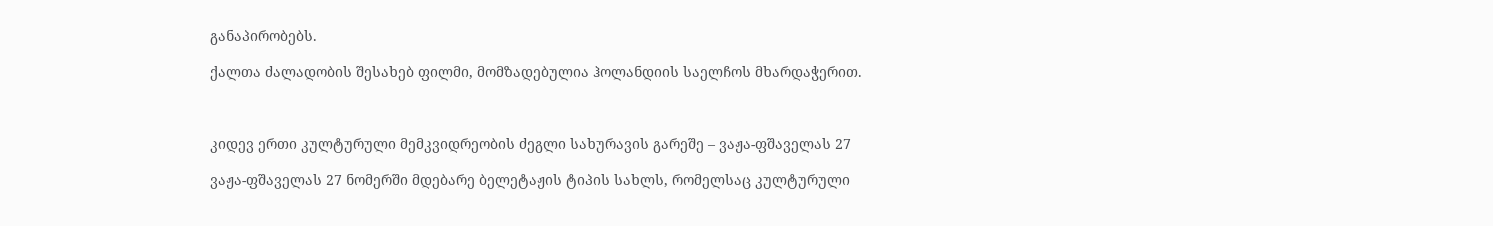განაპირობებს.

ქალთა ძალადობის შესახებ ფილმი, მომზადებულია ჰოლანდიის საელჩოს მხარდაჭერით.



კიდევ ერთი კულტურული მემკვიდრეობის ძეგლი სახურავის გარეშე – ვაჟა-ფშაველას 27

ვაჟა-ფშაველას 27 ნომერში მდებარე ბელეტაჟის ტიპის სახლს, რომელსაც კულტურული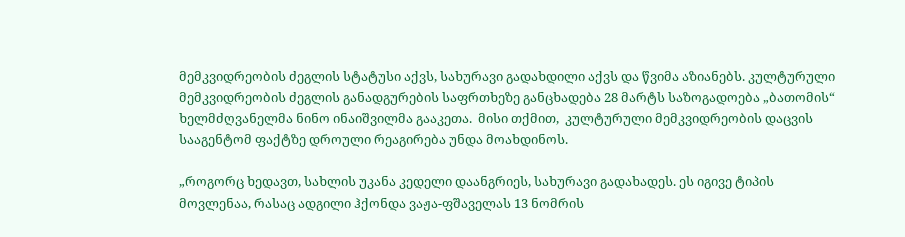მემკვიდრეობის ძეგლის სტატუსი აქვს, სახურავი გადახდილი აქვს და წვიმა აზიანებს. კულტურული მემკვიდრეობის ძეგლის განადგურების საფრთხეზე განცხადება 28 მარტს საზოგადოება „ბათომის“ ხელმძღვანელმა ნინო ინაიშვილმა გააკეთა.  მისი თქმით,  კულტურული მემკვიდრეობის დაცვის სააგენტომ ფაქტზე დროული რეაგირება უნდა მოახდინოს.

„როგორც ხედავთ, სახლის უკანა კედელი დაანგრიეს, სახურავი გადახადეს. ეს იგივე ტიპის მოვლენაა, რასაც ადგილი ჰქონდა ვაჟა-ფშაველას 13 ნომრის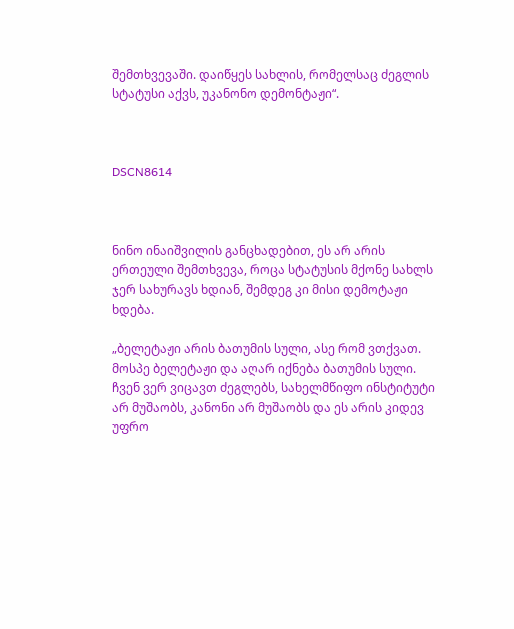შემთხვევაში. დაიწყეს სახლის, რომელსაც ძეგლის სტატუსი აქვს, უკანონო დემონტაჟი“.



DSCN8614



ნინო ინაიშვილის განცხადებით, ეს არ არის ერთეული შემთხვევა, როცა სტატუსის მქონე სახლს ჯერ სახურავს ხდიან, შემდეგ კი მისი დემოტაჟი ხდება.

„ბელეტაჟი არის ბათუმის სული, ასე რომ ვთქვათ. მოსპე ბელეტაჟი და აღარ იქნება ბათუმის სული. ჩვენ ვერ ვიცავთ ძეგლებს, სახელმწიფო ინსტიტუტი არ მუშაობს, კანონი არ მუშაობს და ეს არის კიდევ უფრო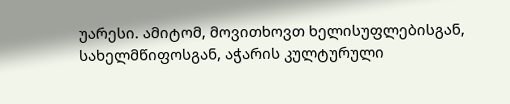უარესი. ამიტომ, მოვითხოვთ ხელისუფლებისგან, სახელმწიფოსგან, აჭარის კულტურული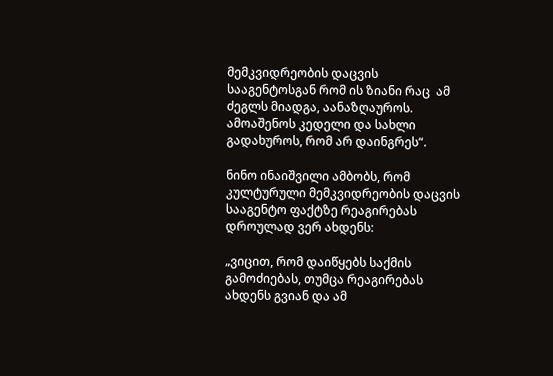მემკვიდრეობის დაცვის სააგენტოსგან რომ ის ზიანი რაც  ამ ძეგლს მიადგა, აანაზღაუროს. ამოაშენოს კედელი და სახლი გადახუროს, რომ არ დაინგრეს“.

ნინო ინაიშვილი ამბობს, რომ  კულტურული მემკვიდრეობის დაცვის სააგენტო ფაქტზე რეაგირებას დროულად ვერ ახდენს:

„ვიცით, რომ დაიწყებს საქმის გამოძიებას, თუმცა რეაგირებას ახდენს გვიან და ამ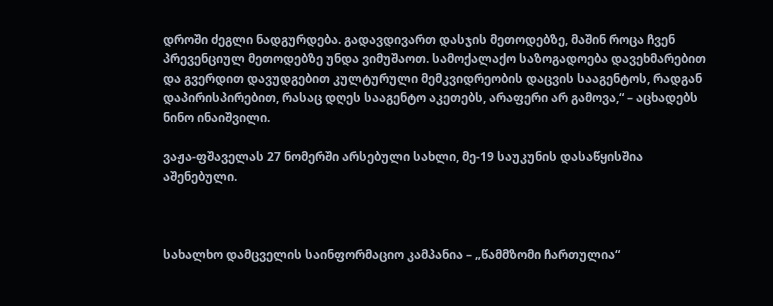დროში ძეგლი ნადგურდება. გადავდივართ დასჯის მეთოდებზე, მაშინ როცა ჩვენ პრევენციულ მეთოდებზე უნდა ვიმუშაოთ. სამოქალაქო საზოგადოება დავეხმარებით და გვერდით დავუდგებით კულტურული მემკვიდრეობის დაცვის სააგენტოს, რადგან დაპირისპირებით, რასაც დღეს სააგენტო აკეთებს, არაფერი არ გამოვა,“ – აცხადებს ნინო ინაიშვილი.

ვაჟა-ფშაველას 27 ნომერში არსებული სახლი, მე-19 საუკუნის დასაწყისშია აშენებული.



სახალხო დამცველის საინფორმაციო კამპანია – „წამმზომი ჩართულია“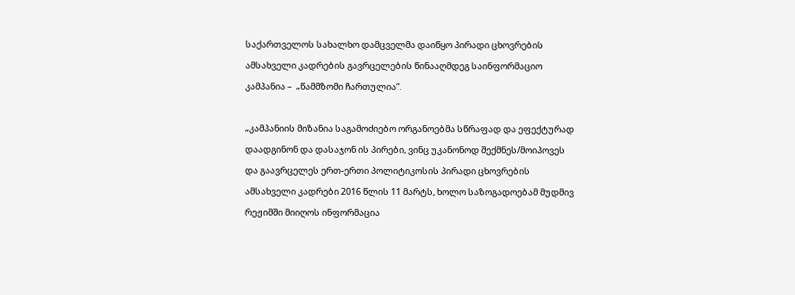საქართველოს სახალხო დამცველმა დაიწყო პირადი ცხოვრების ამსახველი კადრების გავრცელების წინააღმდეგ საინფორმაციო კამპანია –  „წამმზომი ჩართულია“.

„კამპანიის მიზანია საგამოძიებო ორგანოებმა სწრაფად და ეფექტურად დაადგინონ და დასაჯონ ის პირები, ვინც უკანონოდ შექმნეს/მოიპოვეს და გაავრცელეს ერთ-ერთი პოლიტიკოსის პირადი ცხოვრების ამსახველი კადრები 2016 წლის 11 მარტს, ხოლო საზოგადოებამ მუდმივ რეჟიმში მიიღოს ინფორმაცია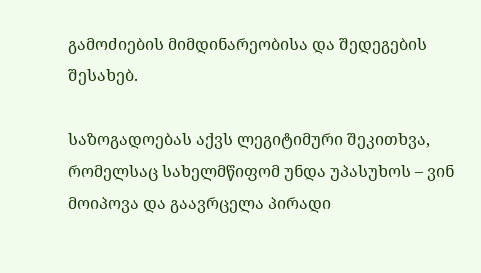გამოძიების მიმდინარეობისა და შედეგების შესახებ.

საზოგადოებას აქვს ლეგიტიმური შეკითხვა, რომელსაც სახელმწიფომ უნდა უპასუხოს – ვინ მოიპოვა და გაავრცელა პირადი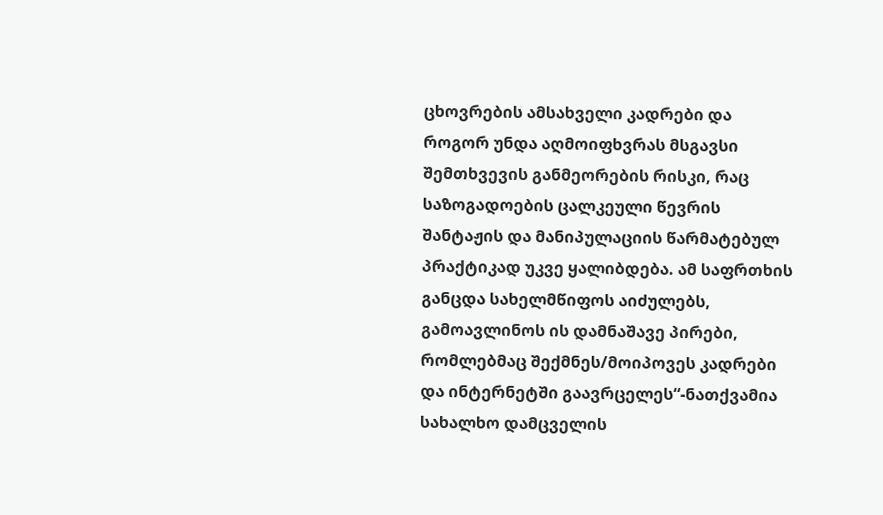ცხოვრების ამსახველი კადრები და როგორ უნდა აღმოიფხვრას მსგავსი შემთხვევის განმეორების რისკი, რაც საზოგადოების ცალკეული წევრის შანტაჟის და მანიპულაციის წარმატებულ პრაქტიკად უკვე ყალიბდება. ამ საფრთხის განცდა სახელმწიფოს აიძულებს, გამოავლინოს ის დამნაშავე პირები, რომლებმაც შექმნეს/მოიპოვეს კადრები და ინტერნეტში გაავრცელეს“-ნათქვამია სახალხო დამცველის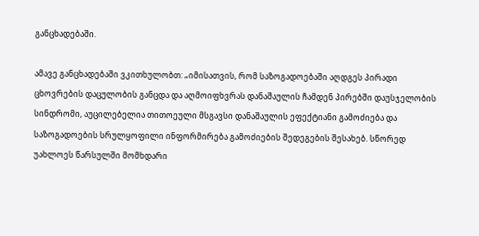განცხადებაში.

ამავე განცხადებაში ვკითხულობთ: „იმისათვის, რომ საზოგადოებაში აღდგეს პირადი ცხოვრების დაცულობის განცდა და აღმოიფხვრას დანაშაულის ჩამდენ პირებში დაუსჯელობის სინდრომი, აუცილებელია თითოეული მსგავსი დანაშაულის ეფექტიანი გამოძიება და საზოგადოების სრულყოფილი ინფორმირება გამოძიების შედეგების შესახებ. სწორედ უახლოეს წარსულში მომხდარი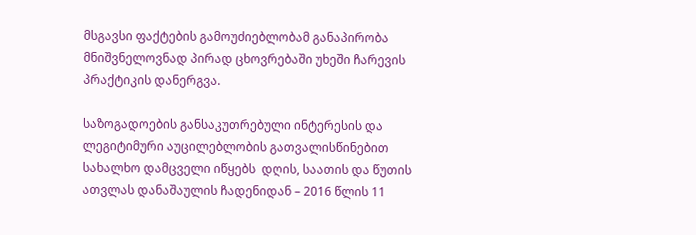მსგავსი ფაქტების გამოუძიებლობამ განაპირობა მნიშვნელოვნად პირად ცხოვრებაში უხეში ჩარევის პრაქტიკის დანერგვა.

საზოგადოების განსაკუთრებული ინტერესის და ლეგიტიმური აუცილებლობის გათვალისწინებით სახალხო დამცველი იწყებს  დღის, საათის და წუთის ათვლას დანაშაულის ჩადენიდან – 2016 წლის 11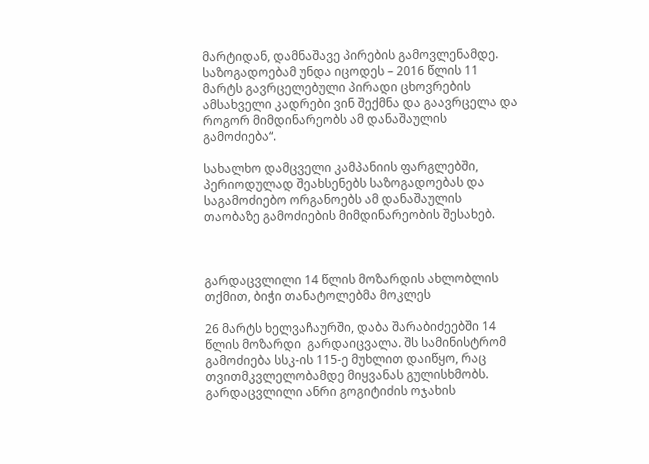მარტიდან, დამნაშავე პირების გამოვლენამდე. საზოგადოებამ უნდა იცოდეს – 2016 წლის 11 მარტს გავრცელებული პირადი ცხოვრების ამსახველი კადრები ვინ შექმნა და გაავრცელა და როგორ მიმდინარეობს ამ დანაშაულის გამოძიება“.

სახალხო დამცველი კამპანიის ფარგლებში, პერიოდულად შეახსენებს საზოგადოებას და საგამოძიებო ორგანოებს ამ დანაშაულის თაობაზე გამოძიების მიმდინარეობის შესახებ.



გარდაცვლილი 14 წლის მოზარდის ახლობლის თქმით, ბიჭი თანატოლებმა მოკლეს

26 მარტს ხელვაჩაურში, დაბა შარაბიძეებში 14 წლის მოზარდი  გარდაიცვალა. შს სამინისტრომ გამოძიება სსკ-ის 115-ე მუხლით დაიწყო, რაც თვითმკვლელობამდე მიყვანას გულისხმობს. გარდაცვლილი ანრი გოგიტიძის ოჯახის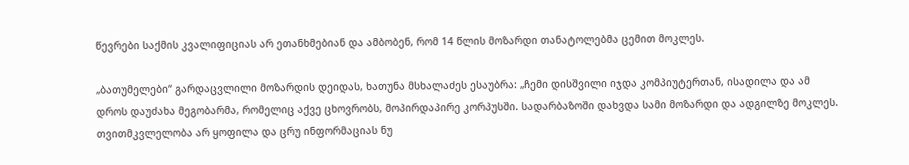წევრები საქმის კვალიფიციას არ ეთანხმებიან და ამბობენ, რომ 14 წლის მოზარდი თანატოლებმა ცემით მოკლეს.

„ბათუმელები“ გარდაცვლილი მოზარდის დეიდას, ხათუნა მსხალაძეს ესაუბრა: „ჩემი დისშვილი იჯდა კომპიუტერთან, ისადილა და ამ დროს დაუძახა მეგობარმა, რომელიც აქვე ცხოვრობს, მოპირდაპირე კორპუსში. სადარბაზოში დახვდა სამი მოზარდი და ადგილზე მოკლეს. თვითმკვლელობა არ ყოფილა და ცრუ ინფორმაციას ნუ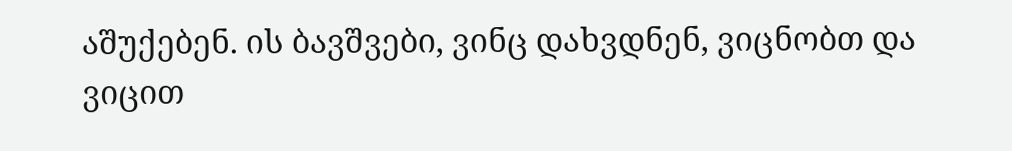აშუქებენ. ის ბავშვები, ვინც დახვდნენ, ვიცნობთ და ვიცით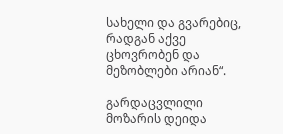სახელი და გვარებიც, რადგან აქვე ცხოვრობენ და მეზობლები არიან“.

გარდაცვლილი მოზარის დეიდა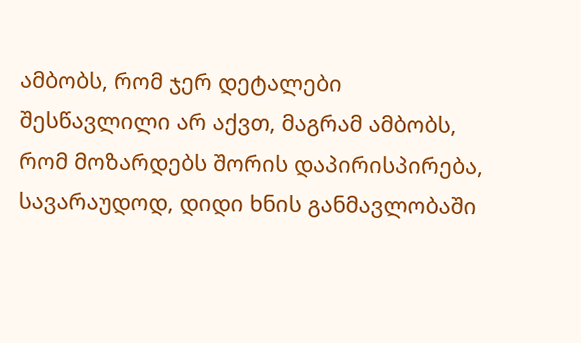ამბობს, რომ ჯერ დეტალები შესწავლილი არ აქვთ, მაგრამ ამბობს, რომ მოზარდებს შორის დაპირისპირება, სავარაუდოდ, დიდი ხნის განმავლობაში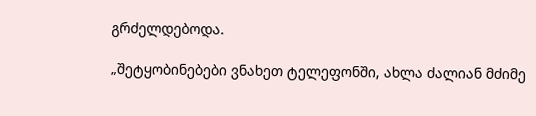გრძელდებოდა.

„შეტყობინებები ვნახეთ ტელეფონში, ახლა ძალიან მძიმე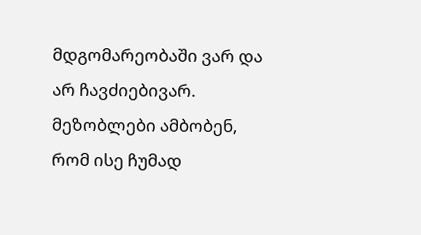მდგომარეობაში ვარ და არ ჩავძიებივარ. მეზობლები ამბობენ, რომ ისე ჩუმად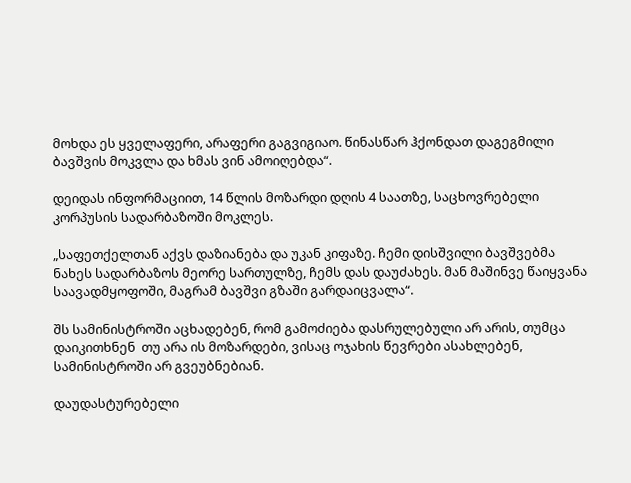მოხდა ეს ყველაფერი, არაფერი გაგვიგიაო. წინასწარ ჰქონდათ დაგეგმილი ბავშვის მოკვლა და ხმას ვინ ამოიღებდა“.

დეიდას ინფორმაციით, 14 წლის მოზარდი დღის 4 საათზე, საცხოვრებელი კორპუსის სადარბაზოში მოკლეს.

„საფეთქელთან აქვს დაზიანება და უკან კიფაზე. ჩემი დისშვილი ბავშვებმა ნახეს სადარბაზოს მეორე სართულზე, ჩემს დას დაუძახეს. მან მაშინვე წაიყვანა საავადმყოფოში, მაგრამ ბავშვი გზაში გარდაიცვალა“.

შს სამინისტროში აცხადებენ, რომ გამოძიება დასრულებული არ არის, თუმცა დაიკითხნენ  თუ არა ის მოზარდები, ვისაც ოჯახის წევრები ასახლებენ, სამინისტროში არ გვეუბნებიან.

დაუდასტურებელი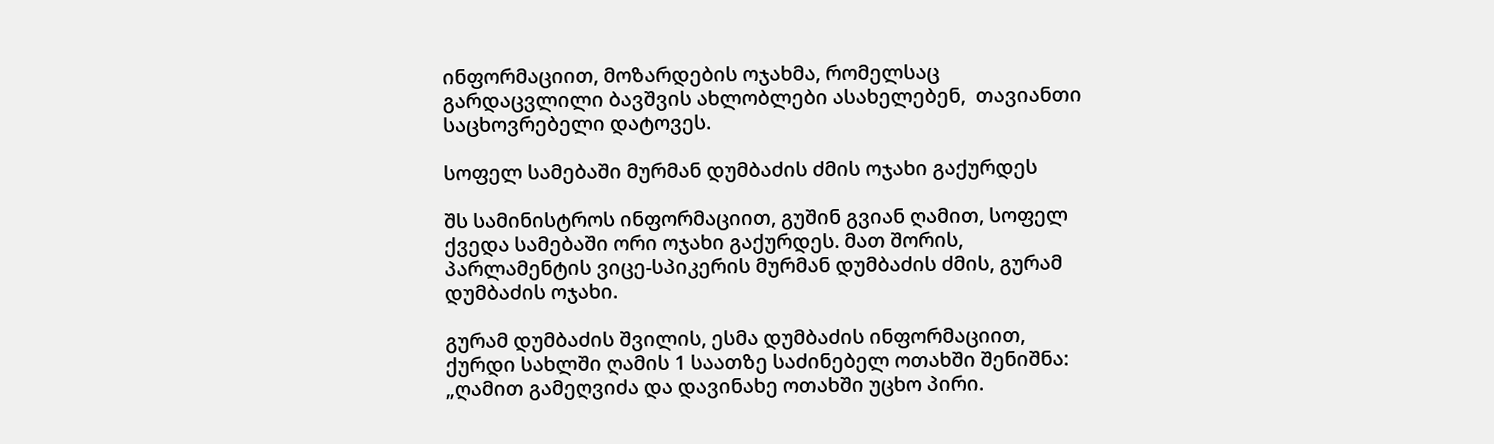ინფორმაციით, მოზარდების ოჯახმა, რომელსაც გარდაცვლილი ბავშვის ახლობლები ასახელებენ,  თავიანთი საცხოვრებელი დატოვეს.

სოფელ სამებაში მურმან დუმბაძის ძმის ოჯახი გაქურდეს

შს სამინისტროს ინფორმაციით, გუშინ გვიან ღამით, სოფელ ქვედა სამებაში ორი ოჯახი გაქურდეს. მათ შორის, პარლამენტის ვიცე-სპიკერის მურმან დუმბაძის ძმის, გურამ დუმბაძის ოჯახი.

გურამ დუმბაძის შვილის, ესმა დუმბაძის ინფორმაციით, ქურდი სახლში ღამის 1 საათზე საძინებელ ოთახში შენიშნა: „ღამით გამეღვიძა და დავინახე ოთახში უცხო პირი.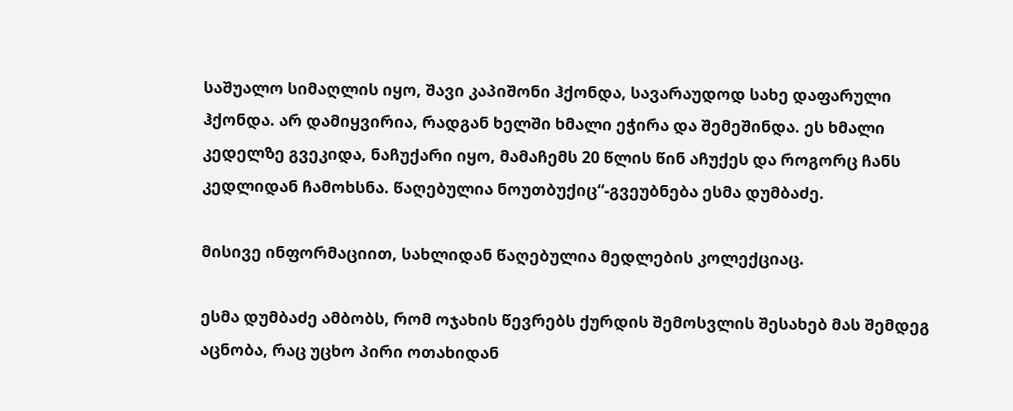საშუალო სიმაღლის იყო, შავი კაპიშონი ჰქონდა, სავარაუდოდ სახე დაფარული ჰქონდა. არ დამიყვირია, რადგან ხელში ხმალი ეჭირა და შემეშინდა. ეს ხმალი კედელზე გვეკიდა, ნაჩუქარი იყო, მამაჩემს 20 წლის წინ აჩუქეს და როგორც ჩანს კედლიდან ჩამოხსნა. წაღებულია ნოუთბუქიც“-გვეუბნება ესმა დუმბაძე.

მისივე ინფორმაციით, სახლიდან წაღებულია მედლების კოლექციაც.

ესმა დუმბაძე ამბობს, რომ ოჯახის წევრებს ქურდის შემოსვლის შესახებ მას შემდეგ აცნობა, რაც უცხო პირი ოთახიდან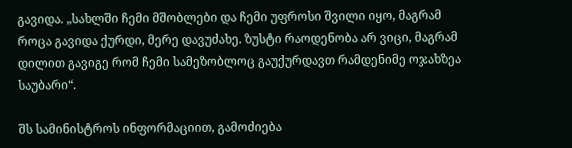გავიდა. „სახლში ჩემი მშობლები და ჩემი უფროსი შვილი იყო, მაგრამ როცა გავიდა ქურდი, მერე დავუძახე. ზუსტი რაოდენობა არ ვიცი, მაგრამ დილით გავიგე რომ ჩემი სამეზობლოც გაუქურდავთ რამდენიმე ოჯახზეა საუბარი“.

შს სამინისტროს ინფორმაციით, გამოძიება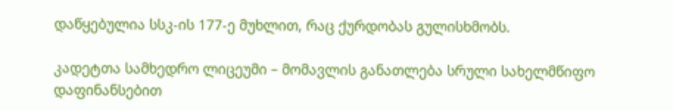დაწყებულია სსკ-ის 177-ე მუხლით, რაც ქურდობას გულისხმობს.

კადეტთა სამხედრო ლიცეუმი – მომავლის განათლება სრული სახელმწიფო დაფინანსებით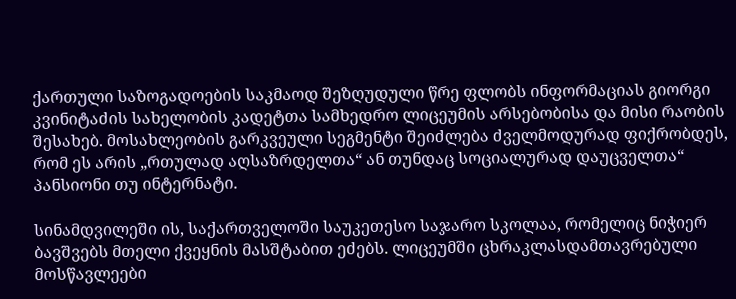ქართული საზოგადოების საკმაოდ შეზღუდული წრე ფლობს ინფორმაციას გიორგი კვინიტაძის სახელობის კადეტთა სამხედრო ლიცეუმის არსებობისა და მისი რაობის შესახებ. მოსახლეობის გარკვეული სეგმენტი შეიძლება ძველმოდურად ფიქრობდეს, რომ ეს არის „რთულად აღსაზრდელთა“ ან თუნდაც სოციალურად დაუცველთა“ პანსიონი თუ ინტერნატი.

სინამდვილეში ის, საქართველოში საუკეთესო საჯარო სკოლაა, რომელიც ნიჭიერ ბავშვებს მთელი ქვეყნის მასშტაბით ეძებს. ლიცეუმში ცხრაკლასდამთავრებული მოსწავლეები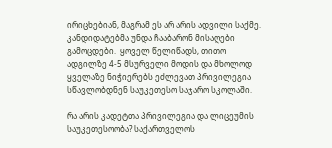ირიცხებიან, მაგრამ ეს არ არის ადვილი საქმე. კანდიდატებმა უნდა ჩააბარონ მისაღები გამოცდები.  ყოველ წელიწადს, თითო ადგილზე 4-5 მსურველი მოდის და მხოლოდ ყველაზე ნიჭიერებს ეძლევათ პრივილეგია სწავლობდნენ საუკეთესო საჯარო სკოლაში.

რა არის კადეტთა პრივილეგია და ლიცეუმის საუკეთესოობა? საქართველოს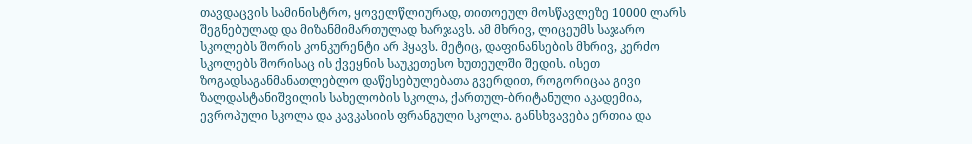თავდაცვის სამინისტრო, ყოველწლიურად, თითოეულ მოსწავლეზე 10000 ლარს შეგნებულად და მიზანმიმართულად ხარჯავს. ამ მხრივ, ლიცეუმს საჯარო სკოლებს შორის კონკურენტი არ ჰყავს. მეტიც, დაფინანსების მხრივ, კერძო სკოლებს შორისაც ის ქვეყნის საუკეთესო ხუთეულში შედის. ისეთ ზოგადსაგანმანათლებლო დაწესებულებათა გვერდით, როგორიცაა გივი ზალდასტანიშვილის სახელობის სკოლა, ქართულ-ბრიტანული აკადემია, ევროპული სკოლა და კავკასიის ფრანგული სკოლა. განსხვავება ერთია და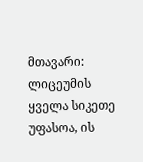მთავარი: ლიცეუმის ყველა სიკეთე უფასოა, ის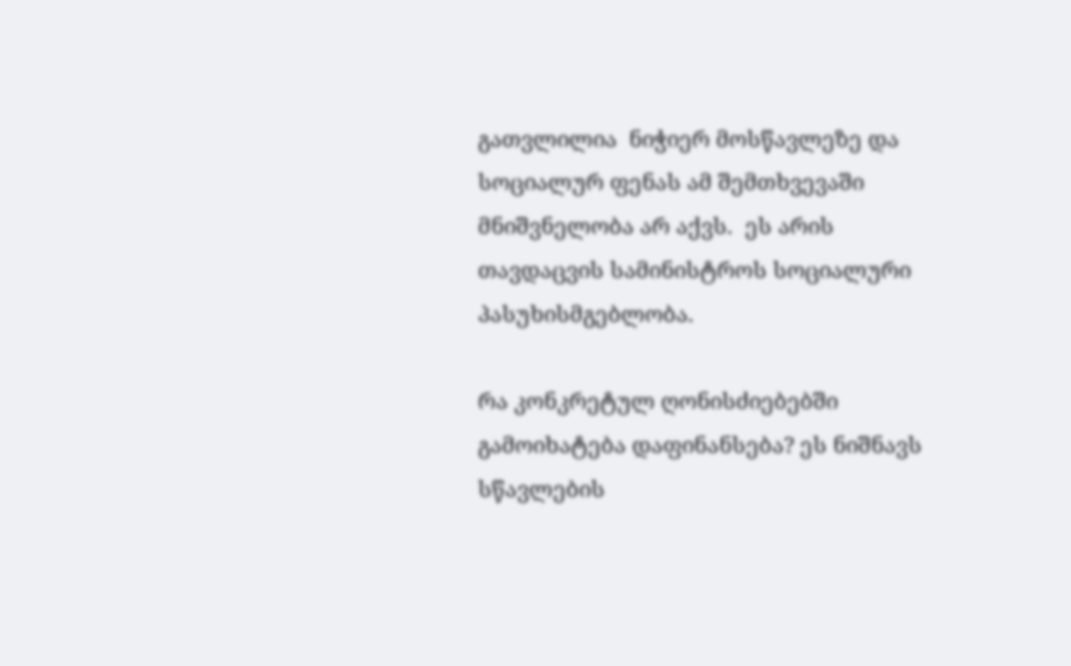გათვლილია  ნიჭიერ მოსწავლეზე და სოციალურ ფენას ამ შემთხვევაში მნიშვნელობა არ აქვს.  ეს არის თავდაცვის სამინისტროს სოციალური პასუხისმგებლობა.

რა კონკრეტულ ღონისძიებებში გამოიხატება დაფინანსება? ეს ნიშნავს სწავლების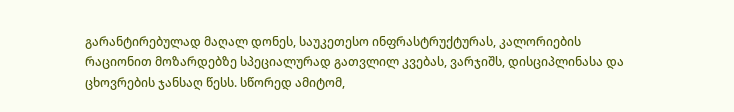გარანტირებულად მაღალ დონეს, საუკეთესო ინფრასტრუქტურას, კალორიების რაციონით მოზარდებზე სპეციალურად გათვლილ კვებას, ვარჯიშს, დისციპლინასა და ცხოვრების ჯანსაღ წესს. სწორედ ამიტომ,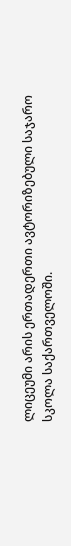ლიცეუმი არის ერთადერთი ავტორიზებული საჯარო სკოლა საქართველოში.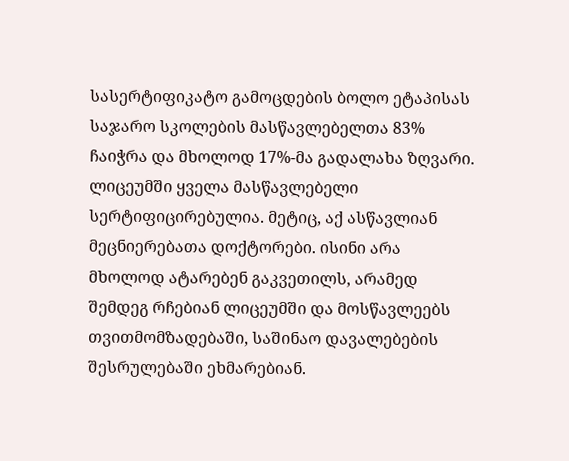სასერტიფიკატო გამოცდების ბოლო ეტაპისას საჯარო სკოლების მასწავლებელთა 83% ჩაიჭრა და მხოლოდ 17%-მა გადალახა ზღვარი. ლიცეუმში ყველა მასწავლებელი სერტიფიცირებულია. მეტიც, აქ ასწავლიან მეცნიერებათა დოქტორები. ისინი არა მხოლოდ ატარებენ გაკვეთილს, არამედ შემდეგ რჩებიან ლიცეუმში და მოსწავლეებს თვითმომზადებაში, საშინაო დავალებების შესრულებაში ეხმარებიან.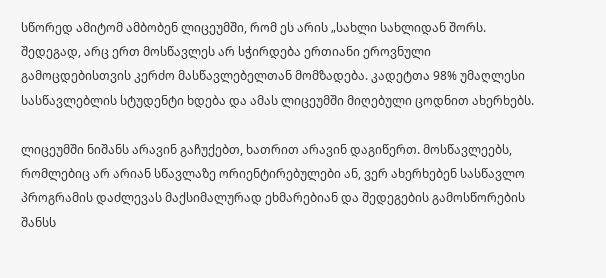სწორედ ამიტომ ამბობენ ლიცეუმში, რომ ეს არის „სახლი სახლიდან შორს. შედეგად, არც ერთ მოსწავლეს არ სჭირდება ერთიანი ეროვნული გამოცდებისთვის კერძო მასწავლებელთან მომზადება. კადეტთა 98% უმაღლესი სასწავლებლის სტუდენტი ხდება და ამას ლიცეუმში მიღებული ცოდნით ახერხებს.

ლიცეუმში ნიშანს არავინ გაჩუქებთ, ხათრით არავინ დაგიწერთ. მოსწავლეებს, რომლებიც არ არიან სწავლაზე ორიენტირებულები ან, ვერ ახერხებენ სასწავლო პროგრამის დაძლევას მაქსიმალურად ეხმარებიან და შედეგების გამოსწორების შანსს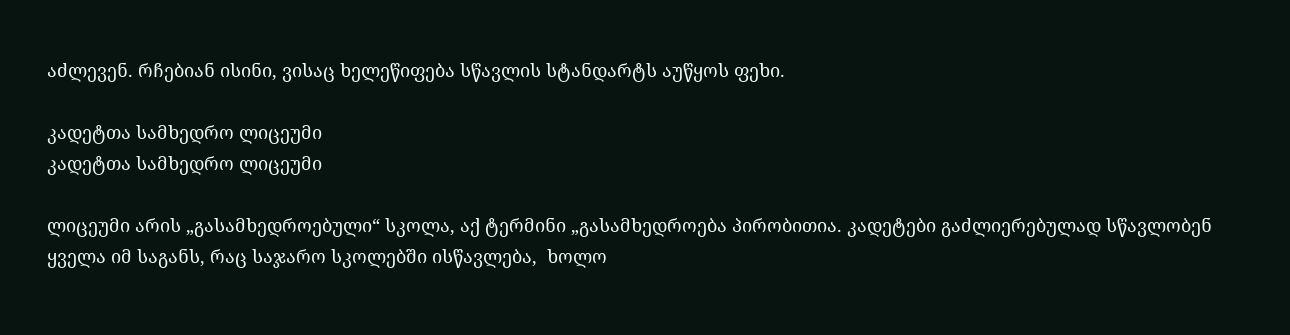აძლევენ. რჩებიან ისინი, ვისაც ხელეწიფება სწავლის სტანდარტს აუწყოს ფეხი.

კადეტთა სამხედრო ლიცეუმი
კადეტთა სამხედრო ლიცეუმი

ლიცეუმი არის „გასამხედროებული“ სკოლა, აქ ტერმინი „გასამხედროება პირობითია. კადეტები გაძლიერებულად სწავლობენ ყველა იმ საგანს, რაც საჯარო სკოლებში ისწავლება,  ხოლო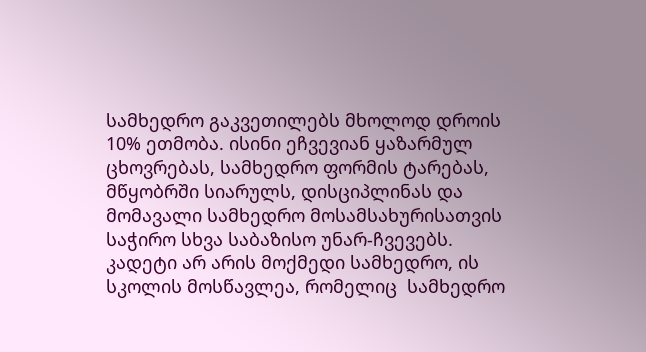სამხედრო გაკვეთილებს მხოლოდ დროის 10% ეთმობა. ისინი ეჩვევიან ყაზარმულ ცხოვრებას, სამხედრო ფორმის ტარებას, მწყობრში სიარულს, დისციპლინას და მომავალი სამხედრო მოსამსახურისათვის საჭირო სხვა საბაზისო უნარ-ჩვევებს. კადეტი არ არის მოქმედი სამხედრო, ის სკოლის მოსწავლეა, რომელიც  სამხედრო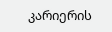კარიერის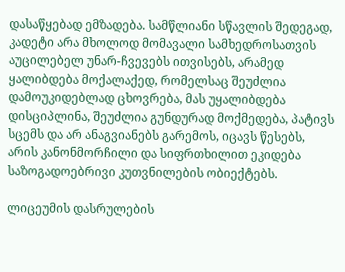დასაწყებად ემზადება. სამწლიანი სწავლის შედეგად, კადეტი არა მხოლოდ მომავალი სამხედროსათვის აუცილებელ უნარ-ჩვევებს ითვისებს, არამედ ყალიბდება მოქალაქედ, რომელსაც შეუძლია დამოუკიდებლად ცხოვრება, მას უყალიბდება დისციპლინა, შეუძლია გუნდურად მოქმედება, პატივს სცემს და არ ანაგვიანებს გარემოს, იცავს წესებს, არის კანონმორჩილი და სიფრთხილით ეკიდება საზოგადოებრივი კუთვნილების ობიექტებს.

ლიცეუმის დასრულების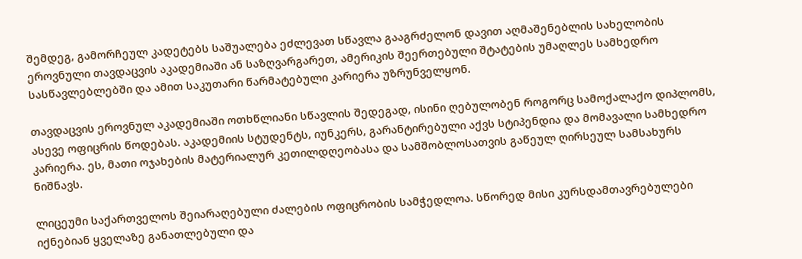შემდეგ, გამორჩეულ კადეტებს საშუალება ეძლევათ სწავლა გააგრძელონ დავით აღმაშენებლის სახელობის ეროვნული თავდაცვის აკადემიაში ან საზღვარგარეთ, ამერიკის შეერთებული შტატების უმაღლეს სამხედრო სასწავლებლებში და ამით საკუთარი წარმატებული კარიერა უზრუნველყონ.

თავდაცვის ეროვნულ აკადემიაში ოთხწლიანი სწავლის შედეგად, ისინი ღებულობენ როგორც სამოქალაქო დიპლომს, ასევე ოფიცრის წოდებას. აკადემიის სტუდენტს, იუნკერს, გარანტირებული აქვს სტიპენდია და მომავალი სამხედრო კარიერა. ეს, მათი ოჯახების მატერიალურ კეთილდღეობასა და სამშობლოსათვის გაწეულ ღირსეულ სამსახურს ნიშნავს.

ლიცეუმი საქართველოს შეიარაღებული ძალების ოფიცრობის სამჭედლოა. სწორედ მისი კურსდამთავრებულები იქნებიან ყველაზე განათლებული და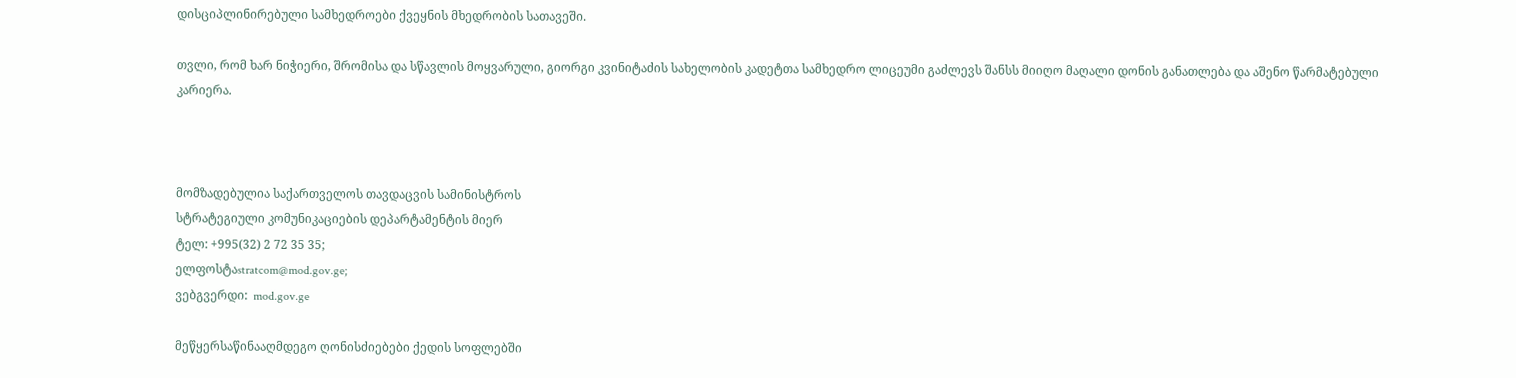დისციპლინირებული სამხედროები ქვეყნის მხედრობის სათავეში.

თვლი, რომ ხარ ნიჭიერი, შრომისა და სწავლის მოყვარული, გიორგი კვინიტაძის სახელობის კადეტთა სამხედრო ლიცეუმი გაძლევს შანსს მიიღო მაღალი დონის განათლება და აშენო წარმატებული კარიერა.



მომზადებულია საქართველოს თავდაცვის სამინისტროს
სტრატეგიული კომუნიკაციების დეპარტამენტის მიერ
ტელ: +995(32) 2 72 35 35;
ელფოსტაstratcom@mod.gov.ge;
ვებგვერდი:  mod.gov.ge

მეწყერსაწინააღმდეგო ღონისძიებები ქედის სოფლებში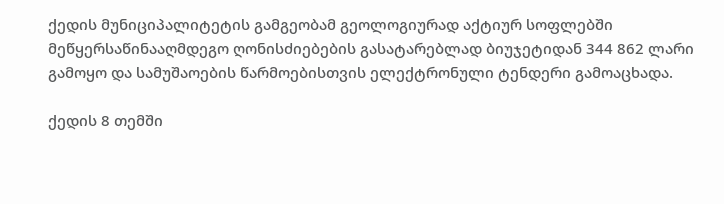ქედის მუნიციპალიტეტის გამგეობამ გეოლოგიურად აქტიურ სოფლებში მეწყერსაწინააღმდეგო ღონისძიებების გასატარებლად ბიუჯეტიდან 344 862 ლარი გამოყო და სამუშაოების წარმოებისთვის ელექტრონული ტენდერი გამოაცხადა.

ქედის 8 თემში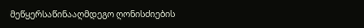მეწყერსაწინააღმდეგო ღონისძიების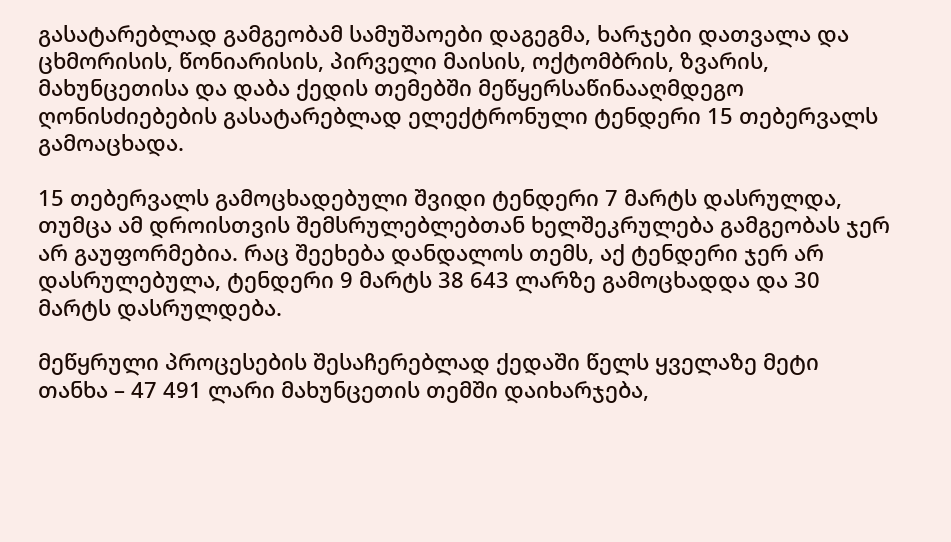გასატარებლად გამგეობამ სამუშაოები დაგეგმა, ხარჯები დათვალა და ცხმორისის, წონიარისის, პირველი მაისის, ოქტომბრის, ზვარის, მახუნცეთისა და დაბა ქედის თემებში მეწყერსაწინააღმდეგო ღონისძიებების გასატარებლად ელექტრონული ტენდერი 15 თებერვალს გამოაცხადა.

15 თებერვალს გამოცხადებული შვიდი ტენდერი 7 მარტს დასრულდა, თუმცა ამ დროისთვის შემსრულებლებთან ხელშეკრულება გამგეობას ჯერ არ გაუფორმებია. რაც შეეხება დანდალოს თემს, აქ ტენდერი ჯერ არ დასრულებულა, ტენდერი 9 მარტს 38 643 ლარზე გამოცხადდა და 30 მარტს დასრულდება.

მეწყრული პროცესების შესაჩერებლად ქედაში წელს ყველაზე მეტი თანხა – 47 491 ლარი მახუნცეთის თემში დაიხარჯება,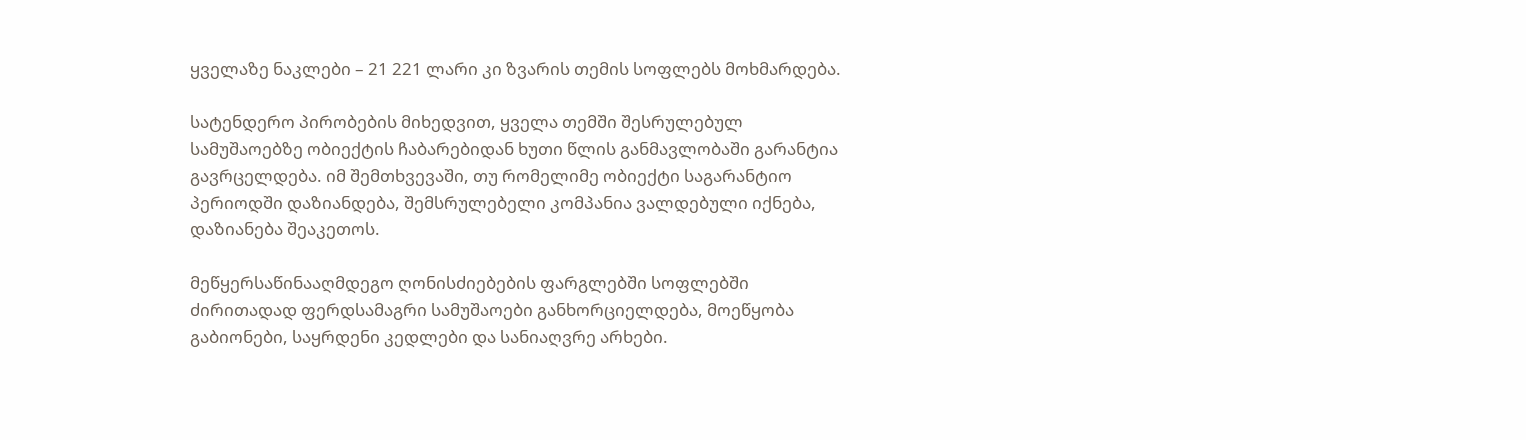ყველაზე ნაკლები – 21 221 ლარი კი ზვარის თემის სოფლებს მოხმარდება.

სატენდერო პირობების მიხედვით, ყველა თემში შესრულებულ სამუშაოებზე ობიექტის ჩაბარებიდან ხუთი წლის განმავლობაში გარანტია გავრცელდება. იმ შემთხვევაში, თუ რომელიმე ობიექტი საგარანტიო პერიოდში დაზიანდება, შემსრულებელი კომპანია ვალდებული იქნება, დაზიანება შეაკეთოს.

მეწყერსაწინააღმდეგო ღონისძიებების ფარგლებში სოფლებში ძირითადად ფერდსამაგრი სამუშაოები განხორციელდება, მოეწყობა გაბიონები, საყრდენი კედლები და სანიაღვრე არხები.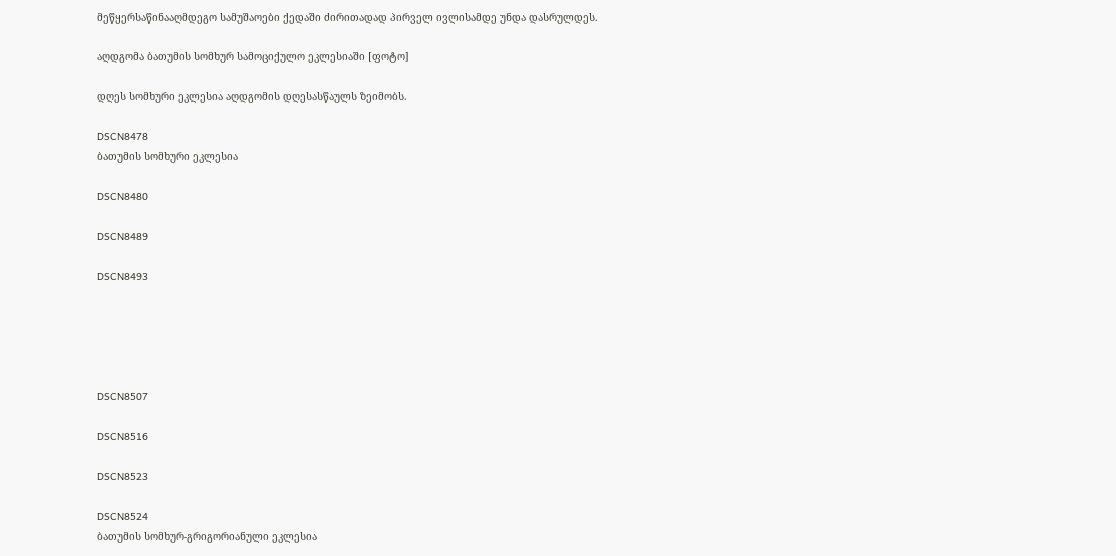მეწყერსაწინააღმდეგო სამუშაოები ქედაში ძირითადად პირველ ივლისამდე უნდა დასრულდეს.

აღდგომა ბათუმის სომხურ სამოციქულო ეკლესიაში [ფოტო]

დღეს სომხური ეკლესია აღდგომის დღესასწაულს ზეიმობს.

DSCN8478
ბათუმის სომხური ეკლესია

DSCN8480

DSCN8489

DSCN8493





DSCN8507

DSCN8516

DSCN8523

DSCN8524
ბათუმის სომხურ-გრიგორიანული ეკლესია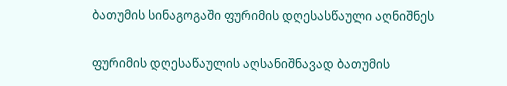ბათუმის სინაგოგაში ფურიმის დღესასწაული აღნიშნეს

ფურიმის დღესაწაულის აღსანიშნავად ბათუმის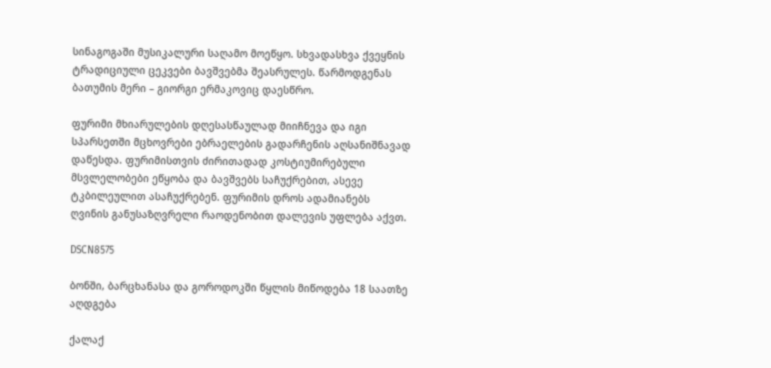სინაგოგაში მუსიკალური საღამო მოეწყო. სხვადასხვა ქვეყნის ტრადიციული ცეკვები ბავშვებმა შეასრულეს. წარმოდგენას ბათუმის მერი – გიორგი ერმაკოვიც დაესწრო.

ფურიმი მხიარულების დღესასწაულად მიიჩნევა და იგი სპარსეთში მცხოვრები ებრაელების გადარჩენის აღსანიშნავად დაწესდა. ფურიმისთვის ძირითადად კოსტიუმირებული მსვლელობები ეწყობა და ბავშვებს საჩუქრებით, ასევე ტკბილეულით ასაჩუქრებენ. ფურიმის დროს ადამიანებს ღვინის განუსაზღვრელი რაოდენობით დალევის უფლება აქვთ.

DSCN8575

ბონში, ბარცხანასა და გოროდოკში წყლის მიწოდება 18 საათზე აღდგება

ქალაქ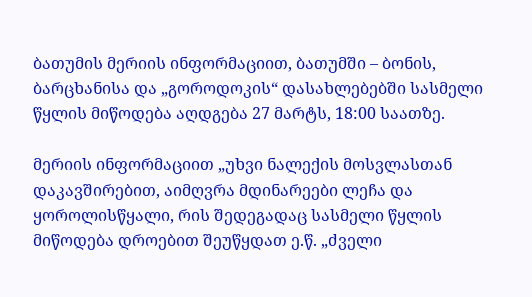ბათუმის მერიის ინფორმაციით, ბათუმში – ბონის, ბარცხანისა და „გოროდოკის“ დასახლებებში სასმელი წყლის მიწოდება აღდგება 27 მარტს, 18:00 საათზე.

მერიის ინფორმაციით „უხვი ნალექის მოსვლასთან დაკავშირებით, აიმღვრა მდინარეები ლეჩა და ყოროლისწყალი, რის შედეგადაც სასმელი წყლის მიწოდება დროებით შეუწყდათ ე.წ. „ძველი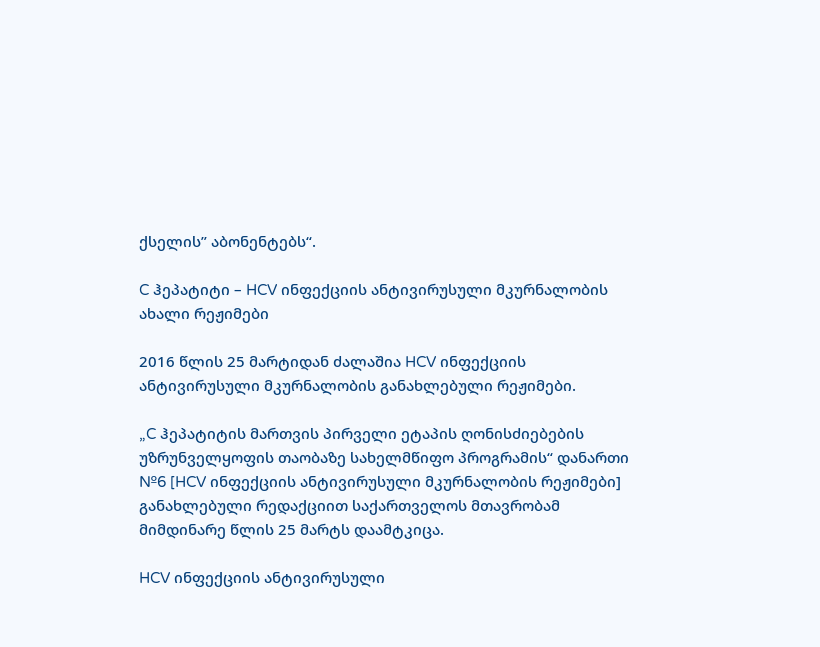ქსელის” აბონენტებს“.

C ჰეპატიტი – HCV ინფექციის ანტივირუსული მკურნალობის ახალი რეჟიმები

2016 წლის 25 მარტიდან ძალაშია HCV ინფექციის ანტივირუსული მკურნალობის განახლებული რეჟიმები.

„C ჰეპატიტის მართვის პირველი ეტაპის ღონისძიებების უზრუნველყოფის თაობაზე სახელმწიფო პროგრამის“ დანართი №6 [HCV ინფექციის ანტივირუსული მკურნალობის რეჟიმები] განახლებული რედაქციით საქართველოს მთავრობამ მიმდინარე წლის 25 მარტს დაამტკიცა.

HCV ინფექციის ანტივირუსული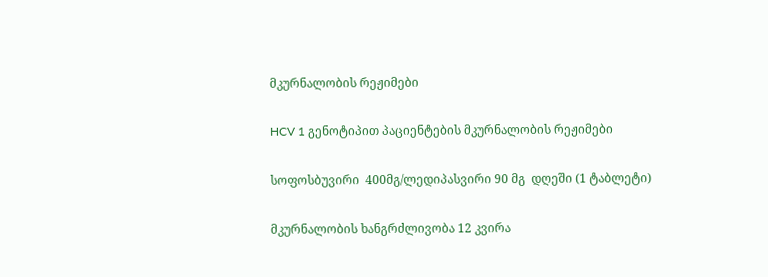მკურნალობის რეჟიმები

HCV 1 გენოტიპით პაციენტების მკურნალობის რეჟიმები

სოფოსბუვირი  400მგ/ლედიპასვირი 90 მგ  დღეში (1 ტაბლეტი)

მკურნალობის ხანგრძლივობა 12 კვირა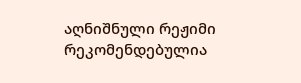აღნიშნული რეჟიმი რეკომენდებულია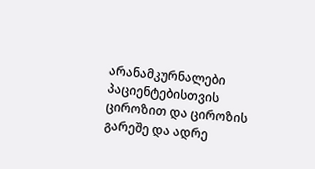არანამკურნალები პაციენტებისთვის ციროზით და ციროზის გარეშე და ადრე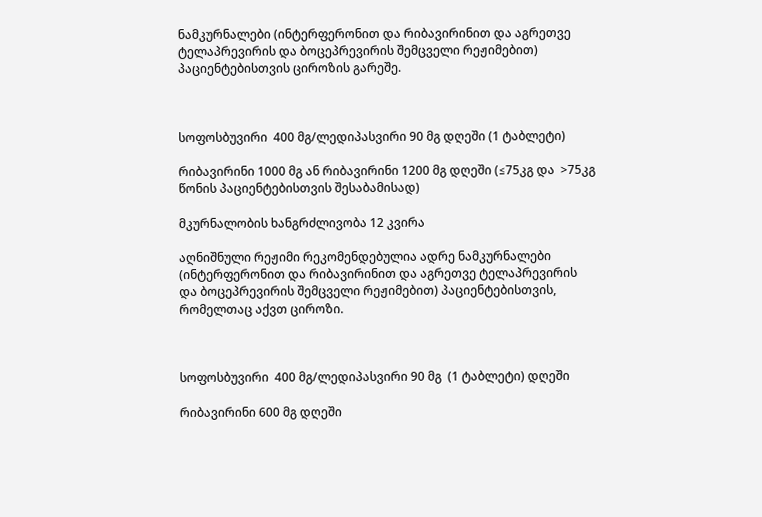ნამკურნალები (ინტერფერონით და რიბავირინით და აგრეთვე ტელაპრევირის და ბოცეპრევირის შემცველი რეჟიმებით) პაციენტებისთვის ციროზის გარეშე.



სოფოსბუვირი  400 მგ/ლედიპასვირი 90 მგ დღეში (1 ტაბლეტი)

რიბავირინი 1000 მგ ან რიბავირინი 1200 მგ დღეში (≤75კგ და  >75კგ წონის პაციენტებისთვის შესაბამისად)

მკურნალობის ხანგრძლივობა 12 კვირა

აღნიშნული რეჟიმი რეკომენდებულია ადრე ნამკურნალები (ინტერფერონით და რიბავირინით და აგრეთვე ტელაპრევირის და ბოცეპრევირის შემცველი რეჟიმებით) პაციენტებისთვის, რომელთაც აქვთ ციროზი.



სოფოსბუვირი  400 მგ/ლედიპასვირი 90 მგ  (1 ტაბლეტი) დღეში

რიბავირინი 600 მგ დღეში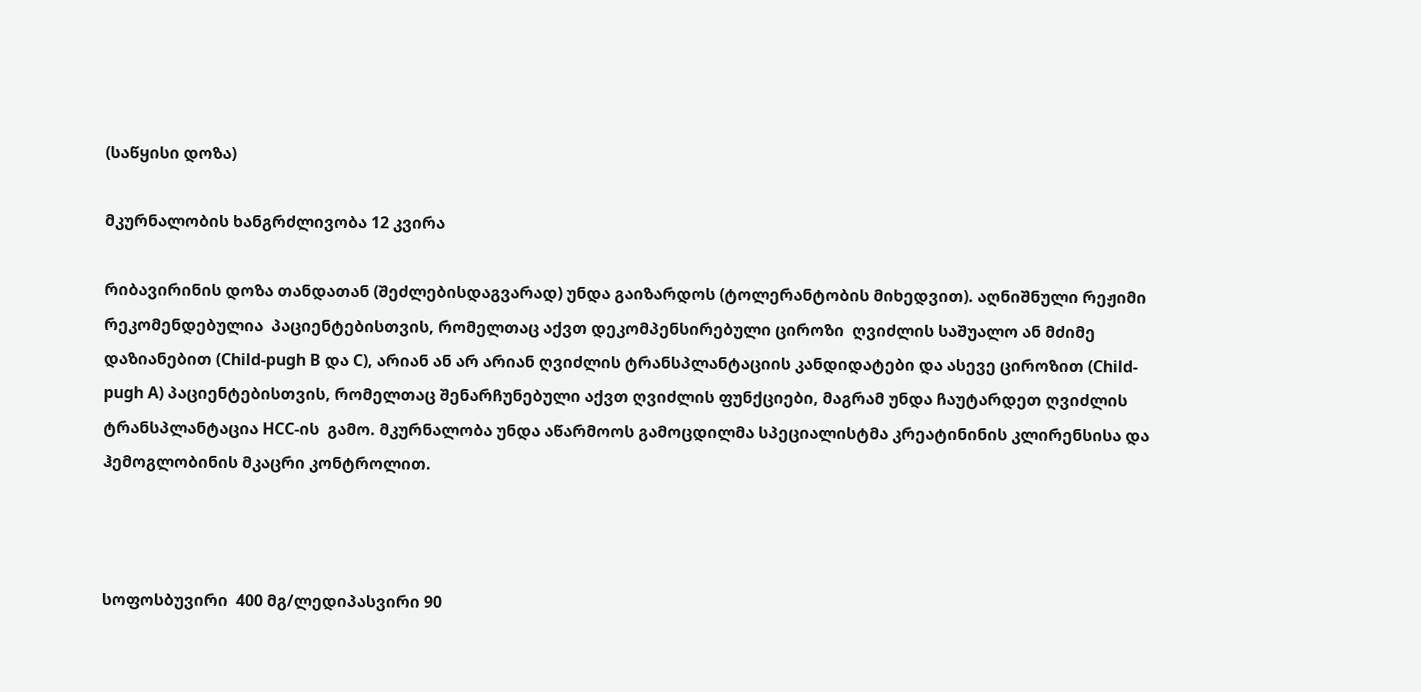(საწყისი დოზა)

მკურნალობის ხანგრძლივობა 12 კვირა

რიბავირინის დოზა თანდათან (შეძლებისდაგვარად) უნდა გაიზარდოს (ტოლერანტობის მიხედვით). აღნიშნული რეჟიმი რეკომენდებულია  პაციენტებისთვის, რომელთაც აქვთ დეკომპენსირებული ციროზი  ღვიძლის საშუალო ან მძიმე დაზიანებით (Child-pugh B და C), არიან ან არ არიან ღვიძლის ტრანსპლანტაციის კანდიდატები და ასევე ციროზით (Child-pugh A) პაციენტებისთვის, რომელთაც შენარჩუნებული აქვთ ღვიძლის ფუნქციები, მაგრამ უნდა ჩაუტარდეთ ღვიძლის ტრანსპლანტაცია HCC-ის  გამო. მკურნალობა უნდა აწარმოოს გამოცდილმა სპეციალისტმა კრეატინინის კლირენსისა და ჰემოგლობინის მკაცრი კონტროლით.



სოფოსბუვირი  400 მგ/ლედიპასვირი 90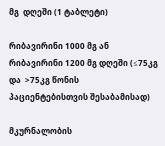მგ  დღეში (1 ტაბლეტი)

რიბავირინი 1000 მგ ან რიბავირინი 1200 მგ დღეში (≤75კგ და  >75კგ წონის პაციენტებისთვის შესაბამისად)

მკურნალობის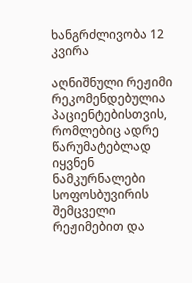ხანგრძლივობა 12 კვირა

აღნიშნული რეჟიმი რეკომენდებულია პაციენტებისთვის, რომლებიც ადრე წარუმატებლად იყვნენ ნამკურნალები სოფოსბუვირის შემცველი რეჟიმებით და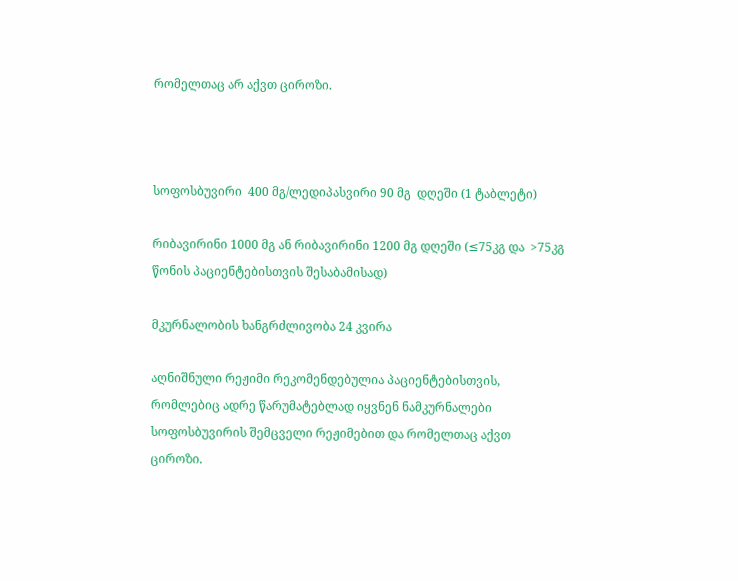რომელთაც არ აქვთ ციროზი.



სოფოსბუვირი  400 მგ/ლედიპასვირი 90 მგ  დღეში (1 ტაბლეტი)

რიბავირინი 1000 მგ ან რიბავირინი 1200 მგ დღეში (≤75კგ და  >75კგ წონის პაციენტებისთვის შესაბამისად)

მკურნალობის ხანგრძლივობა 24 კვირა

აღნიშნული რეჟიმი რეკომენდებულია პაციენტებისთვის, რომლებიც ადრე წარუმატებლად იყვნენ ნამკურნალები სოფოსბუვირის შემცველი რეჟიმებით და რომელთაც აქვთ ციროზი.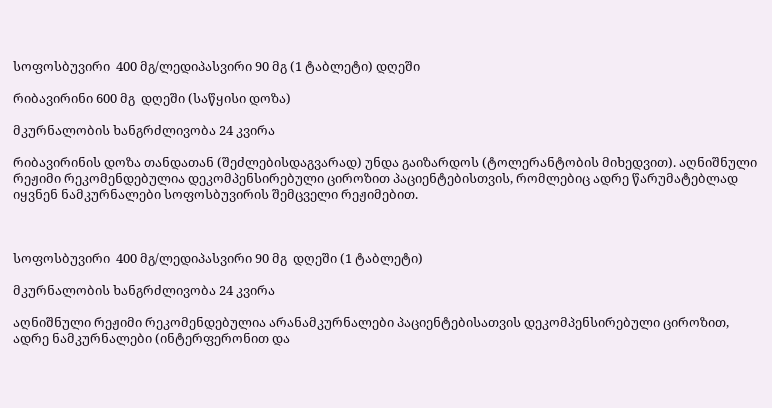სოფოსბუვირი  400 მგ/ლედიპასვირი 90 მგ (1 ტაბლეტი) დღეში

რიბავირინი 600 მგ  დღეში (საწყისი დოზა)

მკურნალობის ხანგრძლივობა 24 კვირა

რიბავირინის დოზა თანდათან (შეძლებისდაგვარად) უნდა გაიზარდოს (ტოლერანტობის მიხედვით). აღნიშნული რეჟიმი რეკომენდებულია დეკომპენსირებული ციროზით პაციენტებისთვის, რომლებიც ადრე წარუმატებლად იყვნენ ნამკურნალები სოფოსბუვირის შემცველი რეჟიმებით.



სოფოსბუვირი  400 მგ/ლედიპასვირი 90 მგ  დღეში (1 ტაბლეტი)

მკურნალობის ხანგრძლივობა 24 კვირა

აღნიშნული რეჟიმი რეკომენდებულია არანამკურნალები პაციენტებისათვის დეკომპენსირებული ციროზით, ადრე ნამკურნალები (ინტერფერონით და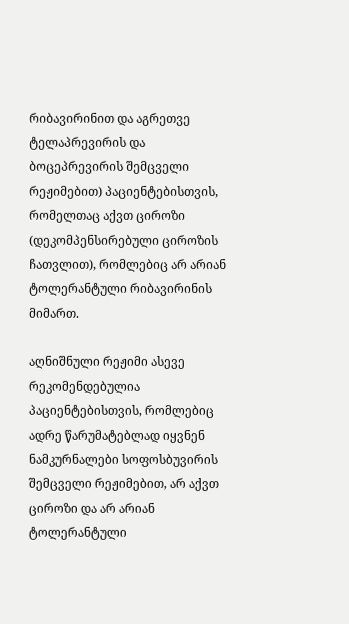რიბავირინით და აგრეთვე ტელაპრევირის და ბოცეპრევირის შემცველი რეჟიმებით) პაციენტებისთვის, რომელთაც აქვთ ციროზი (დეკომპენსირებული ციროზის ჩათვლით), რომლებიც არ არიან ტოლერანტული რიბავირინის მიმართ.

აღნიშნული რეჟიმი ასევე რეკომენდებულია პაციენტებისთვის, რომლებიც ადრე წარუმატებლად იყვნენ ნამკურნალები სოფოსბუვირის შემცველი რეჟიმებით, არ აქვთ ციროზი და არ არიან ტოლერანტული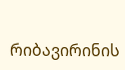რიბავირინის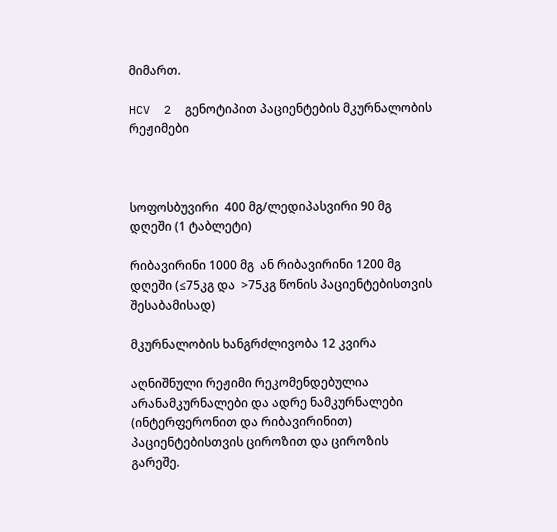მიმართ.

HCV  2  გენოტიპით პაციენტების მკურნალობის რეჟიმები



სოფოსბუვირი  400 მგ/ლედიპასვირი 90 მგ  დღეში (1 ტაბლეტი)

რიბავირინი 1000 მგ  ან რიბავირინი 1200 მგ  დღეში (≤75კგ და  >75კგ წონის პაციენტებისთვის შესაბამისად)

მკურნალობის ხანგრძლივობა 12 კვირა

აღნიშნული რეჟიმი რეკომენდებულია არანამკურნალები და ადრე ნამკურნალები (ინტერფერონით და რიბავირინით) პაციენტებისთვის ციროზით და ციროზის გარეშე.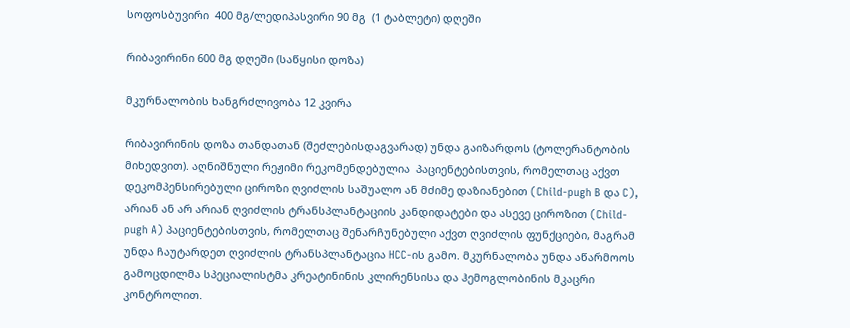სოფოსბუვირი  400 მგ/ლედიპასვირი 90 მგ  (1 ტაბლეტი) დღეში

რიბავირინი 600 მგ დღეში (საწყისი დოზა)

მკურნალობის ხანგრძლივობა 12 კვირა

რიბავირინის დოზა თანდათან (შეძლებისდაგვარად) უნდა გაიზარდოს (ტოლერანტობის მიხედვით). აღნიშნული რეჟიმი რეკომენდებულია  პაციენტებისთვის, რომელთაც აქვთ დეკომპენსირებული ციროზი ღვიძლის საშუალო ან მძიმე დაზიანებით (Child-pugh B და C), არიან ან არ არიან ღვიძლის ტრანსპლანტაციის კანდიდატები და ასევე ციროზით (Child-pugh A) პაციენტებისთვის, რომელთაც შენარჩუნებული აქვთ ღვიძლის ფუნქციები, მაგრამ უნდა ჩაუტარდეთ ღვიძლის ტრანსპლანტაცია HCC-ის გამო. მკურნალობა უნდა აწარმოოს გამოცდილმა სპეციალისტმა კრეატინინის კლირენსისა და ჰემოგლობინის მკაცრი კონტროლით.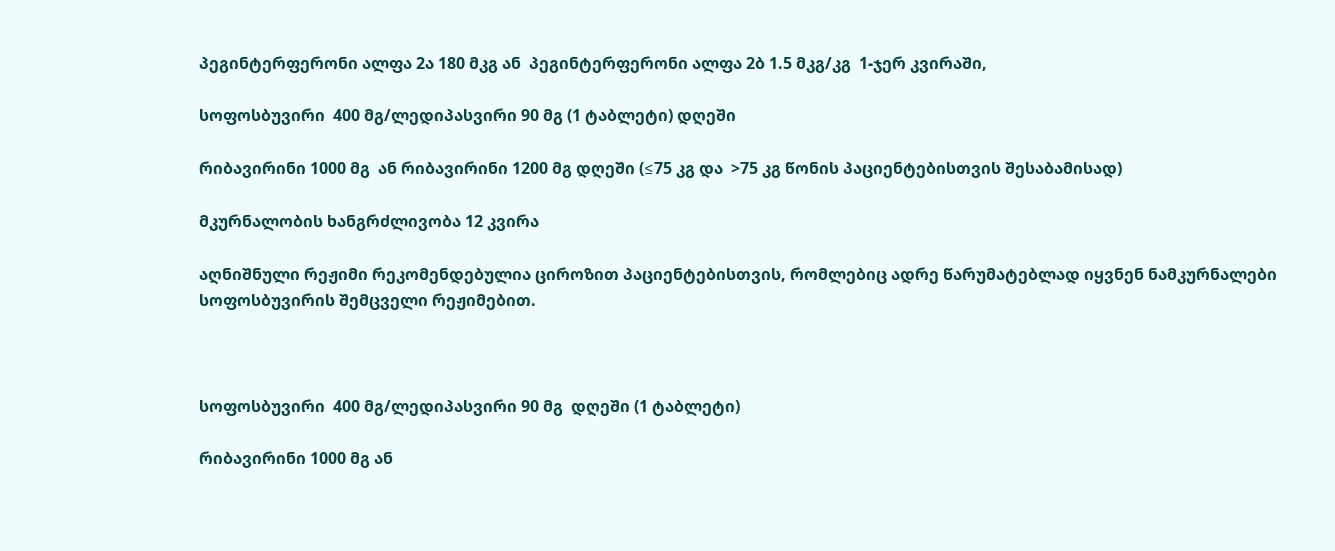პეგინტერფერონი ალფა 2ა 180 მკგ ან  პეგინტერფერონი ალფა 2ბ 1.5 მკგ/კგ  1-ჯერ კვირაში,

სოფოსბუვირი  400 მგ/ლედიპასვირი 90 მგ (1 ტაბლეტი) დღეში

რიბავირინი 1000 მგ  ან რიბავირინი 1200 მგ დღეში (≤75 კგ და  >75 კგ წონის პაციენტებისთვის შესაბამისად)

მკურნალობის ხანგრძლივობა 12 კვირა

აღნიშნული რეჟიმი რეკომენდებულია ციროზით პაციენტებისთვის, რომლებიც ადრე წარუმატებლად იყვნენ ნამკურნალები სოფოსბუვირის შემცველი რეჟიმებით.



სოფოსბუვირი  400 მგ/ლედიპასვირი 90 მგ  დღეში (1 ტაბლეტი)

რიბავირინი 1000 მგ ან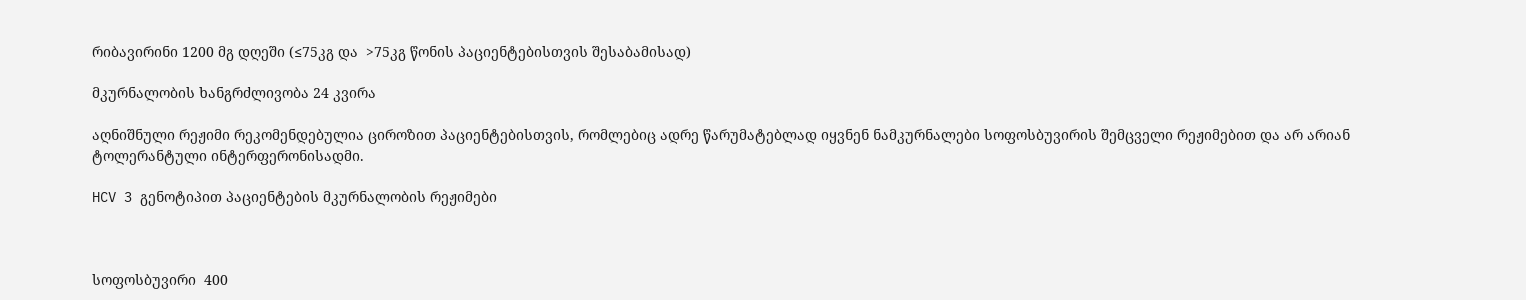რიბავირინი 1200 მგ დღეში (≤75კგ და  >75კგ წონის პაციენტებისთვის შესაბამისად)

მკურნალობის ხანგრძლივობა 24 კვირა

აღნიშნული რეჟიმი რეკომენდებულია ციროზით პაციენტებისთვის, რომლებიც ადრე წარუმატებლად იყვნენ ნამკურნალები სოფოსბუვირის შემცველი რეჟიმებით და არ არიან ტოლერანტული ინტერფერონისადმი.

HCV 3 გენოტიპით პაციენტების მკურნალობის რეჟიმები



სოფოსბუვირი  400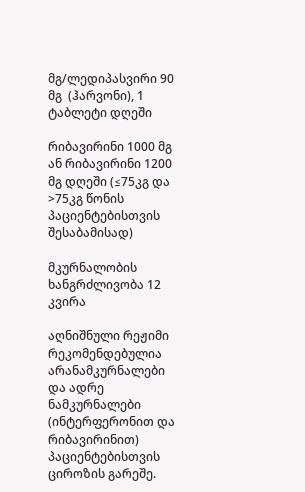მგ/ლედიპასვირი 90 მგ  (ჰარვონი), 1 ტაბლეტი დღეში

რიბავირინი 1000 მგ ან რიბავირინი 1200 მგ დღეში (≤75კგ და  >75კგ წონის პაციენტებისთვის შესაბამისად)

მკურნალობის ხანგრძლივობა 12 კვირა

აღნიშნული რეჟიმი რეკომენდებულია არანამკურნალები და ადრე ნამკურნალები (ინტერფერონით და რიბავირინით) პაციენტებისთვის ციროზის გარეშე.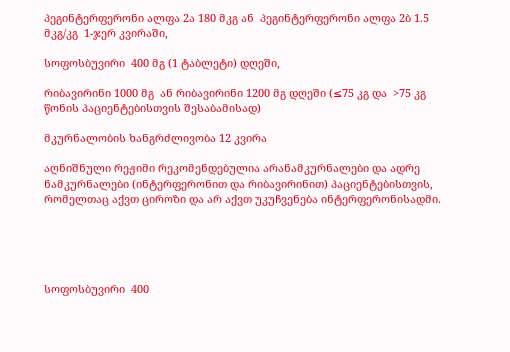პეგინტერფერონი ალფა 2ა 180 მკგ ან  პეგინტერფერონი ალფა 2ბ 1.5 მკგ/კგ  1-ჯერ კვირაში,

სოფოსბუვირი  400 მგ (1 ტაბლეტი) დღეში,

რიბავირინი 1000 მგ  ან რიბავირინი 1200 მგ დღეში (≤75 კგ და  >75 კგ წონის პაციენტებისთვის შესაბამისად)

მკურნალობის ხანგრძლივობა 12 კვირა

აღნიშნული რეჟიმი რეკომენდებულია არანამკურნალები და ადრე ნამკურნალები (ინტერფერონით და რიბავირინით) პაციენტებისთვის, რომელთაც აქვთ ციროზი და არ აქვთ უკუჩვენება ინტერფერონისადმი.





სოფოსბუვირი  400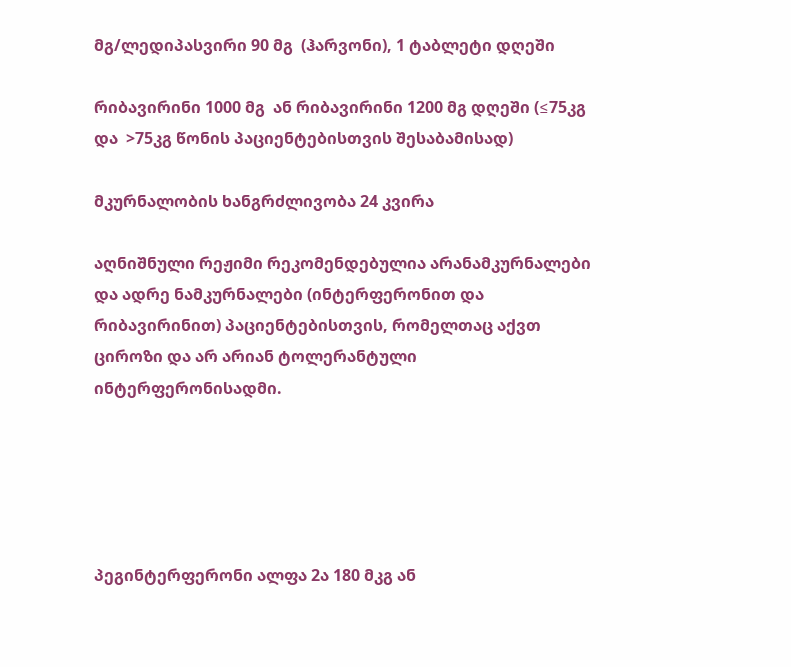მგ/ლედიპასვირი 90 მგ  (ჰარვონი), 1 ტაბლეტი დღეში

რიბავირინი 1000 მგ  ან რიბავირინი 1200 მგ დღეში (≤75კგ და  >75კგ წონის პაციენტებისთვის შესაბამისად)

მკურნალობის ხანგრძლივობა 24 კვირა

აღნიშნული რეჟიმი რეკომენდებულია არანამკურნალები და ადრე ნამკურნალები (ინტერფერონით და რიბავირინით) პაციენტებისთვის, რომელთაც აქვთ ციროზი და არ არიან ტოლერანტული ინტერფერონისადმი.





პეგინტერფერონი ალფა 2ა 180 მკგ ან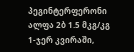პეგინტერფერონი ალფა 2ბ 1.5 მკგ/კგ  1-ჯერ კვირაში,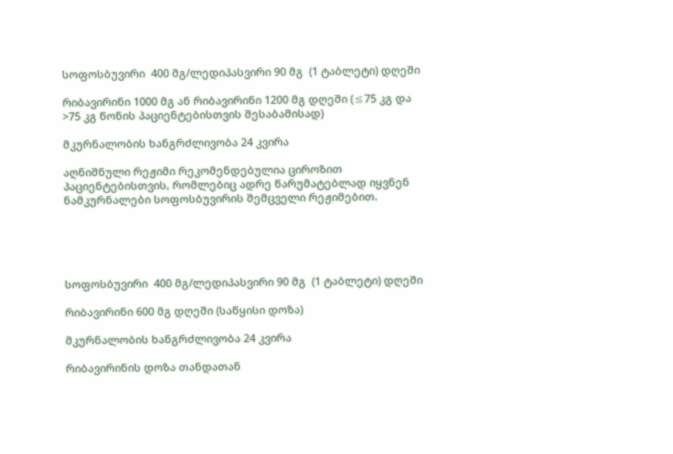სოფოსბუვირი  400 მგ/ლედიპასვირი 90 მგ  (1 ტაბლეტი) დღეში

რიბავირინი 1000 მგ ან რიბავირინი 1200 მგ დღეში (≤75 კგ და  >75 კგ წონის პაციენტებისთვის შესაბამისად)

მკურნალობის ხანგრძლივობა 24 კვირა

აღნიშნული რეჟიმი რეკომენდებულია ციროზით პაციენტებისთვის, რომლებიც ადრე წარუმატებლად იყვნენ ნამკურნალები სოფოსბუვირის შემცველი რეჟიმებით.





სოფოსბუვირი  400 მგ/ლედიპასვირი 90 მგ  (1 ტაბლეტი) დღეში

რიბავირინი 600 მგ დღეში (საწყისი დოზა)

მკურნალობის ხანგრძლივობა 24 კვირა

რიბავირინის დოზა თანდათან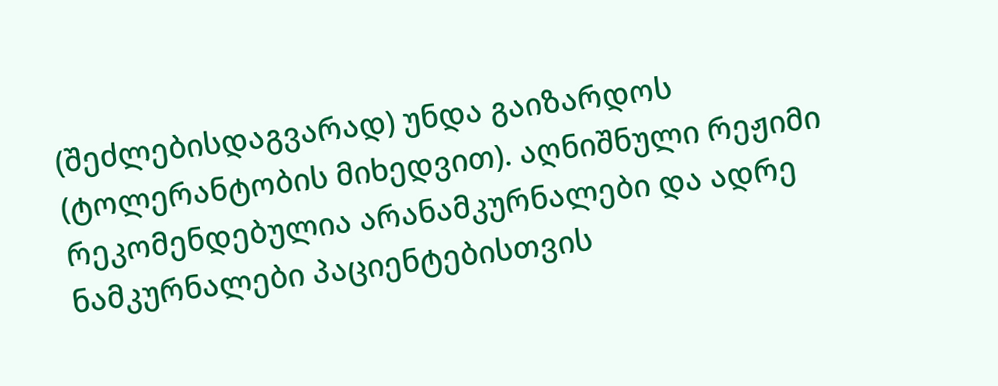(შეძლებისდაგვარად) უნდა გაიზარდოს (ტოლერანტობის მიხედვით). აღნიშნული რეჟიმი რეკომენდებულია არანამკურნალები და ადრე ნამკურნალები პაციენტებისთვის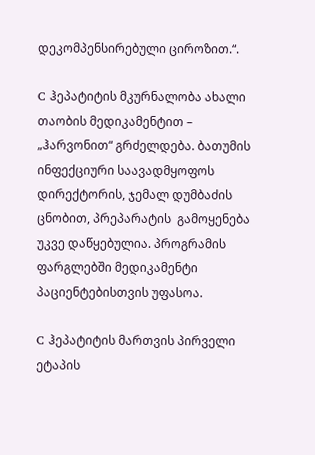დეკომპენსირებული ციროზით.“.

C ჰეპატიტის მკურნალობა ახალი თაობის მედიკამენტით – „ჰარვონით“ გრძელდება. ბათუმის ინფექციური საავადმყოფოს დირექტორის, ჯემალ დუმბაძის ცნობით, პრეპარატის  გამოყენება უკვე დაწყებულია. პროგრამის ფარგლებში მედიკამენტი პაციენტებისთვის უფასოა.

C ჰეპატიტის მართვის პირველი ეტაპის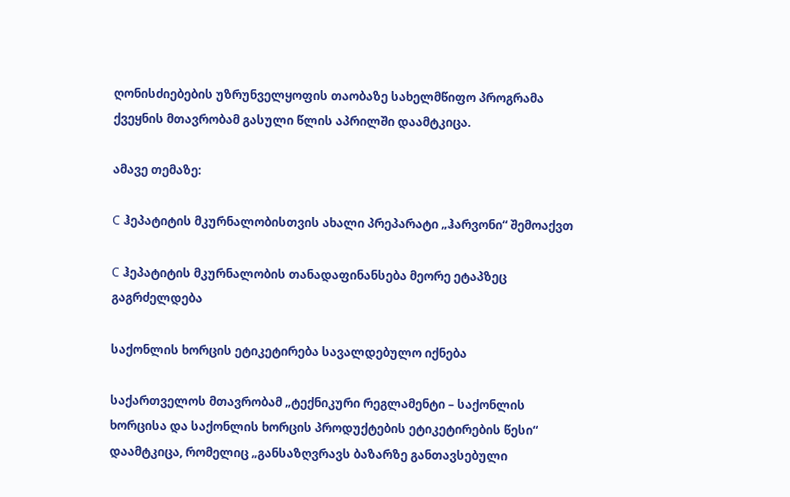ღონისძიებების უზრუნველყოფის თაობაზე სახელმწიფო პროგრამა ქვეყნის მთავრობამ გასული წლის აპრილში დაამტკიცა.

ამავე თემაზე:

C ჰეპატიტის მკურნალობისთვის ახალი პრეპარატი „ჰარვონი“ შემოაქვთ

C ჰეპატიტის მკურნალობის თანადაფინანსება მეორე ეტაპზეც გაგრძელდება

საქონლის ხორცის ეტიკეტირება სავალდებულო იქნება

საქართველოს მთავრობამ „ტექნიკური რეგლამენტი – საქონლის ხორცისა და საქონლის ხორცის პროდუქტების ეტიკეტირების წესი“ დაამტკიცა, რომელიც „განსაზღვრავს ბაზარზე განთავსებული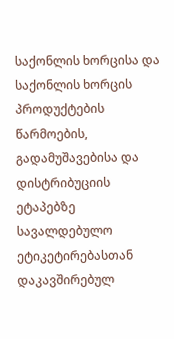საქონლის ხორცისა და საქონლის ხორცის პროდუქტების წარმოების, გადამუშავებისა და დისტრიბუციის ეტაპებზე სავალდებულო ეტიკეტირებასთან დაკავშირებულ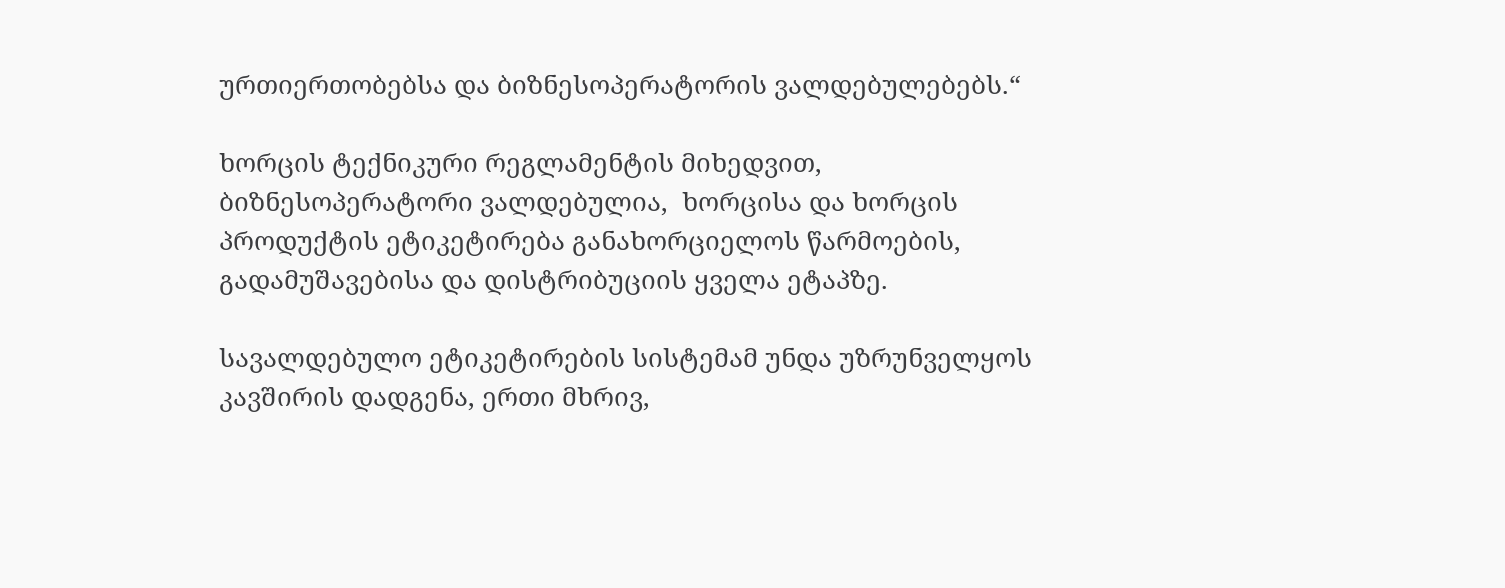ურთიერთობებსა და ბიზნესოპერატორის ვალდებულებებს.“

ხორცის ტექნიკური რეგლამენტის მიხედვით, ბიზნესოპერატორი ვალდებულია,  ხორცისა და ხორცის პროდუქტის ეტიკეტირება განახორციელოს წარმოების, გადამუშავებისა და დისტრიბუციის ყველა ეტაპზე.

სავალდებულო ეტიკეტირების სისტემამ უნდა უზრუნველყოს კავშირის დადგენა, ერთი მხრივ,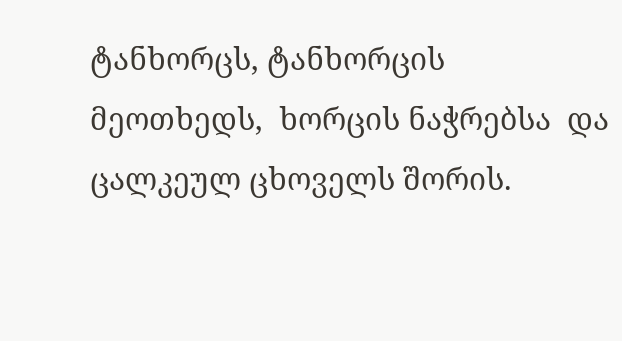ტანხორცს, ტანხორცის მეოთხედს,  ხორცის ნაჭრებსა  და ცალკეულ ცხოველს შორის.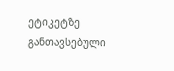ეტიკეტზე განთავსებული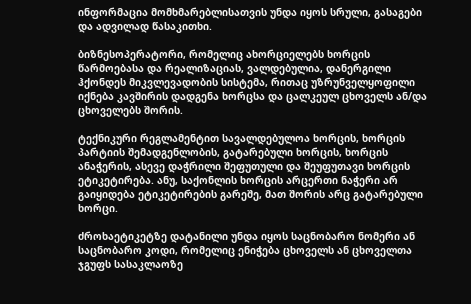ინფორმაცია მომხმარებლისათვის უნდა იყოს სრული, გასაგები და ადვილად წასაკითხი.

ბიზნესოპერატორი, რომელიც ახორციელებს ხორცის წარმოებასა და რეალიზაციას, ვალდებულია, დანერგილი ჰქონდეს მიკვლევადობის სისტემა, რითაც უზრუნველყოფილი იქნება კავშირის დადგენა ხორცსა და ცალკეულ ცხოველს ან/და ცხოველებს შორის.

ტექნიკური რეგლამენტით სავალდებულოა ხორცის, ხორცის პარტიის შემადგენლობის, გატარებული ხორცის, ხორცის ანაჭერის, ასევე დაჭრილი შეფუთული და შეუფუთავი ხორცის ეტიკეტირება. ანუ, საქონლის ხორცის არცერთი ნაჭერი არ გაიყიდება ეტიკეტირების გარეშე, მათ შორის არც გატარებული ხორცი.

ძროხაეტიკეტზე დატანილი უნდა იყოს საცნობარო ნომერი ან საცნობარო კოდი, რომელიც ენიჭება ცხოველს ან ცხოველთა ჯგუფს სასაკლაოზე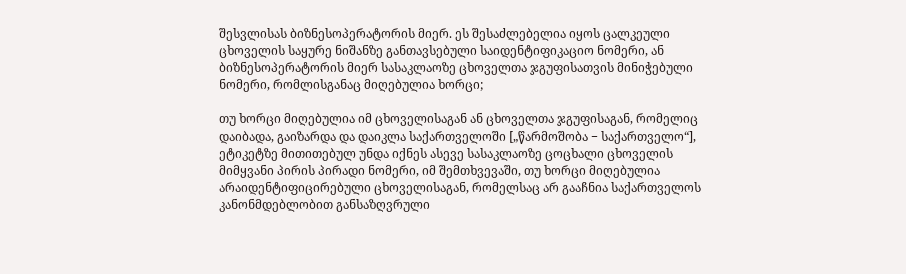შესვლისას ბიზნესოპერატორის მიერ. ეს შესაძლებელია იყოს ცალკეული ცხოველის საყურე ნიშანზე განთავსებული საიდენტიფიკაციო ნომერი, ან ბიზნესოპერატორის მიერ სასაკლაოზე ცხოველთა ჯგუფისათვის მინიჭებული ნომერი, რომლისგანაც მიღებულია ხორცი;

თუ ხორცი მიღებულია იმ ცხოველისაგან ან ცხოველთა ჯგუფისაგან, რომელიც დაიბადა, გაიზარდა და დაიკლა საქართველოში [„წარმოშობა − საქართველო“], ეტიკეტზე მითითებულ უნდა იქნეს ასევე სასაკლაოზე ცოცხალი ცხოველის მიმყვანი პირის პირადი ნომერი, იმ შემთხვევაში, თუ ხორცი მიღებულია არაიდენტიფიცირებული ცხოველისაგან, რომელსაც არ გააჩნია საქართველოს კანონმდებლობით განსაზღვრული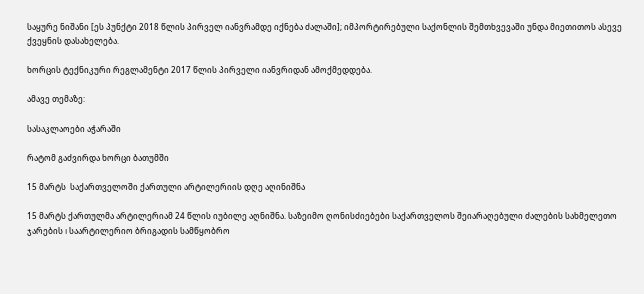საყურე ნიშანი [ეს პუნქტი 2018 წლის პირველ იანვრამდე იქნება ძალაში]; იმპორტირებული საქონლის შემთხვევაში უნდა მიეთითოს ასევე ქვეყნის დასახელება.

ხორცის ტექნიკური რეგლამენტი 2017 წლის პირველი იანვრიდან ამოქმედდება.

ამავე თემაზე:

სასაკლაოები აჭარაში

რატომ გაძვირდა ხორცი ბათუმში

15 მარტს  საქართველოში ქართული არტილერიის დღე აღინიშნა

15 მარტს ქართულმა არტილერიამ 24 წლის იუბილე აღნიშნა. საზეიმო ღონისძიებები საქართველოს შეიარაღებული ძალების სახმელეთო ჯარების I საარტილერიო ბრიგადის სამწყობრო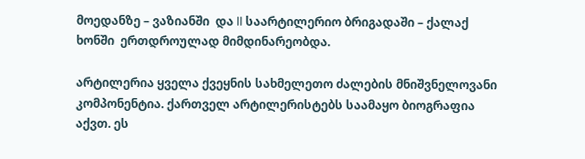მოედანზე – ვაზიანში  და II საარტილერიო ბრიგადაში – ქალაქ ხონში  ერთდროულად მიმდინარეობდა.

არტილერია ყველა ქვეყნის სახმელეთო ძალების მნიშვნელოვანი კომპონენტია. ქართველ არტილერისტებს საამაყო ბიოგრაფია აქვთ. ეს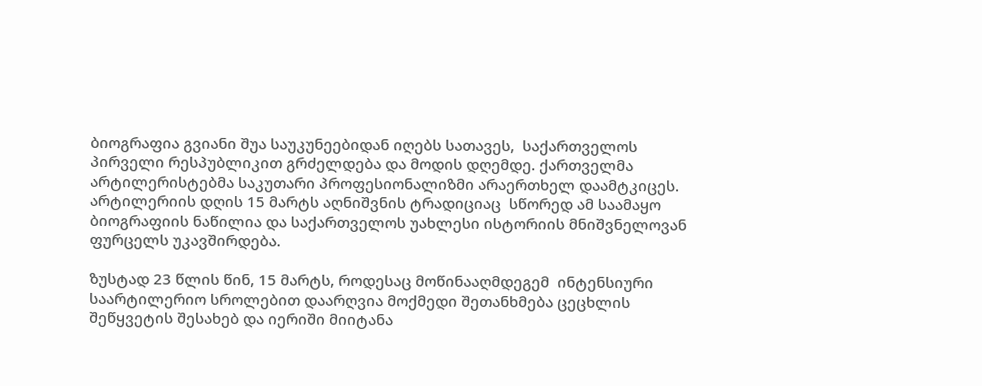ბიოგრაფია გვიანი შუა საუკუნეებიდან იღებს სათავეს,  საქართველოს პირველი რესპუბლიკით გრძელდება და მოდის დღემდე. ქართველმა არტილერისტებმა საკუთარი პროფესიონალიზმი არაერთხელ დაამტკიცეს. არტილერიის დღის 15 მარტს აღნიშვნის ტრადიციაც  სწორედ ამ საამაყო ბიოგრაფიის ნაწილია და საქართველოს უახლესი ისტორიის მნიშვნელოვან ფურცელს უკავშირდება.

ზუსტად 23 წლის წინ, 15 მარტს, როდესაც მოწინააღმდეგემ  ინტენსიური საარტილერიო სროლებით დაარღვია მოქმედი შეთანხმება ცეცხლის შეწყვეტის შესახებ და იერიში მიიტანა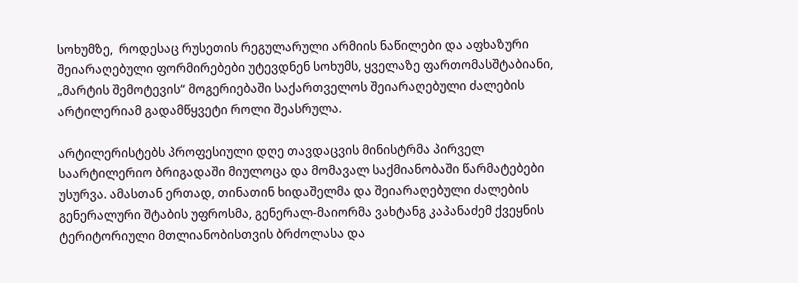სოხუმზე,  როდესაც რუსეთის რეგულარული არმიის ნაწილები და აფხაზური შეიარაღებული ფორმირებები უტევდნენ სოხუმს, ყველაზე ფართომასშტაბიანი, „მარტის შემოტევის“ მოგერიებაში საქართველოს შეიარაღებული ძალების არტილერიამ გადამწყვეტი როლი შეასრულა.

არტილერისტებს პროფესიული დღე თავდაცვის მინისტრმა პირველ საარტილერიო ბრიგადაში მიულოცა და მომავალ საქმიანობაში წარმატებები უსურვა. ამასთან ერთად, თინათინ ხიდაშელმა და შეიარაღებული ძალების გენერალური შტაბის უფროსმა, გენერალ-მაიორმა ვახტანგ კაპანაძემ ქვეყნის ტერიტორიული მთლიანობისთვის ბრძოლასა და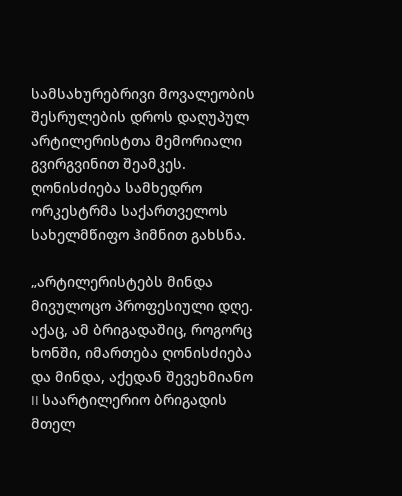სამსახურებრივი მოვალეობის შესრულების დროს დაღუპულ არტილერისტთა მემორიალი გვირგვინით შეამკეს. ღონისძიება სამხედრო ორკესტრმა საქართველოს სახელმწიფო ჰიმნით გახსნა.

„არტილერისტებს მინდა მივულოცო პროფესიული დღე. აქაც, ამ ბრიგადაშიც, როგორც ხონში, იმართება ღონისძიება და მინდა, აქედან შევეხმიანო II საარტილერიო ბრიგადის მთელ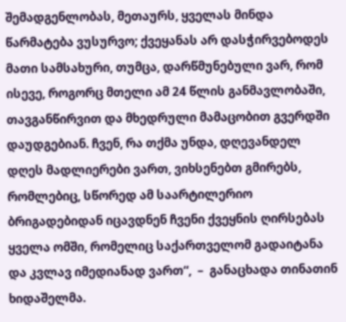შემადგენლობას, მეთაურს, ყველას მინდა წარმატება ვუსურვო; ქვეყანას არ დასჭირვებოდეს მათი სამსახური, თუმცა, დარწმუნებული ვარ, რომ ისევე, როგორც მთელი ამ 24 წლის განმავლობაში, თავგანწირვით და მხედრული მამაცობით გვერდში დაუდგებიან. ჩვენ, რა თქმა უნდა, დღევანდელ დღეს მადლიერები ვართ, ვიხსენებთ გმირებს, რომლებიც, სწორედ ამ საარტილერიო ბრიგადებიდან იცავდნენ ჩვენი ქვეყნის ღირსებას ყველა ომში, რომელიც საქართველომ გადაიტანა და კვლავ იმედიანად ვართ“,  –  განაცხადა თინათინ ხიდაშელმა.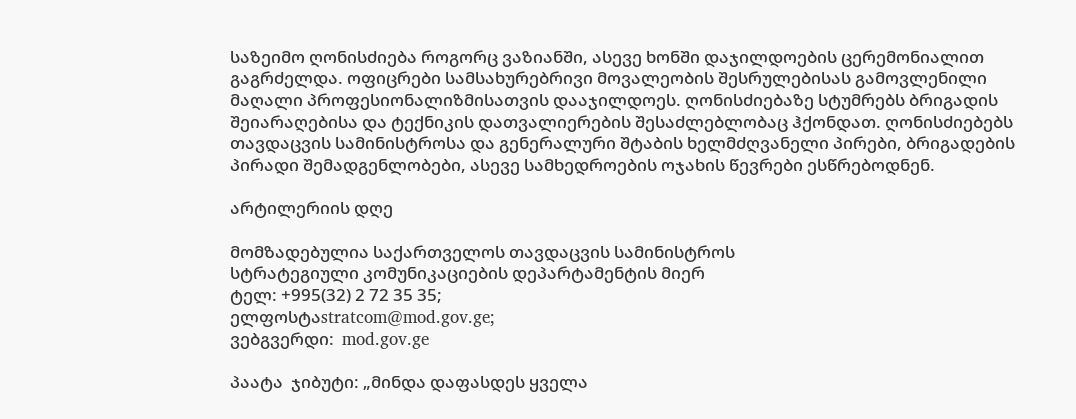საზეიმო ღონისძიება როგორც ვაზიანში, ასევე ხონში დაჯილდოების ცერემონიალით გაგრძელდა. ოფიცრები სამსახურებრივი მოვალეობის შესრულებისას გამოვლენილი მაღალი პროფესიონალიზმისათვის დააჯილდოეს. ღონისძიებაზე სტუმრებს ბრიგადის შეიარაღებისა და ტექნიკის დათვალიერების შესაძლებლობაც ჰქონდათ. ღონისძიებებს თავდაცვის სამინისტროსა და გენერალური შტაბის ხელმძღვანელი პირები, ბრიგადების პირადი შემადგენლობები, ასევე სამხედროების ოჯახის წევრები ესწრებოდნენ.

არტილერიის დღე

მომზადებულია საქართველოს თავდაცვის სამინისტროს
სტრატეგიული კომუნიკაციების დეპარტამენტის მიერ
ტელ: +995(32) 2 72 35 35;
ელფოსტაstratcom@mod.gov.ge;
ვებგვერდი:  mod.gov.ge

პაატა  ჯიბუტი: „მინდა დაფასდეს ყველა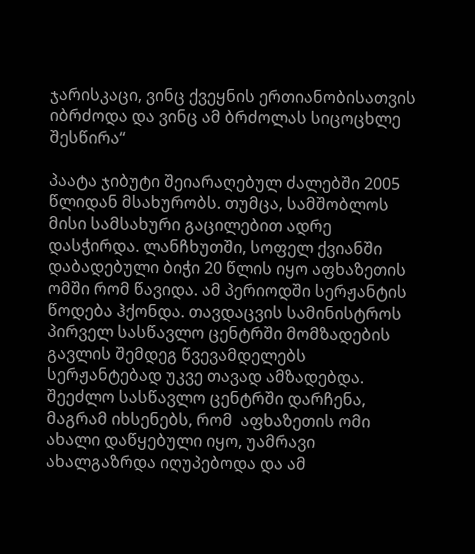ჯარისკაცი, ვინც ქვეყნის ერთიანობისათვის იბრძოდა და ვინც ამ ბრძოლას სიცოცხლე შესწირა“

პაატა ჯიბუტი შეიარაღებულ ძალებში 2005 წლიდან მსახურობს. თუმცა, სამშობლოს მისი სამსახური გაცილებით ადრე დასჭირდა. ლანჩხუთში, სოფელ ქვიანში დაბადებული ბიჭი 20 წლის იყო აფხაზეთის ომში რომ წავიდა. ამ პერიოდში სერჟანტის წოდება ჰქონდა. თავდაცვის სამინისტროს პირველ სასწავლო ცენტრში მომზადების გავლის შემდეგ წვევამდელებს სერჟანტებად უკვე თავად ამზადებდა. შეეძლო სასწავლო ცენტრში დარჩენა, მაგრამ იხსენებს, რომ  აფხაზეთის ომი ახალი დაწყებული იყო, უამრავი ახალგაზრდა იღუპებოდა და ამ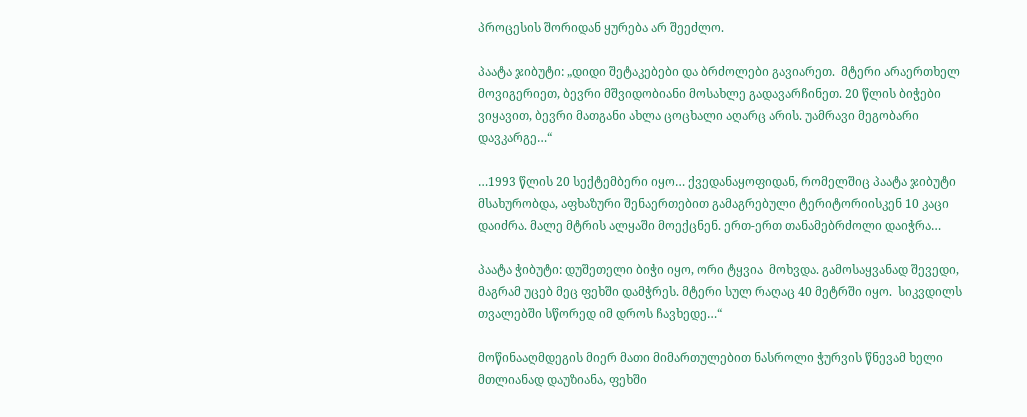პროცესის შორიდან ყურება არ შეეძლო.

პაატა ჯიბუტი: „დიდი შეტაკებები და ბრძოლები გავიარეთ.  მტერი არაერთხელ მოვიგერიეთ, ბევრი მშვიდობიანი მოსახლე გადავარჩინეთ. 20 წლის ბიჭები ვიყავით, ბევრი მათგანი ახლა ცოცხალი აღარც არის. უამრავი მეგობარი დავკარგე…“

…1993 წლის 20 სექტემბერი იყო… ქვედანაყოფიდან, რომელშიც პაატა ჯიბუტი მსახურობდა, აფხაზური შენაერთებით გამაგრებული ტერიტორიისკენ 10 კაცი დაიძრა. მალე მტრის ალყაში მოექცნენ. ერთ-ერთ თანამებრძოლი დაიჭრა…

პაატა ჭიბუტი: დუშეთელი ბიჭი იყო, ორი ტყვია  მოხვდა. გამოსაყვანად შევედი, მაგრამ უცებ მეც ფეხში დამჭრეს. მტერი სულ რაღაც 40 მეტრში იყო.  სიკვდილს თვალებში სწორედ იმ დროს ჩავხედე…“

მოწინააღმდეგის მიერ მათი მიმართულებით ნასროლი ჭურვის წნევამ ხელი მთლიანად დაუზიანა, ფეხში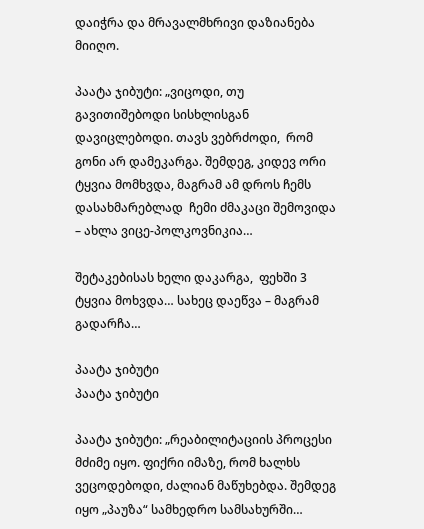დაიჭრა და მრავალმხრივი დაზიანება მიიღო.

პაატა ჯიბუტი: „ვიცოდი, თუ გავითიშებოდი სისხლისგან დავიცლებოდი. თავს ვებრძოდი,  რომ გონი არ დამეკარგა. შემდეგ, კიდევ ორი ტყვია მომხვდა, მაგრამ ამ დროს ჩემს დასახმარებლად  ჩემი ძმაკაცი შემოვიდა – ახლა ვიცე-პოლკოვნიკია…

შეტაკებისას ხელი დაკარგა,  ფეხში 3 ტყვია მოხვდა… სახეც დაეწვა – მაგრამ გადარჩა…

პაატა ჯიბუტი
პაატა ჯიბუტი

პაატა ჯიბუტი: „რეაბილიტაციის პროცესი მძიმე იყო. ფიქრი იმაზე, რომ ხალხს ვეცოდებოდი, ძალიან მაწუხებდა. შემდეგ იყო „პაუზა“ სამხედრო სამსახურში…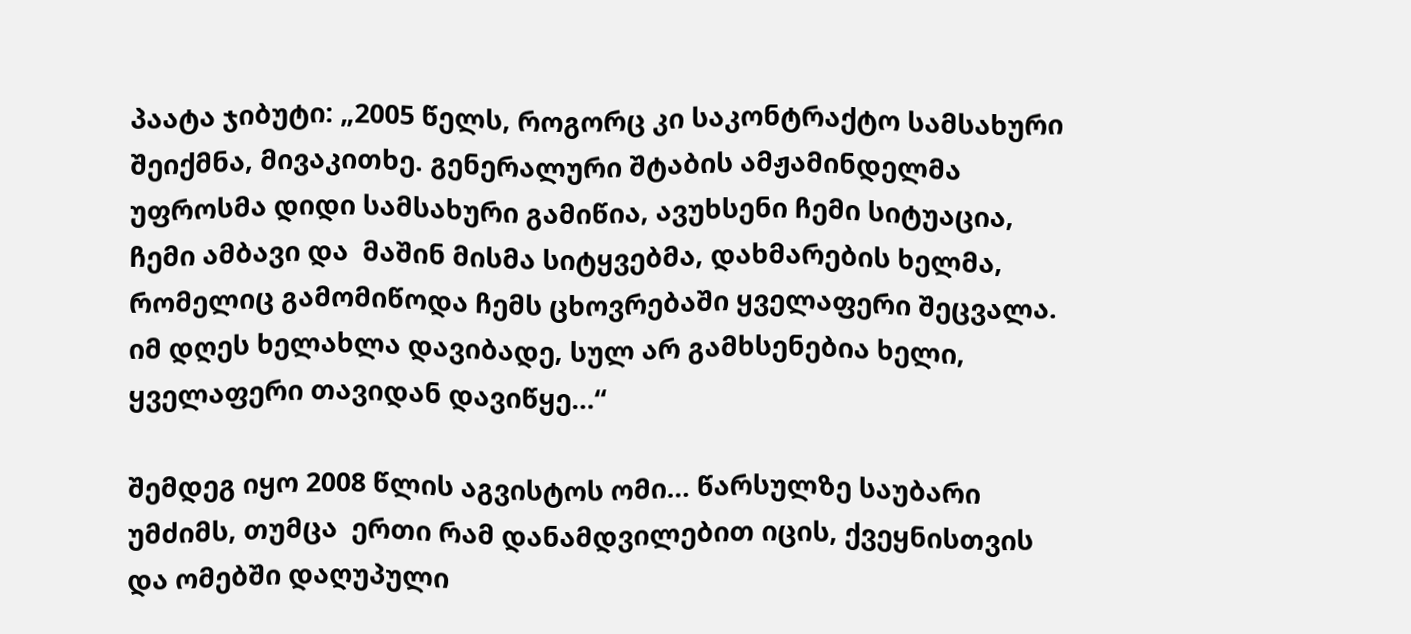პაატა ჯიბუტი: „2005 წელს, როგორც კი საკონტრაქტო სამსახური შეიქმნა, მივაკითხე. გენერალური შტაბის ამჟამინდელმა უფროსმა დიდი სამსახური გამიწია, ავუხსენი ჩემი სიტუაცია, ჩემი ამბავი და  მაშინ მისმა სიტყვებმა, დახმარების ხელმა, რომელიც გამომიწოდა ჩემს ცხოვრებაში ყველაფერი შეცვალა. იმ დღეს ხელახლა დავიბადე, სულ არ გამხსენებია ხელი, ყველაფერი თავიდან დავიწყე…“

შემდეგ იყო 2008 წლის აგვისტოს ომი… წარსულზე საუბარი უმძიმს, თუმცა  ერთი რამ დანამდვილებით იცის, ქვეყნისთვის და ომებში დაღუპული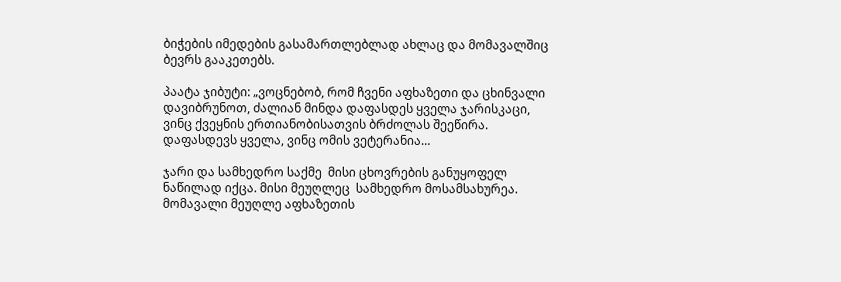ბიჭების იმედების გასამართლებლად ახლაც და მომავალშიც ბევრს გააკეთებს.

პაატა ჯიბუტი: „ვოცნებობ, რომ ჩვენი აფხაზეთი და ცხინვალი დავიბრუნოთ, ძალიან მინდა დაფასდეს ყველა ჯარისკაცი, ვინც ქვეყნის ერთიანობისათვის ბრძოლას შეეწირა. დაფასდევს ყველა, ვინც ომის ვეტერანია…

ჯარი და სამხედრო საქმე  მისი ცხოვრების განუყოფელ ნაწილად იქცა. მისი მეუღლეც  სამხედრო მოსამსახურეა. მომავალი მეუღლე აფხაზეთის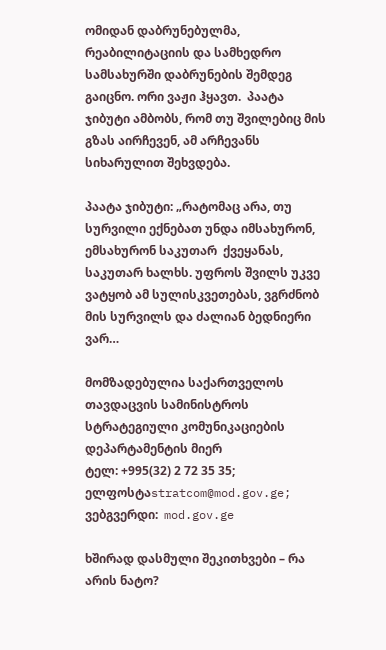ომიდან დაბრუნებულმა, რეაბილიტაციის და სამხედრო სამსახურში დაბრუნების შემდეგ გაიცნო. ორი ვაჟი ჰყავთ.  პაატა ჯიბუტი ამბობს, რომ თუ შვილებიც მის გზას აირჩევენ, ამ არჩევანს  სიხარულით შეხვდება.

პაატა ჯიბუტი: „რატომაც არა, თუ სურვილი ექნებათ უნდა იმსახურონ, ემსახურონ საკუთარ  ქვეყანას, საკუთარ ხალხს. უფროს შვილს უკვე ვატყობ ამ სულისკვეთებას, ვგრძნობ მის სურვილს და ძალიან ბედნიერი ვარ…

მომზადებულია საქართველოს თავდაცვის სამინისტროს
სტრატეგიული კომუნიკაციების დეპარტამენტის მიერ
ტელ: +995(32) 2 72 35 35;
ელფოსტაstratcom@mod.gov.ge;
ვებგვერდი:  mod.gov.ge

ხშირად დასმული შეკითხვები – რა არის ნატო?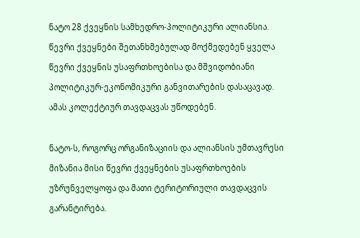ნატო 28 ქვეყნის სამხედრო-პოლიტიკური ალიანსია. წევრი ქვეყნები შეთანხმებულად მოქმედებენ ყველა წევრი ქვეყნის უსაფრთხოებისა და მშვიდობიანი პოლიტიკურ-ეკონომიკური განვითარების დასაცავად. ამას კოლექტიურ თავდაცვას უწოდებენ.

ნატო-ს, როგორც ორგანიზაციის და ალიანსის უმთავრესი მიზანია მისი წევრი ქვეყნების უსაფრთხოების უზრუნველყოფა და მათი ტერიტორიული თავდაცვის გარანტირება.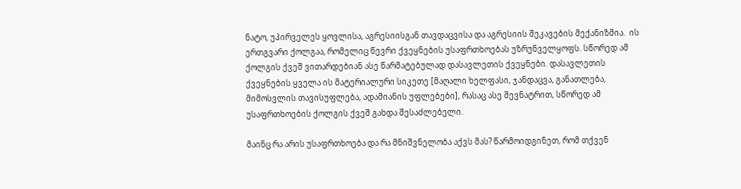ნატო, უპირველეს ყოვლისა, აგრესიისგან თავდაცვისა და აგრესიის შეკავების მექანიზმია.  ის ერთგვარი ქოლგაა, რომელიც წევრი ქვეყნების უსაფრთხოებას უზრუნველყოფს. სწორედ ამ ქოლგის ქვეშ ვითარდებიან ასე წარმატებულად დასავლეთის ქვეყნები. დასავლეთის ქვეყნების ყველა ის მატერიალური სიკეთე [მაღალი ხელფასი, ჯანდაცვა, განათლება, მიმოსვლის თავისუფლება, ადამიანის უფლებები], რასაც ასე შევნატრით, სწორედ ამ უსაფრთხოების ქოლგის ქვეშ გახდა შესაძლებელი.

მაინც რა არის უსაფრთხოება და რა მნიშვნელობა აქვს მას? წარმოიდგინეთ, რომ თქვენ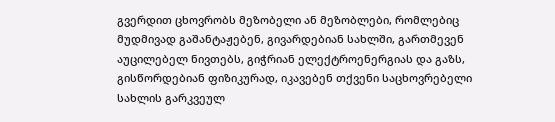გვერდით ცხოვრობს მეზობელი ან მეზობლები, რომლებიც მუდმივად გაშანტაჟებენ, გივარდებიან სახლში, გართმევენ აუცილებელ ნივთებს, გიჭრიან ელექტროენერგიას და გაზს, გისწორდებიან ფიზიკურად, იკავებენ თქვენი საცხოვრებელი სახლის გარკვეულ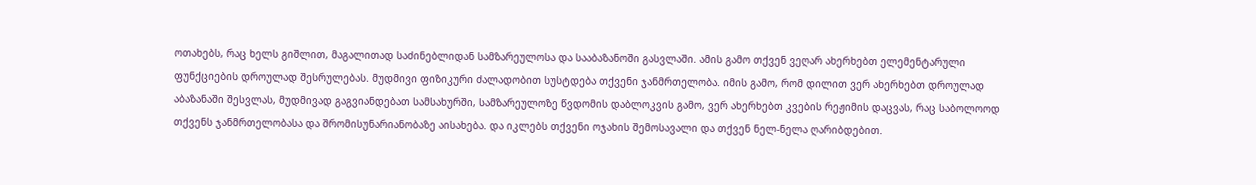ოთახებს, რაც ხელს გიშლით, მაგალითად საძინებლიდან სამზარეულოსა და სააბაზანოში გასვლაში. ამის გამო თქვენ ვეღარ ახერხებთ ელემენტარული ფუნქციების დროულად შესრულებას. მუდმივი ფიზიკური ძალადობით სუსტდება თქვენი ჯანმრთელობა. იმის გამო, რომ დილით ვერ ახერხებთ დროულად აბაზანაში შესვლას, მუდმივად გაგვიანდებათ სამსახურში, სამზარეულოზე წვდომის დაბლოკვის გამო, ვერ ახერხებთ კვების რეჟიმის დაცვას, რაც საბოლოოდ თქვენს ჯანმრთელობასა და შრომისუნარიანობაზე აისახება. და იკლებს თქვენი ოჯახის შემოსავალი და თქვენ ნელ-ნელა ღარიბდებით.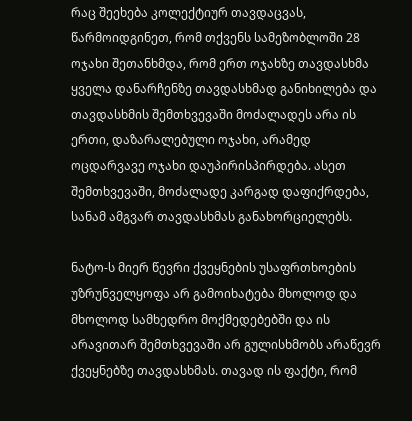რაც შეეხება კოლექტიურ თავდაცვას, წარმოიდგინეთ, რომ თქვენს სამეზობლოში 28 ოჯახი შეთანხმდა, რომ ერთ ოჯახზე თავდასხმა ყველა დანარჩენზე თავდასხმად განიხილება და თავდასხმის შემთხვევაში მოძალადეს არა ის ერთი, დაზარალებული ოჯახი, არამედ ოცდარვავე ოჯახი დაუპირისპირდება. ასეთ შემთხვევაში, მოძალადე კარგად დაფიქრდება, სანამ ამგვარ თავდასხმას განახორციელებს.

ნატო-ს მიერ წევრი ქვეყნების უსაფრთხოების უზრუნველყოფა არ გამოიხატება მხოლოდ და მხოლოდ სამხედრო მოქმედებებში და ის არავითარ შემთხვევაში არ გულისხმობს არაწევრ ქვეყნებზე თავდასხმას. თავად ის ფაქტი, რომ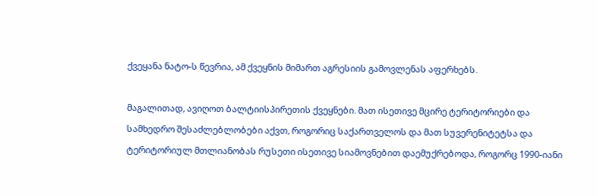ქვეყანა ნატო-ს წევრია, ამ ქვეყნის მიმართ აგრესიის გამოვლენას აფერხებს.

მაგალითად, ავიღოთ ბალტიისპირეთის ქვეყნები. მათ ისეთივე მცირე ტერიტორიები და სამხედრო შესაძლებლობები აქვთ, როგორიც საქართველოს და მათ სუვერენიტეტსა და ტერიტორიულ მთლიანობას რუსეთი ისეთივე სიამოვნებით დაემუქრებოდა, როგორც 1990-იანი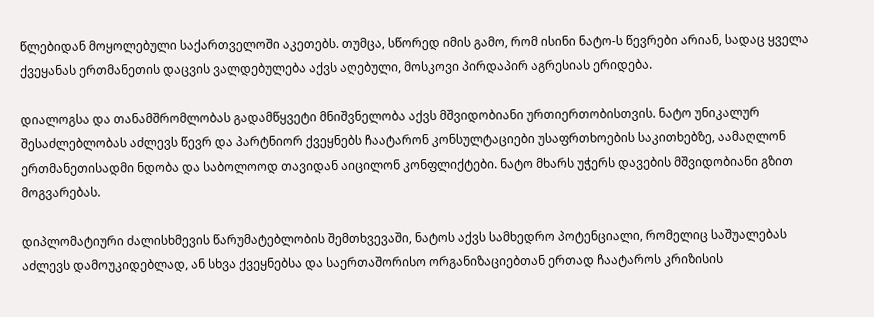წლებიდან მოყოლებული საქართველოში აკეთებს. თუმცა, სწორედ იმის გამო, რომ ისინი ნატო-ს წევრები არიან, სადაც ყველა ქვეყანას ერთმანეთის დაცვის ვალდებულება აქვს აღებული, მოსკოვი პირდაპირ აგრესიას ერიდება.

დიალოგსა და თანამშრომლობას გადამწყვეტი მნიშვნელობა აქვს მშვიდობიანი ურთიერთობისთვის. ნატო უნიკალურ შესაძლებლობას აძლევს წევრ და პარტნიორ ქვეყნებს ჩაატარონ კონსულტაციები უსაფრთხოების საკითხებზე, აამაღლონ ერთმანეთისადმი ნდობა და საბოლოოდ თავიდან აიცილონ კონფლიქტები. ნატო მხარს უჭერს დავების მშვიდობიანი გზით მოგვარებას.

დიპლომატიური ძალისხმევის წარუმატებლობის შემთხვევაში, ნატოს აქვს სამხედრო პოტენციალი, რომელიც საშუალებას აძლევს დამოუკიდებლად, ან სხვა ქვეყნებსა და საერთაშორისო ორგანიზაციებთან ერთად ჩაატაროს კრიზისის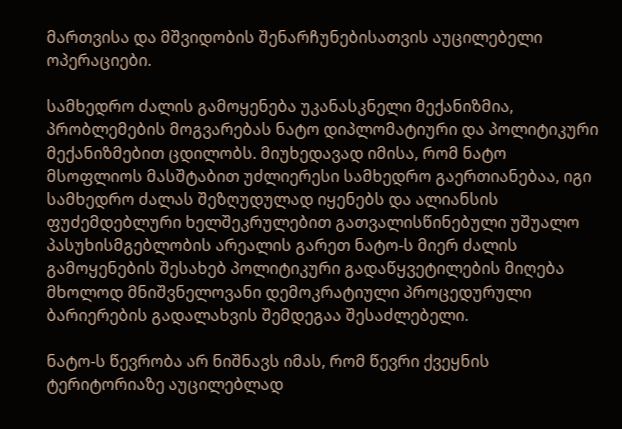მართვისა და მშვიდობის შენარჩუნებისათვის აუცილებელი ოპერაციები.

სამხედრო ძალის გამოყენება უკანასკნელი მექანიზმია, პრობლემების მოგვარებას ნატო დიპლომატიური და პოლიტიკური მექანიზმებით ცდილობს. მიუხედავად იმისა, რომ ნატო მსოფლიოს მასშტაბით უძლიერესი სამხედრო გაერთიანებაა, იგი სამხედრო ძალას შეზღუდულად იყენებს და ალიანსის ფუძემდებლური ხელშეკრულებით გათვალისწინებული უშუალო პასუხისმგებლობის არეალის გარეთ ნატო-ს მიერ ძალის გამოყენების შესახებ პოლიტიკური გადაწყვეტილების მიღება მხოლოდ მნიშვნელოვანი დემოკრატიული პროცედურული ბარიერების გადალახვის შემდეგაა შესაძლებელი.

ნატო-ს წევრობა არ ნიშნავს იმას, რომ წევრი ქვეყნის ტერიტორიაზე აუცილებლად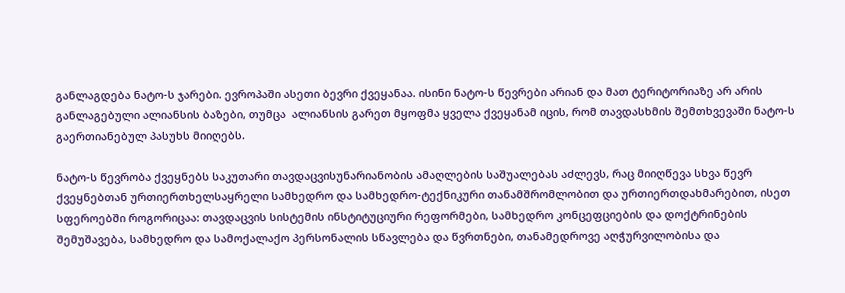განლაგდება ნატო-ს ჯარები. ევროპაში ასეთი ბევრი ქვეყანაა. ისინი ნატო-ს წევრები არიან და მათ ტერიტორიაზე არ არის განლაგებული ალიანსის ბაზები, თუმცა  ალიანსის გარეთ მყოფმა ყველა ქვეყანამ იცის, რომ თავდასხმის შემთხვევაში ნატო-ს გაერთიანებულ პასუხს მიიღებს.

ნატო-ს წევრობა ქვეყნებს საკუთარი თავდაცვისუნარიანობის ამაღლების საშუალებას აძლევს, რაც მიიღწევა სხვა წევრ ქვეყნებთან ურთიერთხელსაყრელი სამხედრო და სამხედრო-ტექნიკური თანამშრომლობით და ურთიერთდახმარებით, ისეთ სფეროებში როგორიცაა: თავდაცვის სისტემის ინსტიტუციური რეფორმები, სამხედრო კონცეფციების და დოქტრინების შემუშავება, სამხედრო და სამოქალაქო პერსონალის სწავლება და წვრთნები, თანამედროვე აღჭურვილობისა და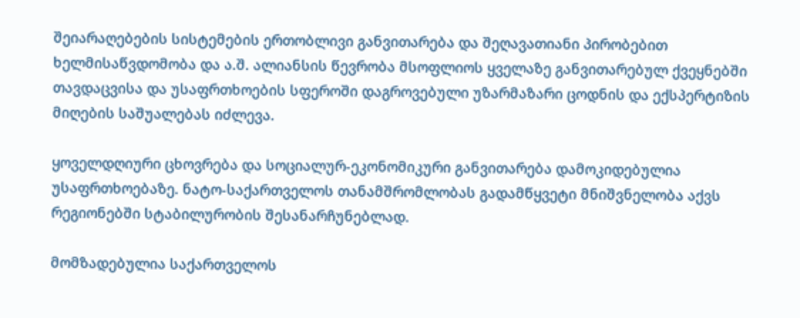შეიარაღებების სისტემების ერთობლივი განვითარება და შეღავათიანი პირობებით ხელმისაწვდომობა და ა.შ. ალიანსის წევრობა მსოფლიოს ყველაზე განვითარებულ ქვეყნებში თავდაცვისა და უსაფრთხოების სფეროში დაგროვებული უზარმაზარი ცოდნის და ექსპერტიზის მიღების საშუალებას იძლევა.

ყოველდღიური ცხოვრება და სოციალურ-ეკონომიკური განვითარება დამოკიდებულია უსაფრთხოებაზე. ნატო-საქართველოს თანამშრომლობას გადამწყვეტი მნიშვნელობა აქვს რეგიონებში სტაბილურობის შესანარჩუნებლად.

მომზადებულია საქართველოს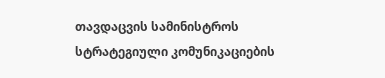თავდაცვის სამინისტროს
სტრატეგიული კომუნიკაციების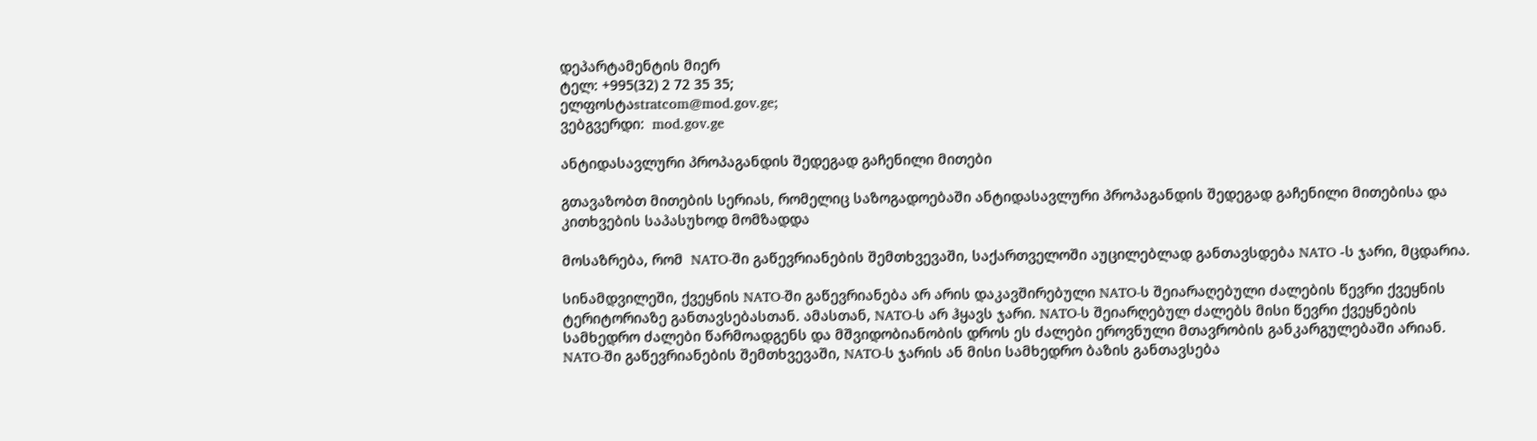დეპარტამენტის მიერ
ტელ: +995(32) 2 72 35 35;
ელფოსტაstratcom@mod.gov.ge;
ვებგვერდი:  mod.gov.ge

ანტიდასავლური პროპაგანდის შედეგად გაჩენილი მითები

გთავაზობთ მითების სერიას, რომელიც საზოგადოებაში ანტიდასავლური პროპაგანდის შედეგად გაჩენილი მითებისა და კითხვების საპასუხოდ მომზადდა

მოსაზრება, რომ  NATO-ში გაწევრიანების შემთხვევაში, საქართველოში აუცილებლად განთავსდება NATO -ს ჯარი, მცდარია.

სინამდვილეში, ქვეყნის NATO-ში გაწევრიანება არ არის დაკავშირებული NATO-ს შეიარაღებული ძალების წევრი ქვეყნის ტერიტორიაზე განთავსებასთან. ამასთან, NATO-ს არ ჰყავს ჯარი. NATO-ს შეიარღებულ ძალებს მისი წევრი ქვეყნების სამხედრო ძალები წარმოადგენს და მშვიდობიანობის დროს ეს ძალები ეროვნული მთავრობის განკარგულებაში არიან. NATO-ში გაწევრიანების შემთხვევაში, NATO-ს ჯარის ან მისი სამხედრო ბაზის განთავსება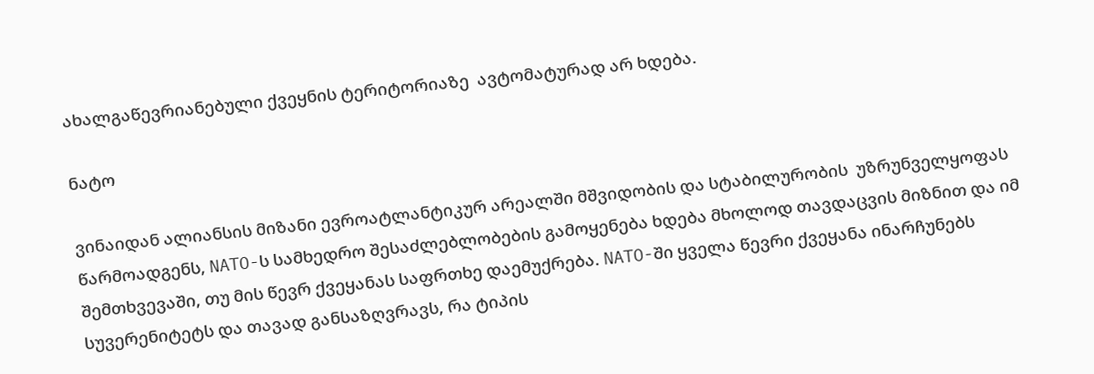ახალგაწევრიანებული ქვეყნის ტერიტორიაზე  ავტომატურად არ ხდება.

ნატო

ვინაიდან ალიანსის მიზანი ევროატლანტიკურ არეალში მშვიდობის და სტაბილურობის  უზრუნველყოფას წარმოადგენს, NATO-ს სამხედრო შესაძლებლობების გამოყენება ხდება მხოლოდ თავდაცვის მიზნით და იმ შემთხვევაში, თუ მის წევრ ქვეყანას საფრთხე დაემუქრება. NATO-ში ყველა წევრი ქვეყანა ინარჩუნებს სუვერენიტეტს და თავად განსაზღვრავს, რა ტიპის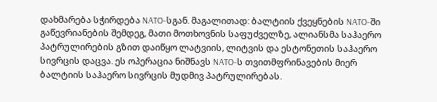დახმარება სჭირდება NATO-სგან. მაგალითად: ბალტიის ქვეყნების NATO-ში გაწევრიანების შემდეგ, მათი მოთხოვნის საფუძველზე, ალიანსმა საჰაერო პატრულირების გზით დაიწყო ლატვიის, ლიტვის და ესტონეთის საჰაერო სივრცის დაცვა. ეს ოპერაცია ნიშნავს NATO-ს თვითმფრინავების მიერ ბალტიის საჰაერო სივრცის მუდმივ პატრულირებას.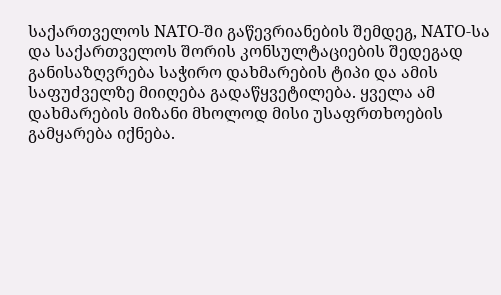საქართველოს NATO-ში გაწევრიანების შემდეგ, NATO-სა და საქართველოს შორის კონსულტაციების შედეგად განისაზღვრება საჭირო დახმარების ტიპი და ამის საფუძველზე მიიღება გადაწყვეტილება. ყველა ამ დახმარების მიზანი მხოლოდ მისი უსაფრთხოების გამყარება იქნება.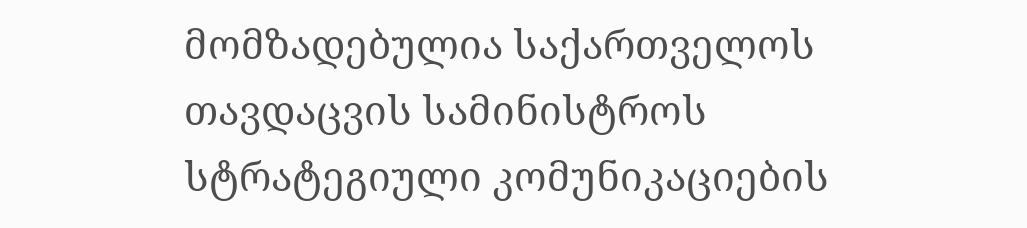მომზადებულია საქართველოს თავდაცვის სამინისტროს
სტრატეგიული კომუნიკაციების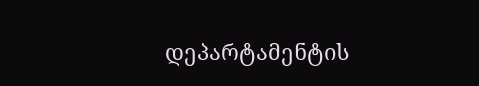დეპარტამენტის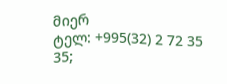მიერ
ტელ: +995(32) 2 72 35 35;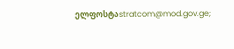ელფოსტაstratcom@mod.gov.ge;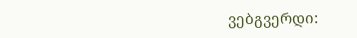ვებგვერდი: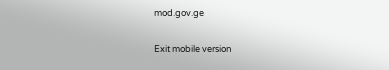mod.gov.ge

Exit mobile version